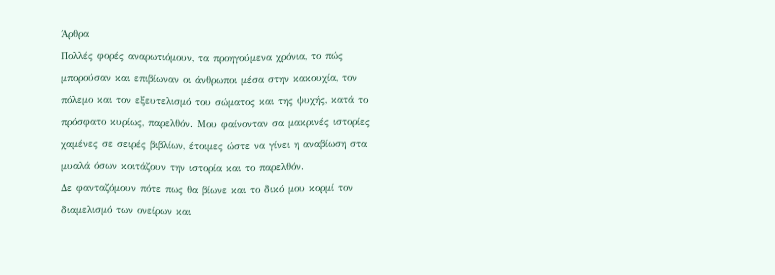Άρθρα
Πολλές φορές αναρωτιόμουν, τα προηγούμενα χρόνια, το πώς μπορούσαν και επιβίωναν οι άνθρωποι μέσα στην κακουχία, τον πόλεμο και τον εξευτελισμό του σώματος και της ψυχής, κατά το πρόσφατο κυρίως, παρελθόν. Μου φαίνονταν σα μακρινές ιστορίες χαμένες σε σειρές βιβλίων, έτοιμες ώστε να γίνει η αναβίωση στα μυαλά όσων κοιτάζουν την ιστορία και το παρελθόν.
Δε φανταζόμουν πότε πως θα βίωνε και το δικό μου κορμί τον διαμελισμό των ονείρων και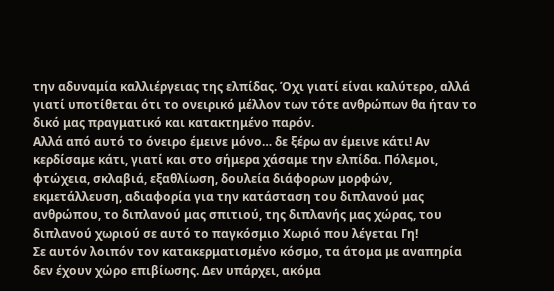την αδυναμία καλλιέργειας της ελπίδας. Όχι γιατί είναι καλύτερο, αλλά γιατί υποτίθεται ότι το ονειρικό μέλλον των τότε ανθρώπων θα ήταν το δικό μας πραγματικό και κατακτημένο παρόν.
Αλλά από αυτό το όνειρο έμεινε μόνο… δε ξέρω αν έμεινε κάτι! Αν κερδίσαμε κάτι, γιατί και στο σήμερα χάσαμε την ελπίδα. Πόλεμοι, φτώχεια, σκλαβιά, εξαθλίωση, δουλεία διάφορων μορφών, εκμετάλλευση, αδιαφορία για την κατάσταση του διπλανού μας ανθρώπου, το διπλανού μας σπιτιού, της διπλανής μας χώρας, του διπλανού χωριού σε αυτό το παγκόσμιο Χωριό που λέγεται Γη!
Σε αυτόν λοιπόν τον κατακερματισμένο κόσμο, τα άτομα με αναπηρία δεν έχουν χώρο επιβίωσης. Δεν υπάρχει, ακόμα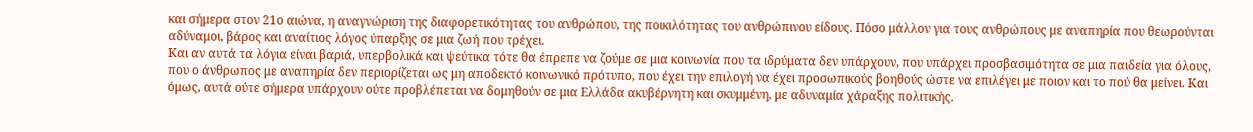και σήμερα στον 21ο αιώνα, η αναγνώριση της διαφορετικότητας του ανθρώπου, της ποικιλότητας του ανθρώπινου είδους. Πόσο μάλλον για τους ανθρώπους με αναπηρία που θεωρούνται αδύναμοι, βάρος και αναίτιος λόγος ύπαρξης σε μια ζωή που τρέχει.
Και αν αυτά τα λόγια είναι βαριά, υπερβολικά και ψεύτικα τότε θα έπρεπε να ζούμε σε μια κοινωνία που τα ιδρύματα δεν υπάρχουν, που υπάρχει προσβασιμότητα σε μια παιδεία για όλους, που ο άνθρωπος με αναπηρία δεν περιορίζεται ως μη αποδεκτό κοινωνικό πρότυπο, που έχει την επιλογή να έχει προσωπικούς βοηθούς ώστε να επιλέγει με ποιον και το πού θα μείνει. Και όμως, αυτά ούτε σήμερα υπάρχουν ούτε προβλέπεται να δομηθούν σε μια Ελλάδα ακυβέρνητη και σκυμμένη, με αδυναμία χάραξης πολιτικής.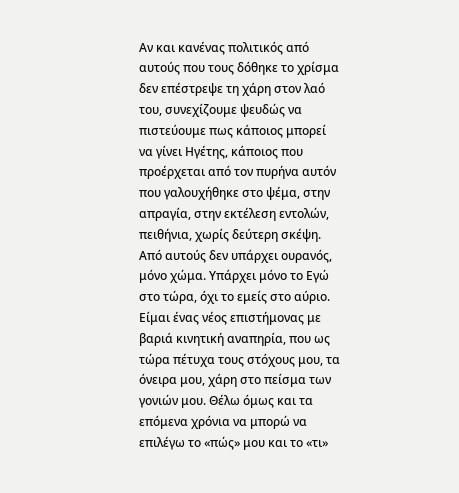Αν και κανένας πολιτικός από αυτούς που τους δόθηκε το χρίσμα δεν επέστρεψε τη χάρη στον λαό του, συνεχίζουμε ψευδώς να πιστεύουμε πως κάποιος μπορεί να γίνει Ηγέτης, κάποιος που προέρχεται από τον πυρήνα αυτόν που γαλουχήθηκε στο ψέμα, στην απραγία, στην εκτέλεση εντολών, πειθήνια, χωρίς δεύτερη σκέψη. Από αυτούς δεν υπάρχει ουρανός, μόνο χώμα. Υπάρχει μόνο το Εγώ στο τώρα, όχι το εμείς στο αύριο.
Είμαι ένας νέος επιστήμονας με βαριά κινητική αναπηρία, που ως τώρα πέτυχα τους στόχους μου, τα όνειρα μου, χάρη στο πείσμα των γονιών μου. Θέλω όμως και τα επόμενα χρόνια να μπορώ να επιλέγω το «πώς» μου και το «τι»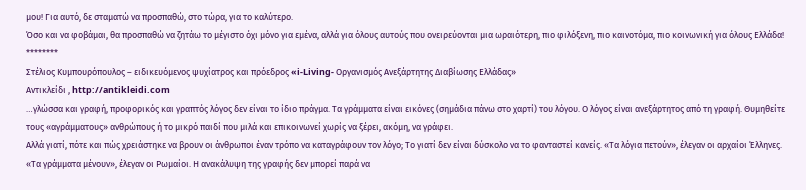μου! Για αυτό, δε σταματώ να προσπαθώ, στο τώρα, για το καλύτερο.
Όσο και να φοβάμαι, θα προσπαθώ να ζητάω το μέγιστο όχι μόνο για εμένα, αλλά για όλους αυτούς που ονειρεύονται μια ωραιότερη, πιο φιλόξενη, πιο καινοτόμα, πιο κοινωνική για όλους Ελλάδα!
********
Στέλιος Κυμπουρόπουλος – ειδικευόμενος ψυχίατρος και πρόεδρος «i-Living- Οργανισμός Ανεξάρτητης Διαβίωσης Ελλάδας»
Αντικλείδι , http://antikleidi.com
…γλώσσα και γραφή, προφορικός και γραπτός λόγος δεν είναι το ίδιο πράγμα. Τα γράμματα είναι εικόνες (σημάδια πάνω στο χαρτί) του λόγου. Ο λόγος είναι ανεξάρτητος από τη γραφή. Θυμηθείτε τους «αγράμματους» ανθρώπους ή το μικρό παιδί που μιλά και επικοινωνεί χωρίς να ξέρει, ακόμη, να γράφει.
Αλλά γιατί, πότε και πώς χρειάστηκε να βρουν οι άνθρωποι έναν τρόπο να καταγράφουν τον λόγο; Το γιατί δεν είναι δύσκολο να το φανταστεί κανείς. «Τα λόγια πετούν», έλεγαν οι αρχαίοι Έλληνες. «Τα γράμματα μένουν», έλεγαν οι Ρωμαίοι. Η ανακάλυψη της γραφής δεν μπορεί παρά να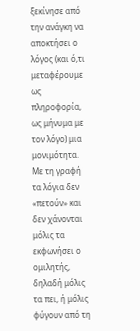ξεκίνησε από την ανάγκη να αποκτήσει ο λόγος (και ό,τι μεταφέρουμε ως πληροφορία, ως μήνυμα με τον λόγο) μια μονιμότητα. Με τη γραφή τα λόγια δεν «πετούν» και δεν χάνονται μόλις τα εκφωνήσει ο ομιλητής, δηλαδή μόλις τα πει, ή μόλις φύγουν από τη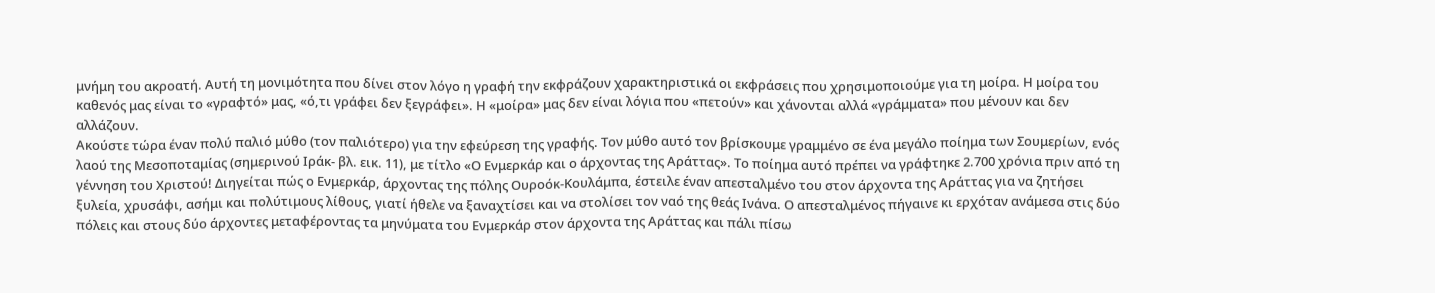μνήμη του ακροατή. Αυτή τη μονιμότητα που δίνει στον λόγο η γραφή την εκφράζουν χαρακτηριστικά οι εκφράσεις που χρησιμοποιούμε για τη μοίρα. Η μοίρα του καθενός μας είναι το «γραφτό» μας, «ό,τι γράφει δεν ξεγράφει». Η «μοίρα» μας δεν είναι λόγια που «πετούν» και χάνονται αλλά «γράμματα» που μένουν και δεν αλλάζουν.
Ακούστε τώρα έναν πολύ παλιό μύθο (τον παλιότερο) για την εφεύρεση της γραφής. Τον μύθο αυτό τον βρίσκουμε γραμμένο σε ένα μεγάλο ποίημα των Σουμερίων, ενός λαού της Μεσοποταμίας (σημερινού Ιράκ- βλ. εικ. 11), με τίτλο «Ο Ενμερκάρ και ο άρχοντας της Αράττας». Το ποίημα αυτό πρέπει να γράφτηκε 2.700 χρόνια πριν από τη γέννηση του Χριστού! Διηγείται πώς ο Ενμερκάρ, άρχοντας της πόλης Ουροόκ-Κουλάμπα, έστειλε έναν απεσταλμένο του στον άρχοντα της Αράττας για να ζητήσει ξυλεία, χρυσάφι, ασήμι και πολύτιμους λίθους, γιατί ήθελε να ξαναχτίσει και να στολίσει τον ναό της θεάς Ινάνα. Ο απεσταλμένος πήγαινε κι ερχόταν ανάμεσα στις δύο πόλεις και στους δύο άρχοντες μεταφέροντας τα μηνύματα του Ενμερκάρ στον άρχοντα της Αράττας και πάλι πίσω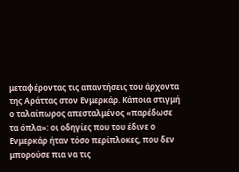μεταφέροντας τις απαντήσεις του άρχοντα της Αράττας στον Ενμερκάρ. Κάποια στιγμή ο ταλαίπωρος απεσταλμένος «παρέδωσε τα όπλα»: οι οδηγίες που του έδινε ο Ενμερκάρ ήταν τόσο περίπλοκες, που δεν μπορούσε πια να τις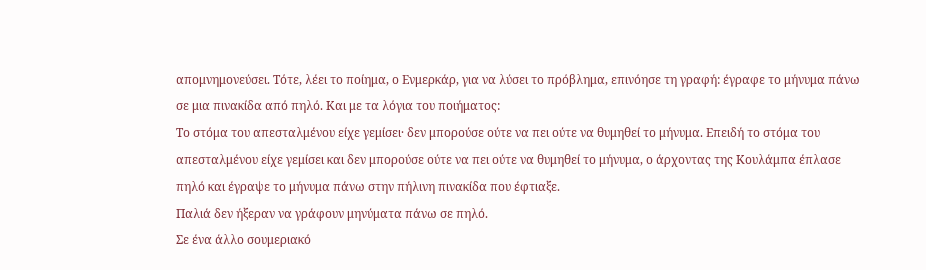απομνημονεύσει. Τότε, λέει το ποίημα, ο Ενμερκάρ, για να λύσει το πρόβλημα, επινόησε τη γραφή: έγραφε το μήνυμα πάνω σε μια πινακίδα από πηλό. Και με τα λόγια του ποιήματος:
Το στόμα του απεσταλμένου είχε γεμίσει· δεν μπορούσε ούτε να πει ούτε να θυμηθεί το μήνυμα. Επειδή το στόμα του απεσταλμένου είχε γεμίσει και δεν μπορούσε ούτε να πει ούτε να θυμηθεί το μήνυμα, ο άρχοντας της Κουλάμπα έπλασε πηλό και έγραψε το μήνυμα πάνω στην πήλινη πινακίδα που έφτιαξε.
Παλιά δεν ήξεραν να γράφουν μηνύματα πάνω σε πηλό.
Σε ένα άλλο σουμεριακό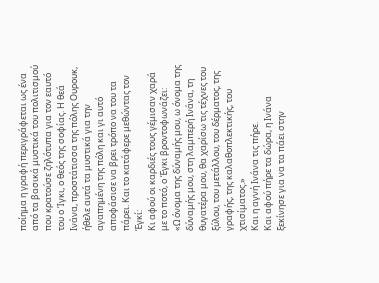ποίημα η γραφή περιγράφεται ως ένα από τα βασικά μυστικά του πολιτισμού που κρατούσε ζηλότυπα για τον εαυτό του ο Ίγκι, ο θεός της σοφίας. Η θεά Ινάνα, προστάτισσα της πόλης Ουρουκ, ήθελε αυτά τα μυστικά για την αγαπημένη της πόλη και γι αυτό αποφάσισε να βρει τρόπο να του τα πάρει. Και το κατάφερε μεθώντας τον Έγκί:
Κι αφού oι καρδιές τους γέμισαν χαρά με το ποτό, ο Έγκι βροντοφωνάζει:
«Ω όνομα της δύναμής μου, ω όνομα της δύναμής μου, στη λαμπερή Ινάνα, τη θυγατέρα μου, θα χαρίσω τις τέχνες του ξύλου, του μετάλλου, του δέρματος, της γραφής, της καλαθοπλεκτικής, του χτισίματος.»
Και η αγνή Ινάνα τις πήρε.
Και αφού πήρε τα δώρα, η Ινάνα ξεκίνησε για να τα πάει στην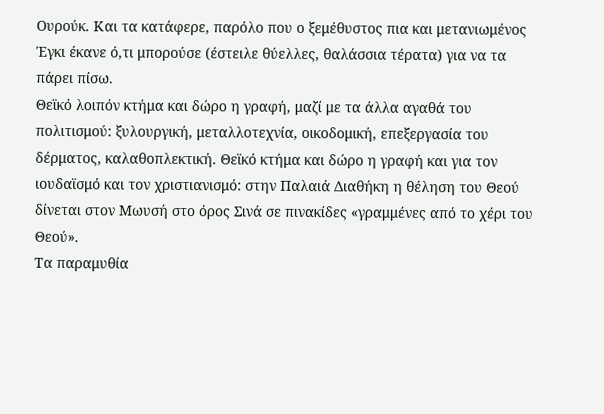Ουρούκ. Και τα κατάφερε, παρόλο που ο ξεμέθυστος πια και μετανιωμένος Έγκι έκανε ό,τι μπορούσε (έστειλε θύελλες, θαλάσσια τέρατα) για να τα πάρει πίσω.
Θεϊκό λοιπόν κτήμα και δώρο η γραφή, μαζί με τα άλλα αγαθά του πολιτισμού: ξυλουργική, μεταλλοτεχνία, οικοδομική, επεξεργασία του δέρματος, καλαθοπλεκτική. Θεϊκό κτήμα και δώρο η γραφή και για τον ιουδαϊσμό και τον χριστιανισμό: στην Παλαιά Διαθήκη η θέληση του Θεού δίνεται στον Μωυσή στο όρος Σινά σε πινακίδες «γραμμένες από το χέρι του Θεού».
Τα παραμυθία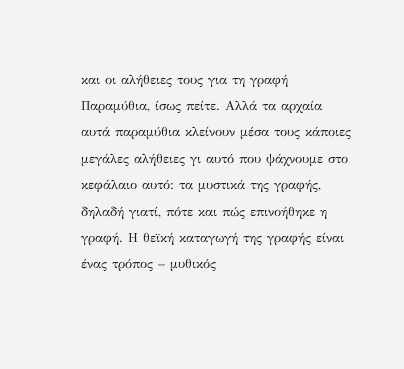και οι αλήθειες τους για τη γραφή
Παραμύθια, ίσως πείτε. Αλλά τα αρχαία αυτά παραμύθια κλείνουν μέσα τους κάποιες μεγάλες αλήθειες γι αυτό που ψάχνουμε στο κεφάλαιο αυτό: τα μυστικά της γραφής, δηλαδή γιατί, πότε και πώς επινοήθηκε η γραφή. Η θεϊκή καταγωγή της γραφής είναι ένας τρόπος – μυθικός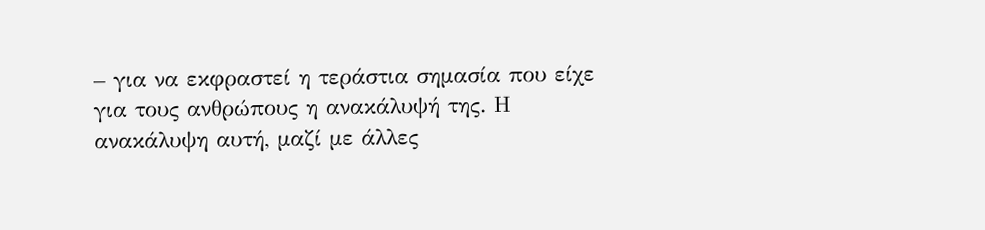– για να εκφραστεί η τεράστια σημασία που είχε για τους ανθρώπους η ανακάλυψή της. Η ανακάλυψη αυτή, μαζί με άλλες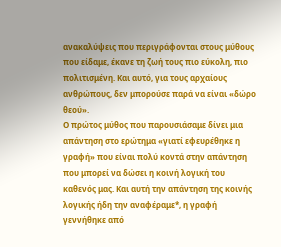ανακαλύψεις που περιγράφονται στους μύθους που είδαμε, έκανε τη ζωή τους πιο εύκολη, πιο πολιτισμένη. Και αυτό, για τους αρχαίους ανθρώπους, δεν μπορούσε παρά να είναι «δώρο θεού».
Ο πρώτος μύθος που παρουσιάσαμε δίνει μια απάντηση στο ερώτημα «γιατί εφευρέθηκε η γραφή» που είναι πολύ κοντά στην απάντηση που μπορεί να δώσει η κοινή λογική του καθενός μας. Και αυτή την απάντηση της κοινής λογικής ήδη την αναφέραμε*, η γραφή γεννήθηκε από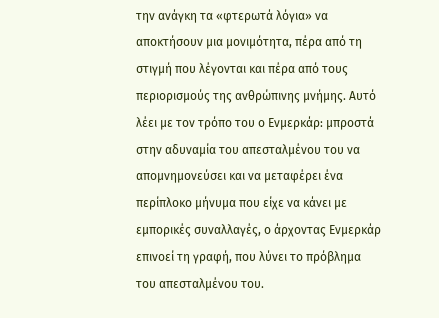την ανάγκη τα «φτερωτά λόγια» να αποκτήσουν μια μονιμότητα, πέρα από τη στιγμή που λέγονται και πέρα από τους περιορισμούς της ανθρώπινης μνήμης. Αυτό λέει με τον τρόπο του ο Ενμερκάρ: μπροστά στην αδυναμία του απεσταλμένου του να απομνημονεύσει και να μεταφέρει ένα περίπλοκο μήνυμα που είχε να κάνει με εμπορικές συναλλαγές, ο άρχοντας Ενμερκάρ επινοεί τη γραφή, που λύνει το πρόβλημα του απεσταλμένου του.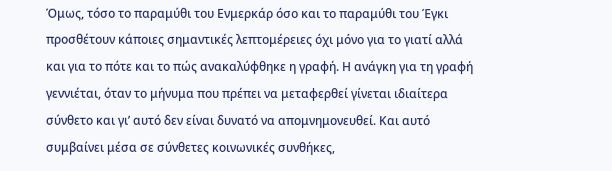Όμως, τόσο το παραμύθι του Ενμερκάρ όσο και το παραμύθι του Έγκι προσθέτουν κάποιες σημαντικές λεπτομέρειες όχι μόνο για το γιατί αλλά και για το πότε και το πώς ανακαλύφθηκε η γραφή. Η ανάγκη για τη γραφή γεννιέται, όταν το μήνυμα που πρέπει να μεταφερθεί γίνεται ιδιαίτερα σύνθετο και γι’ αυτό δεν είναι δυνατό να απομνημονευθεί. Και αυτό συμβαίνει μέσα σε σύνθετες κοινωνικές συνθήκες,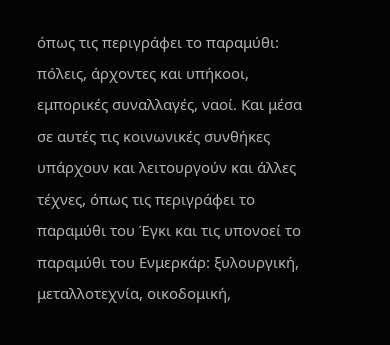όπως τις περιγράφει το παραμύθι: πόλεις, άρχοντες και υπήκοοι, εμπορικές συναλλαγές, ναοί. Και μέσα σε αυτές τις κοινωνικές συνθήκες υπάρχουν και λειτουργούν και άλλες τέχνες, όπως τις περιγράφει το παραμύθι του Έγκι και τις υπονοεί το παραμύθι του Ενμερκάρ: ξυλουργική, μεταλλοτεχνία, οικοδομική,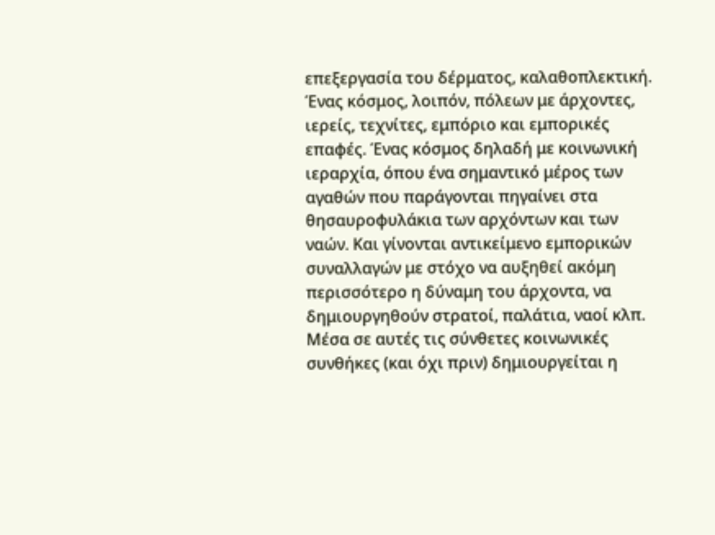επεξεργασία του δέρματος, καλαθοπλεκτική. Ένας κόσμος, λοιπόν, πόλεων με άρχοντες, ιερείς, τεχνίτες, εμπόριο και εμπορικές επαφές. Ένας κόσμος δηλαδή με κοινωνική ιεραρχία, όπου ένα σημαντικό μέρος των αγαθών που παράγονται πηγαίνει στα θησαυροφυλάκια των αρχόντων και των ναών. Και γίνονται αντικείμενο εμπορικών συναλλαγών με στόχο να αυξηθεί ακόμη περισσότερο η δύναμη του άρχοντα, να δημιουργηθούν στρατοί, παλάτια, ναοί κλπ. Μέσα σε αυτές τις σύνθετες κοινωνικές συνθήκες (και όχι πριν) δημιουργείται η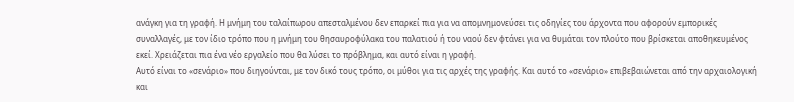ανάγκη για τη γραφή. Η μνήμη του ταλαίπωρου απεσταλμένου δεν επαρκεί πια για να απομνημονεύσει τις οδηγίες του άρχοντα που αφορούν εμπορικές συναλλαγές, με τον ίδιο τρόπο που η μνήμη του θησαυροφύλακα του παλατιού ή του ναού δεν φτάνει για να θυμάται τον πλούτο που βρίσκεται αποθηκευμένος εκεί. Χρειάζεται πια ένα νέο εργαλείο που θα λύσει το πρόβλημα, και αυτό είναι η γραφή.
Αυτό είναι το «σενάριο» που διηγούνται, με τον δικό τους τρόπο, οι μύθοι για τις αρχές της γραφής. Και αυτό το «σενάριο» επιβεβαιώνεται από την αρχαιολογική και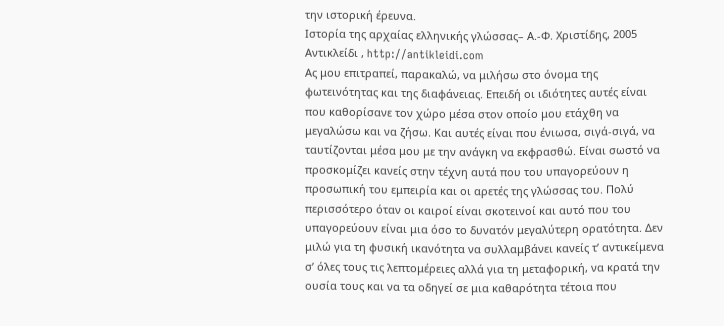την ιστορική έρευνα.
Ιστορία της αρχαίας ελληνικής γλώσσας– Α.-Φ. Χριστίδης, 2005
Αντικλείδι , http://antikleidi.com
Ας μου επιτραπεί, παρακαλώ, να μιλήσω στο όνομα της φωτεινότητας και της διαφάνειας. Επειδή οι ιδιότητες αυτές είναι που καθορίσανε τον χώρο μέσα στον οποίο μου ετάχθη να μεγαλώσω και να ζήσω. Και αυτές είναι που ένιωσα, σιγά-σιγά, να ταυτίζονται μέσα μου με την ανάγκη να εκφρασθώ. Είναι σωστό να προσκομίζει κανείς στην τέχνη αυτά που του υπαγορεύουν η προσωπική του εμπειρία και οι αρετές της γλώσσας του. Πολύ περισσότερο όταν οι καιροί είναι σκοτεινοί και αυτό που του υπαγορεύουν είναι μια όσο το δυνατόν μεγαλύτερη ορατότητα. Δεν μιλώ για τη φυσική ικανότητα να συλλαμβάνει κανείς τ’ αντικείμενα σ’ όλες τους τις λεπτομέρειες αλλά για τη μεταφορική, να κρατά την ουσία τους και να τα οδηγεί σε μια καθαρότητα τέτοια που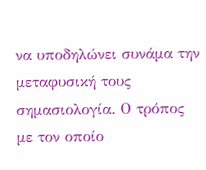να υποδηλώνει συνάμα την μεταφυσική τους σημασιολογία. Ο τρόπος με τον οποίο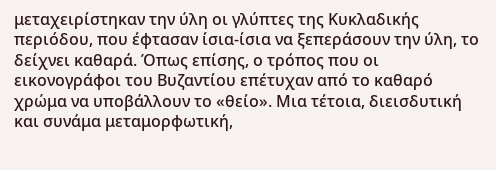μεταχειρίστηκαν την ύλη οι γλύπτες της Κυκλαδικής περιόδου, που έφτασαν ίσια-ίσια να ξεπεράσουν την ύλη, το δείχνει καθαρά. Όπως επίσης, ο τρόπος που οι εικονογράφοι του Βυζαντίου επέτυχαν από το καθαρό χρώμα να υποβάλλουν το «θείο». Μια τέτοια, διεισδυτική και συνάμα μεταμορφωτική,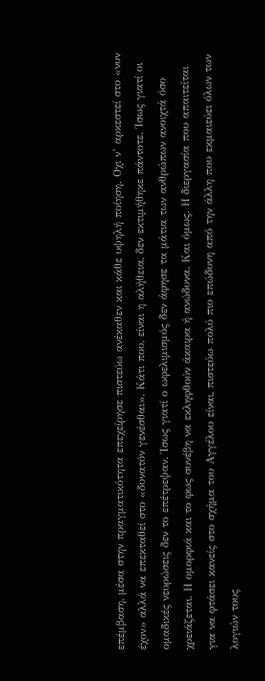επέμβαση, μέσα στην πραγματικότητα επεχείρησε πιστεύω ανέκαθεν και κάθε υψηλή ποίηση. Οχι ν’ αρκεστεί στο «νυν έχον» αλλά να επεκταθεί στο «δυνατόν γενέσθαι». Κάτι που, είναι η αλήθεια, δεν εκτιμήθηκε πάντοτε. Ίσως γιατί οι ομαδικές νευρώσεις δεν το επέτρεψαν. Ίσως γιατί ο ωφελιμισμός δεν άφησε τα μάτια των ανθρώπων ανοιχτά όσο χρειάζεται. Η ομορφιά και το φως συνέβη να εκληφθούν άκαιρα ή ανώδυνα. Και όμως. Η διεργασία που απαιτείται για να φτάσει κανείς στο σχήμα του Αγγέλου είναι, πιστεύω πολύ πιο επώδυνη από την άλλη που εκμαιεύει όλων των λογιών τους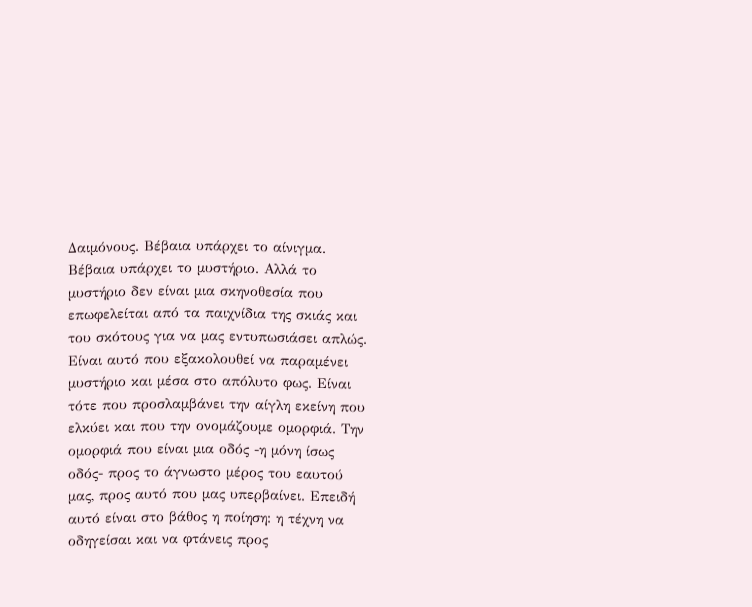Δαιμόνους. Βέβαια υπάρχει το αίνιγμα. Βέβαια υπάρχει το μυστήριο. Αλλά το μυστήριο δεν είναι μια σκηνοθεσία που επωφελείται από τα παιχνίδια της σκιάς και του σκότους για να μας εντυπωσιάσει απλώς. Είναι αυτό που εξακολουθεί να παραμένει μυστήριο και μέσα στο απόλυτο φως. Είναι τότε που προσλαμβάνει την αίγλη εκείνη που ελκύει και που την ονομάζουμε ομορφιά. Την ομορφιά που είναι μια οδός -η μόνη ίσως οδός- προς το άγνωστο μέρος του εαυτού μας, προς αυτό που μας υπερβαίνει. Επειδή αυτό είναι στο βάθος η ποίηση: η τέχνη να οδηγείσαι και να φτάνεις προς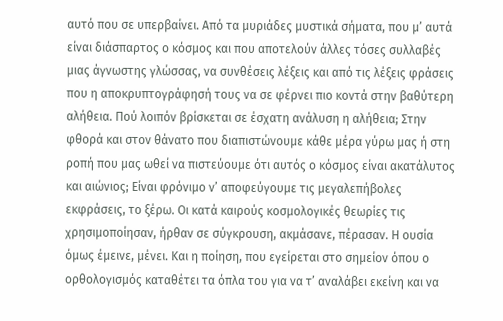αυτό που σε υπερβαίνει. Από τα μυριάδες μυστικά σήματα, που μ’ αυτά είναι διάσπαρτος ο κόσμος και που αποτελούν άλλες τόσες συλλαβές μιας άγνωστης γλώσσας, να συνθέσεις λέξεις και από τις λέξεις φράσεις που η αποκρυπτογράφησή τους να σε φέρνει πιο κοντά στην βαθύτερη αλήθεια. Πού λοιπόν βρίσκεται σε έσχατη ανάλυση η αλήθεια; Στην φθορά και στον θάνατο που διαπιστώνουμε κάθε μέρα γύρω μας ή στη ροπή που μας ωθεί να πιστεύουμε ότι αυτός ο κόσμος είναι ακατάλυτος και αιώνιος; Είναι φρόνιμο ν’ αποφεύγουμε τις μεγαλεπήβολες εκφράσεις, το ξέρω. Οι κατά καιρούς κοσμολογικές θεωρίες τις χρησιμοποίησαν, ήρθαν σε σύγκρουση, ακμάσανε, πέρασαν. Η ουσία όμως έμεινε, μένει. Και η ποίηση, που εγείρεται στο σημείον όπου ο ορθολογισμός καταθέτει τα όπλα του για να τ’ αναλάβει εκείνη και να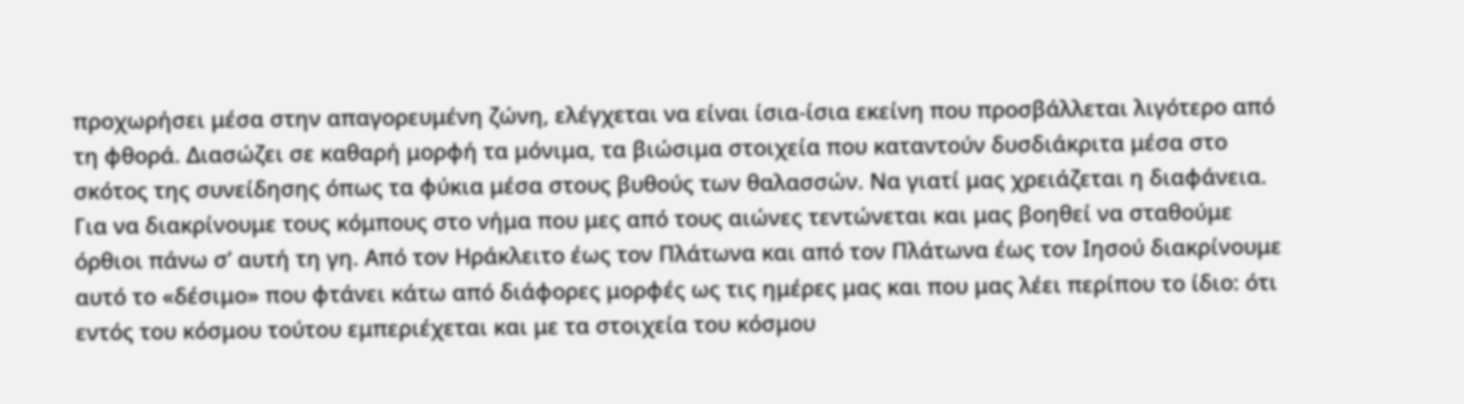προχωρήσει μέσα στην απαγορευμένη ζώνη, ελέγχεται να είναι ίσια-ίσια εκείνη που προσβάλλεται λιγότερο από τη φθορά. Διασώζει σε καθαρή μορφή τα μόνιμα, τα βιώσιμα στοιχεία που καταντούν δυσδιάκριτα μέσα στο σκότος της συνείδησης όπως τα φύκια μέσα στους βυθούς των θαλασσών. Να γιατί μας χρειάζεται η διαφάνεια. Για να διακρίνουμε τους κόμπους στο νήμα που μες από τους αιώνες τεντώνεται και μας βοηθεί να σταθούμε όρθιοι πάνω σ’ αυτή τη γη. Από τον Ηράκλειτο έως τον Πλάτωνα και από τον Πλάτωνα έως τον Ιησού διακρίνουμε αυτό το «δέσιμο» που φτάνει κάτω από διάφορες μορφές ως τις ημέρες μας και που μας λέει περίπου το ίδιο: ότι εντός του κόσμου τούτου εμπεριέχεται και με τα στοιχεία του κόσμου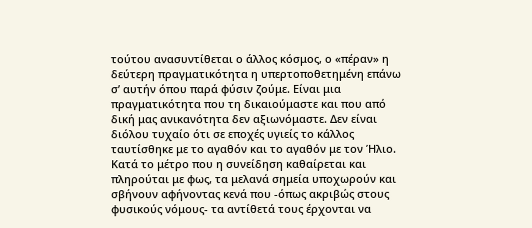τούτου ανασυντίθεται ο άλλος κόσμος, ο «πέραν» η δεύτερη πραγματικότητα η υπερτοποθετημένη επάνω σ’ αυτήν όπου παρά φύσιν ζούμε. Είναι μια πραγματικότητα που τη δικαιούμαστε και που από δική μας ανικανότητα δεν αξιωνόμαστε. Δεν είναι διόλου τυχαίο ότι σε εποχές υγιείς το κάλλος ταυτίσθηκε με το αγαθόν και το αγαθόν με τον Ήλιο. Κατά το μέτρο που η συνείδηση καθαίρεται και πληρούται με φως, τα μελανά σημεία υποχωρούν και σβήνουν αφήνοντας κενά που -όπως ακριβώς στους φυσικούς νόμους- τα αντίθετά τους έρχονται να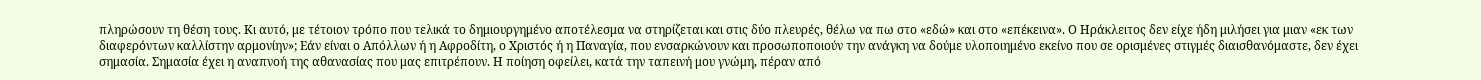πληρώσουν τη θέση τους. Κι αυτό, με τέτοιον τρόπο που τελικά το δημιουργημένο αποτέλεσμα να στηρίζεται και στις δύο πλευρές, θέλω να πω στο «εδώ» και στο «επέκεινα». Ο Ηράκλειτος δεν είχε ήδη μιλήσει για μιαν «εκ των διαφερόντων καλλίστην αρμονίην»; Εάν είναι ο Απόλλων ή η Αφροδίτη, ο Χριστός ή η Παναγία, που ενσαρκώνουν και προσωποποιούν την ανάγκη να δούμε υλοποιημένο εκείνο που σε ορισμένες στιγμές διαισθανόμαστε, δεν έχει σημασία. Σημασία έχει η αναπνοή της αθανασίας που μας επιτρέπουν. Η ποίηση οφείλει, κατά την ταπεινή μου γνώμη, πέραν από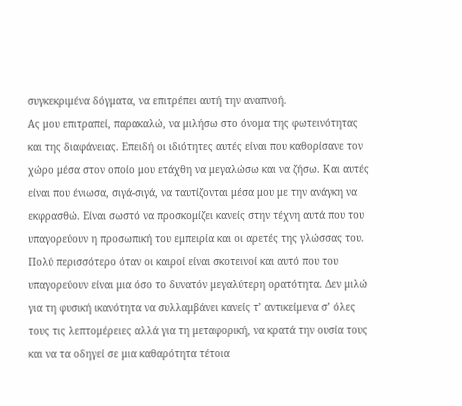συγκεκριμένα δόγματα, να επιτρέπει αυτή την αναπνοή.
Ας μου επιτραπεί, παρακαλώ, να μιλήσω στο όνομα της φωτεινότητας και της διαφάνειας. Επειδή οι ιδιότητες αυτές είναι που καθορίσανε τον χώρο μέσα στον οποίο μου ετάχθη να μεγαλώσω και να ζήσω. Και αυτές είναι που ένιωσα, σιγά-σιγά, να ταυτίζονται μέσα μου με την ανάγκη να εκφρασθώ. Είναι σωστό να προσκομίζει κανείς στην τέχνη αυτά που του υπαγορεύουν η προσωπική του εμπειρία και οι αρετές της γλώσσας του. Πολύ περισσότερο όταν οι καιροί είναι σκοτεινοί και αυτό που του υπαγορεύουν είναι μια όσο το δυνατόν μεγαλύτερη ορατότητα. Δεν μιλώ για τη φυσική ικανότητα να συλλαμβάνει κανείς τ’ αντικείμενα σ’ όλες τους τις λεπτομέρειες αλλά για τη μεταφορική, να κρατά την ουσία τους και να τα οδηγεί σε μια καθαρότητα τέτοια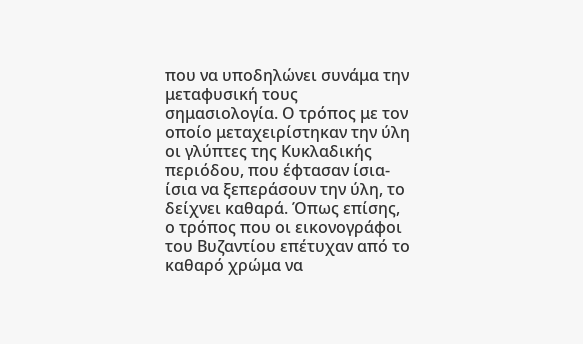που να υποδηλώνει συνάμα την μεταφυσική τους σημασιολογία. Ο τρόπος με τον οποίο μεταχειρίστηκαν την ύλη οι γλύπτες της Κυκλαδικής περιόδου, που έφτασαν ίσια-ίσια να ξεπεράσουν την ύλη, το δείχνει καθαρά. Όπως επίσης, ο τρόπος που οι εικονογράφοι του Βυζαντίου επέτυχαν από το καθαρό χρώμα να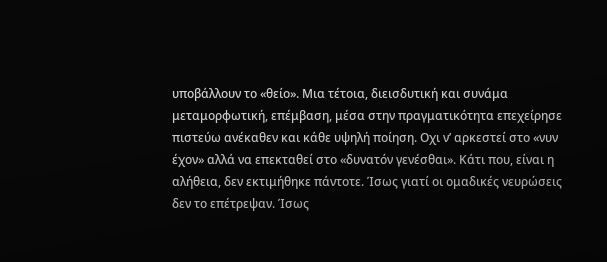υποβάλλουν το «θείο». Μια τέτοια, διεισδυτική και συνάμα μεταμορφωτική, επέμβαση, μέσα στην πραγματικότητα επεχείρησε πιστεύω ανέκαθεν και κάθε υψηλή ποίηση. Οχι ν’ αρκεστεί στο «νυν έχον» αλλά να επεκταθεί στο «δυνατόν γενέσθαι». Κάτι που, είναι η αλήθεια, δεν εκτιμήθηκε πάντοτε. Ίσως γιατί οι ομαδικές νευρώσεις δεν το επέτρεψαν. Ίσως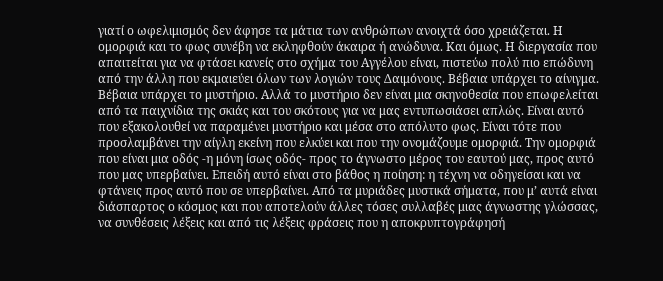γιατί ο ωφελιμισμός δεν άφησε τα μάτια των ανθρώπων ανοιχτά όσο χρειάζεται. Η ομορφιά και το φως συνέβη να εκληφθούν άκαιρα ή ανώδυνα. Και όμως. Η διεργασία που απαιτείται για να φτάσει κανείς στο σχήμα του Αγγέλου είναι, πιστεύω πολύ πιο επώδυνη από την άλλη που εκμαιεύει όλων των λογιών τους Δαιμόνους. Βέβαια υπάρχει το αίνιγμα. Βέβαια υπάρχει το μυστήριο. Αλλά το μυστήριο δεν είναι μια σκηνοθεσία που επωφελείται από τα παιχνίδια της σκιάς και του σκότους για να μας εντυπωσιάσει απλώς. Είναι αυτό που εξακολουθεί να παραμένει μυστήριο και μέσα στο απόλυτο φως. Είναι τότε που προσλαμβάνει την αίγλη εκείνη που ελκύει και που την ονομάζουμε ομορφιά. Την ομορφιά που είναι μια οδός -η μόνη ίσως οδός- προς το άγνωστο μέρος του εαυτού μας, προς αυτό που μας υπερβαίνει. Επειδή αυτό είναι στο βάθος η ποίηση: η τέχνη να οδηγείσαι και να φτάνεις προς αυτό που σε υπερβαίνει. Από τα μυριάδες μυστικά σήματα, που μ’ αυτά είναι διάσπαρτος ο κόσμος και που αποτελούν άλλες τόσες συλλαβές μιας άγνωστης γλώσσας, να συνθέσεις λέξεις και από τις λέξεις φράσεις που η αποκρυπτογράφησή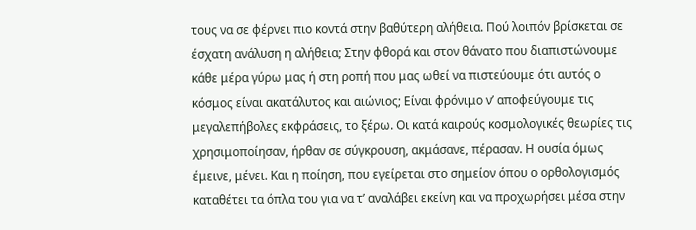τους να σε φέρνει πιο κοντά στην βαθύτερη αλήθεια. Πού λοιπόν βρίσκεται σε έσχατη ανάλυση η αλήθεια; Στην φθορά και στον θάνατο που διαπιστώνουμε κάθε μέρα γύρω μας ή στη ροπή που μας ωθεί να πιστεύουμε ότι αυτός ο κόσμος είναι ακατάλυτος και αιώνιος; Είναι φρόνιμο ν’ αποφεύγουμε τις μεγαλεπήβολες εκφράσεις, το ξέρω. Οι κατά καιρούς κοσμολογικές θεωρίες τις χρησιμοποίησαν, ήρθαν σε σύγκρουση, ακμάσανε, πέρασαν. Η ουσία όμως έμεινε, μένει. Και η ποίηση, που εγείρεται στο σημείον όπου ο ορθολογισμός καταθέτει τα όπλα του για να τ’ αναλάβει εκείνη και να προχωρήσει μέσα στην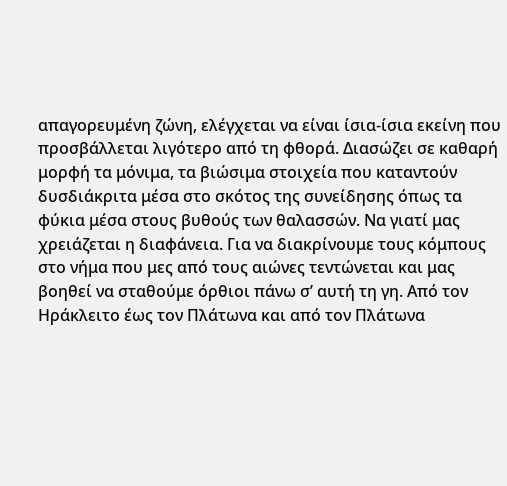απαγορευμένη ζώνη, ελέγχεται να είναι ίσια-ίσια εκείνη που προσβάλλεται λιγότερο από τη φθορά. Διασώζει σε καθαρή μορφή τα μόνιμα, τα βιώσιμα στοιχεία που καταντούν δυσδιάκριτα μέσα στο σκότος της συνείδησης όπως τα φύκια μέσα στους βυθούς των θαλασσών. Να γιατί μας χρειάζεται η διαφάνεια. Για να διακρίνουμε τους κόμπους στο νήμα που μες από τους αιώνες τεντώνεται και μας βοηθεί να σταθούμε όρθιοι πάνω σ’ αυτή τη γη. Από τον Ηράκλειτο έως τον Πλάτωνα και από τον Πλάτωνα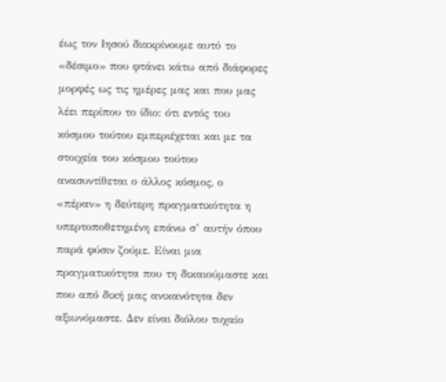έως τον Ιησού διακρίνουμε αυτό το «δέσιμο» που φτάνει κάτω από διάφορες μορφές ως τις ημέρες μας και που μας λέει περίπου το ίδιο: ότι εντός του κόσμου τούτου εμπεριέχεται και με τα στοιχεία του κόσμου τούτου ανασυντίθεται ο άλλος κόσμος, ο «πέραν» η δεύτερη πραγματικότητα η υπερτοποθετημένη επάνω σ’ αυτήν όπου παρά φύσιν ζούμε. Είναι μια πραγματικότητα που τη δικαιούμαστε και που από δική μας ανικανότητα δεν αξιωνόμαστε. Δεν είναι διόλου τυχαίο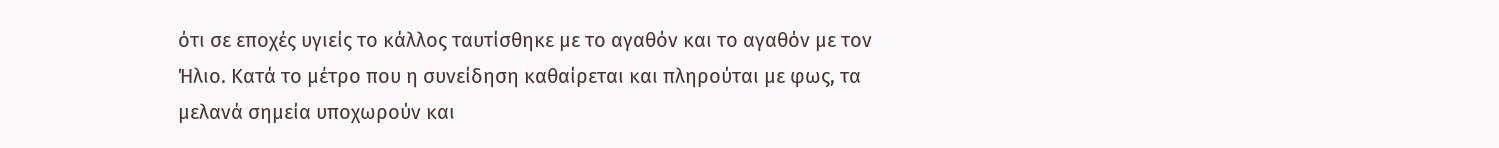ότι σε εποχές υγιείς το κάλλος ταυτίσθηκε με το αγαθόν και το αγαθόν με τον Ήλιο. Κατά το μέτρο που η συνείδηση καθαίρεται και πληρούται με φως, τα μελανά σημεία υποχωρούν και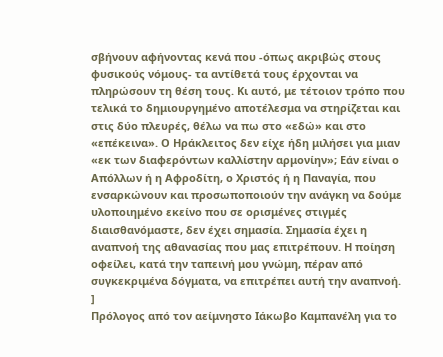σβήνουν αφήνοντας κενά που -όπως ακριβώς στους φυσικούς νόμους- τα αντίθετά τους έρχονται να πληρώσουν τη θέση τους. Κι αυτό, με τέτοιον τρόπο που τελικά το δημιουργημένο αποτέλεσμα να στηρίζεται και στις δύο πλευρές, θέλω να πω στο «εδώ» και στο «επέκεινα». Ο Ηράκλειτος δεν είχε ήδη μιλήσει για μιαν «εκ των διαφερόντων καλλίστην αρμονίην»; Εάν είναι ο Απόλλων ή η Αφροδίτη, ο Χριστός ή η Παναγία, που ενσαρκώνουν και προσωποποιούν την ανάγκη να δούμε υλοποιημένο εκείνο που σε ορισμένες στιγμές διαισθανόμαστε, δεν έχει σημασία. Σημασία έχει η αναπνοή της αθανασίας που μας επιτρέπουν. Η ποίηση οφείλει, κατά την ταπεινή μου γνώμη, πέραν από συγκεκριμένα δόγματα, να επιτρέπει αυτή την αναπνοή.
]
Πρόλογος από τον αείμνηστο Ιάκωβο Καμπανέλη για το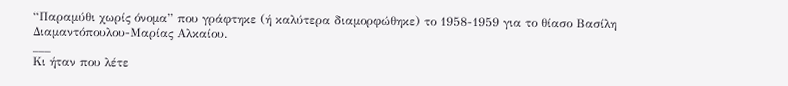“Παραμύθι χωρίς όνομα” που γράφτηκε (ή καλύτερα διαμορφώθηκε) το 1958-1959 για το θίασο Βασίλη Διαμαντόπουλου-Μαρίας Αλκαίου.
___
Κι ήταν που λέτε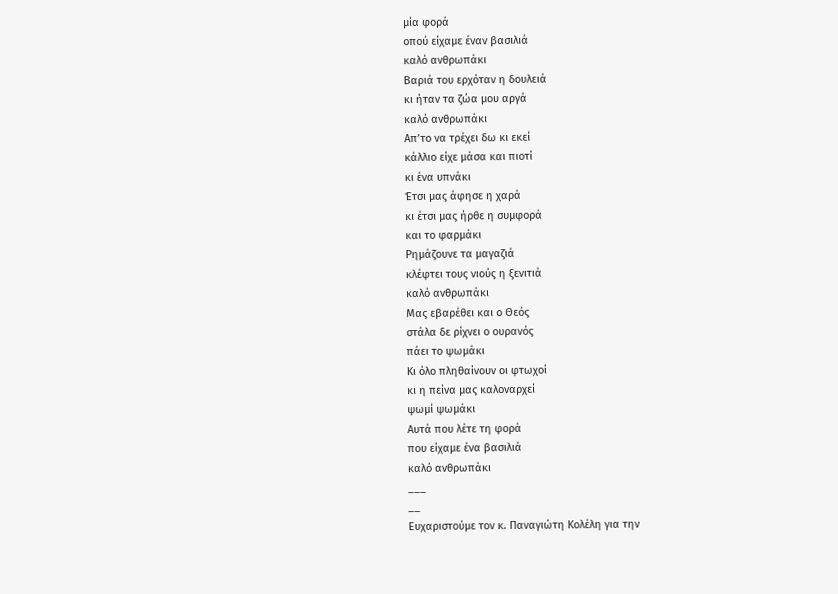μία φορά
οπού είχαμε έναν βασιλιά
καλό ανθρωπάκι
Βαριά του ερχόταν η δουλειά
κι ήταν τα ζώα μου αργά
καλό ανθρωπάκι
Απ’το να τρέχει δω κι εκεί
κάλλιο είχε μάσα και πιοτί
κι ένα υπνάκι
Έτσι μας άφησε η χαρά
κι έτσι μας ήρθε η συμφορά
και το φαρμάκι
Ρημάζουνε τα μαγαζιά
κλέφτει τους νιούς η ξενιτιά
καλό ανθρωπάκι
Μας εβαρέθει και ο Θεός
στάλα δε ρίχνει ο ουρανός
πάει το ψωμάκι
Κι όλο πληθαίνουν οι φτωχοί
κι η πείνα μας καλοναρχεί
ψωμί ψωμάκι
Αυτά που λέτε τη φορά
που είχαμε ένα βασιλιά
καλό ανθρωπάκι
___
__
Ευχαριστούμε τον κ. Παναγιώτη Κολέλη για την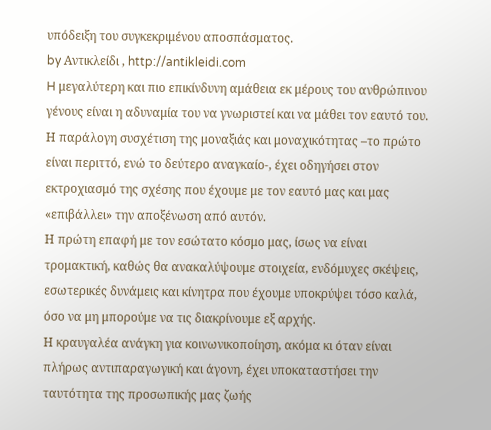υπόδειξη του συγκεκριμένου αποσπάσματος.
by Αντικλείδι , http://antikleidi.com
H μεγαλύτερη και πιο επικίνδυνη αμάθεια εκ μέρους του ανθρώπινου γένους είναι η αδυναμία του να γνωριστεί και να μάθει τον εαυτό του.
Η παράλογη συσχέτιση της μοναξιάς και μοναχικότητας –το πρώτο είναι περιττό, ενώ το δεύτερο αναγκαίο-, έχει οδηγήσει στον εκτροχιασμό της σχέσης που έχουμε με τον εαυτό μας και μας «επιβάλλει» την αποξένωση από αυτόν.
Η πρώτη επαφή με τον εσώτατο κόσμο μας, ίσως να είναι τρομακτική, καθώς θα ανακαλύψουμε στοιχεία, ενδόμυχες σκέψεις, εσωτερικές δυνάμεις και κίνητρα που έχουμε υποκρύψει τόσο καλά, όσο να μη μπορούμε να τις διακρίνουμε εξ αρχής.
Η κραυγαλέα ανάγκη για κοινωνικοποίηση, ακόμα κι όταν είναι πλήρως αντιπαραγωγική και άγονη, έχει υποκαταστήσει την ταυτότητα της προσωπικής μας ζωής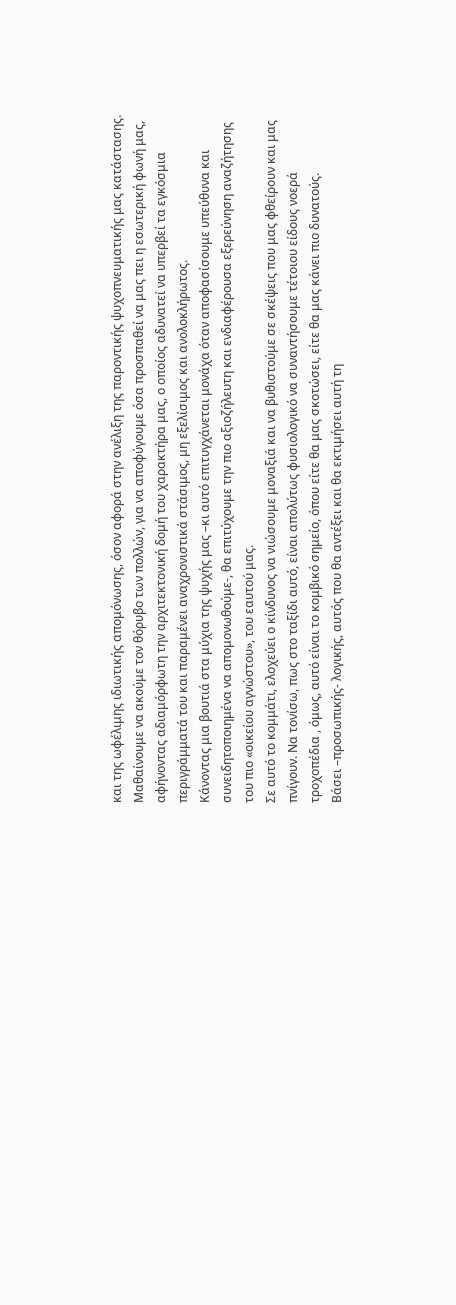και της ωφέλιμης ιδιωτικής απομόνωσης, όσον αφορά στην ανέλιξη της παροντικής ψυχοπνευματικής μας κατάστασης.
Μαθαίνουμε να ακούμε τον θόρυβο των πολλών, για να αποφύγουμε όσα προσπαθεί να μας πει η εσωτερική φωνή μας, αφήνοντας αδιαμόρφωτη την αρχιτεκτονική δομή του χαρακτήρα μας, ο οποίος αδυνατεί να υπερβεί τα εγκόσμια περιγράμματά του και παραμένει αναχρονιστικά στάσιμος, μη εξελίσιμος και ανολοκλήρωτος.
Κάνοντας μια βουτιά στα μύχια της ψυχής μας –κι αυτό επιτυγχάνεται μονάχα όταν αποφασίσουμε υπεύθυνα και συνειδητοποιημένα να απομονωθούμε-, θα επιτύχουμε την πιο αξιοζήλευτη και ενδιαφέρουσα εξερεύνηση αναζήτησης του πιο «οικείου αγνώστου», του εαυτού μας.
Σε αυτό το κομμάτι, ελοχεύει ο κίνδυνος να νιώσουμε μοναξιά και να βυθιστούμε σε σκέψεις που μας φθείρουν και μας πνίγουν. Να τονίσω, πως στο ταξίδι αυτό, είναι απολύτως φυσιολογικό να συναντήσουμε τέτοιου είδους νοερά τροχοπέδια , όμως, αυτό είναι το κομβικό σημείο, όπου είτε θα μας σκοτώσει, είτε θα μας κάνει πιο δυνατούς.
Βάσει –προσωπικής- λογικής, αυτός που θα αντέξει και θα εκτιμήσει αυτή τη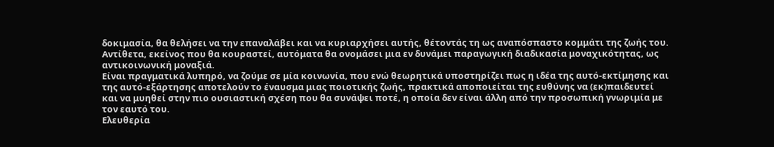δοκιμασία, θα θελήσει να την επαναλάβει και να κυριαρχήσει αυτής, θέτοντάς τη ως αναπόσπαστο κομμάτι της ζωής του.
Αντίθετα, εκείνος που θα κουραστεί, αυτόματα θα ονομάσει μια εν δυνάμει παραγωγική διαδικασία μοναχικότητας, ως αντικοινωνική μοναξιά.
Είναι πραγματικά λυπηρό, να ζούμε σε μία κοινωνία, που ενώ θεωρητικά υποστηρίζει πως η ιδέα της αυτό-εκτίμησης και της αυτό-εξάρτησης αποτελούν το έναυσμα μιας ποιοτικής ζωής, πρακτικά αποποιείται της ευθύνης να (εκ)παιδευτεί και να μυηθεί στην πιο ουσιαστική σχέση που θα συνάψει ποτέ, η οποία δεν είναι άλλη από την προσωπική γνωριμία με τον εαυτό του.
Ελευθερία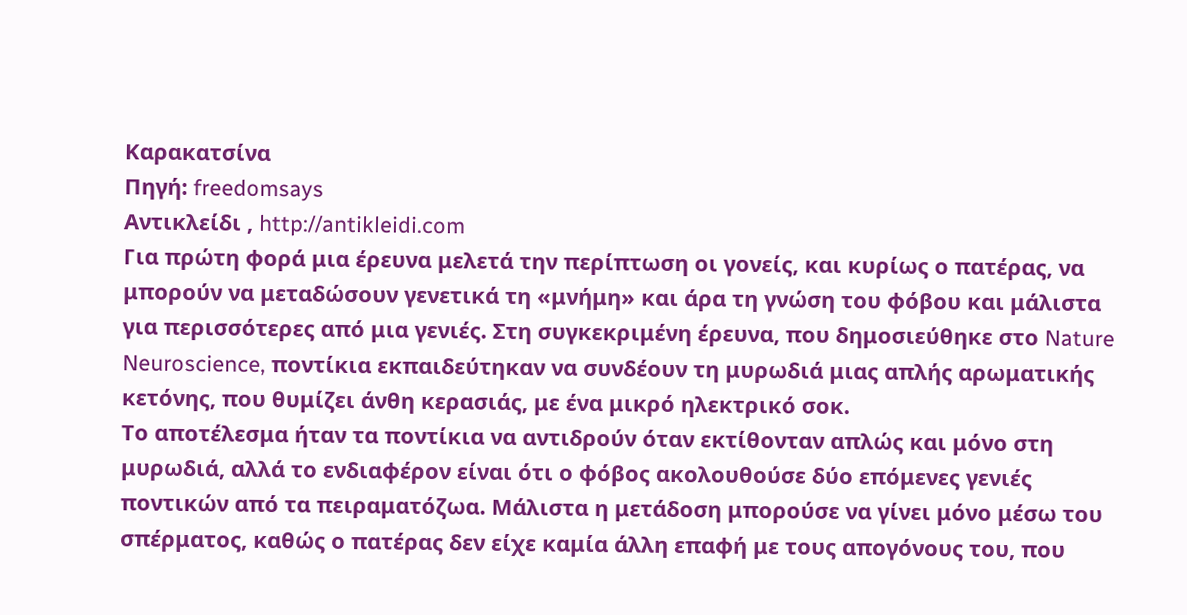Καρακατσίνα
Πηγή: freedomsays
Αντικλείδι , http://antikleidi.com
Για πρώτη φορά μια έρευνα μελετά την περίπτωση οι γονείς, και κυρίως ο πατέρας, να μπορούν να μεταδώσουν γενετικά τη «μνήμη» και άρα τη γνώση του φόβου και μάλιστα για περισσότερες από μια γενιές. Στη συγκεκριμένη έρευνα, που δημοσιεύθηκε στο Nature Neuroscience, ποντίκια εκπαιδεύτηκαν να συνδέουν τη μυρωδιά μιας απλής αρωματικής κετόνης, που θυμίζει άνθη κερασιάς, με ένα μικρό ηλεκτρικό σοκ.
Το αποτέλεσμα ήταν τα ποντίκια να αντιδρούν όταν εκτίθονταν απλώς και μόνο στη μυρωδιά, αλλά το ενδιαφέρον είναι ότι ο φόβος ακολουθούσε δύο επόμενες γενιές ποντικών από τα πειραματόζωα. Μάλιστα η μετάδοση μπορούσε να γίνει μόνο μέσω του σπέρματος, καθώς ο πατέρας δεν είχε καμία άλλη επαφή με τους απογόνους του, που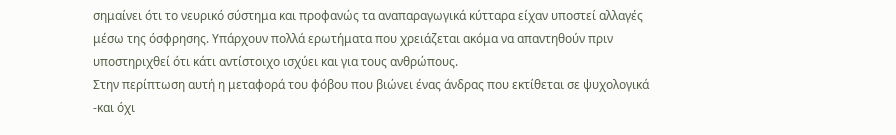σημαίνει ότι το νευρικό σύστημα και προφανώς τα αναπαραγωγικά κύτταρα είχαν υποστεί αλλαγές μέσω της όσφρησης. Υπάρχουν πολλά ερωτήματα που χρειάζεται ακόμα να απαντηθούν πριν υποστηριχθεί ότι κάτι αντίστοιχο ισχύει και για τους ανθρώπους.
Στην περίπτωση αυτή η μεταφορά του φόβου που βιώνει ένας άνδρας που εκτίθεται σε ψυχολογικά -και όχι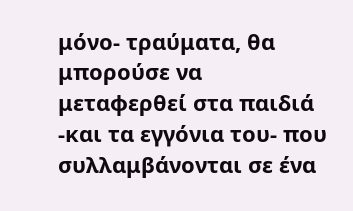μόνο- τραύματα, θα μπορούσε να μεταφερθεί στα παιδιά -και τα εγγόνια του- που συλλαμβάνονται σε ένα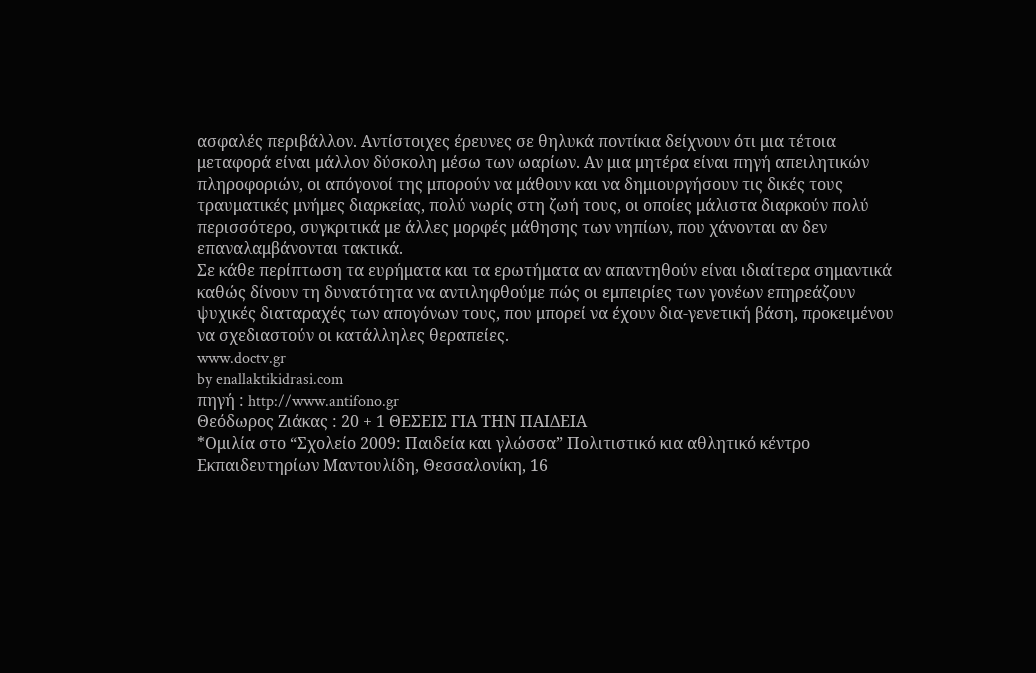ασφαλές περιβάλλον. Αντίστοιχες έρευνες σε θηλυκά ποντίκια δείχνουν ότι μια τέτοια μεταφορά είναι μάλλον δύσκολη μέσω των ωαρίων. Αν μια μητέρα είναι πηγή απειλητικών πληροφοριών, οι απόγονοί της μπορούν να μάθουν και να δημιουργήσουν τις δικές τους τραυματικές μνήμες διαρκείας, πολύ νωρίς στη ζωή τους, οι οποίες μάλιστα διαρκούν πολύ περισσότερο, συγκριτικά με άλλες μορφές μάθησης των νηπίων, που χάνονται αν δεν επαναλαμβάνονται τακτικά.
Σε κάθε περίπτωση τα ευρήματα και τα ερωτήματα αν απαντηθούν είναι ιδιαίτερα σημαντικά καθώς δίνουν τη δυνατότητα να αντιληφθούμε πώς οι εμπειρίες των γονέων επηρεάζουν ψυχικές διαταραχές των απογόνων τους, που μπορεί να έχουν δια-γενετική βάση, προκειμένου να σχεδιαστούν οι κατάλληλες θεραπείες.
www.doctv.gr
by enallaktikidrasi.com
πηγή : http://www.antifono.gr
Θεόδωρος Ζιάκας : 20 + 1 ΘΕΣΕΙΣ ΓΙΑ ΤΗΝ ΠΑΙΔΕΙΑ
*Ομιλία στο “Σχολείο 2009: Παιδεία και γλώσσα” Πολιτιστικό κια αθλητικό κέντρο Εκπαιδευτηρίων Μαντουλίδη, Θεσσαλονίκη, 16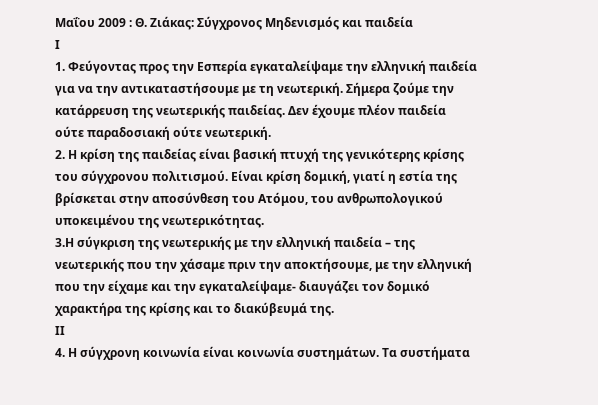Μαΐου 2009 : Θ. Ζιάκας: Σύγχρονος Μηδενισμός και παιδεία
Ι
1. Φεύγοντας προς την Εσπερία εγκαταλείψαμε την ελληνική παιδεία για να την αντικαταστήσουμε με τη νεωτερική. Σήμερα ζούμε την κατάρρευση της νεωτερικής παιδείας. Δεν έχουμε πλέον παιδεία ούτε παραδοσιακή ούτε νεωτερική.
2. Η κρίση της παιδείας είναι βασική πτυχή της γενικότερης κρίσης του σύγχρονου πολιτισμού. Είναι κρίση δομική, γιατί η εστία της βρίσκεται στην αποσύνθεση του Ατόμου, του ανθρωπολογικού υποκειμένου της νεωτερικότητας.
3.Η σύγκριση της νεωτερικής με την ελληνική παιδεία – της νεωτερικής που την χάσαμε πριν την αποκτήσουμε, με την ελληνική που την είχαμε και την εγκαταλείψαμε- διαυγάζει τον δομικό χαρακτήρα της κρίσης και το διακύβευμά της.
ΙΙ
4. Η σύγχρονη κοινωνία είναι κοινωνία συστημάτων. Τα συστήματα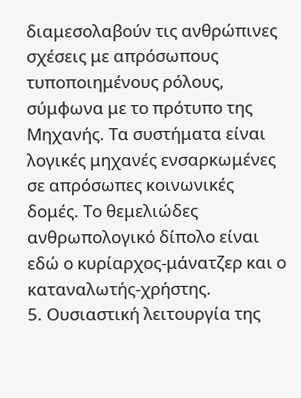διαμεσολαβούν τις ανθρώπινες σχέσεις με απρόσωπους τυποποιημένους ρόλους, σύμφωνα με το πρότυπο της Μηχανής. Τα συστήματα είναι λογικές μηχανές ενσαρκωμένες σε απρόσωπες κοινωνικές δομές. Το θεμελιώδες ανθρωπολογικό δίπολο είναι εδώ ο κυρίαρχος-μάνατζερ και ο καταναλωτής-χρήστης.
5. Ουσιαστική λειτουργία της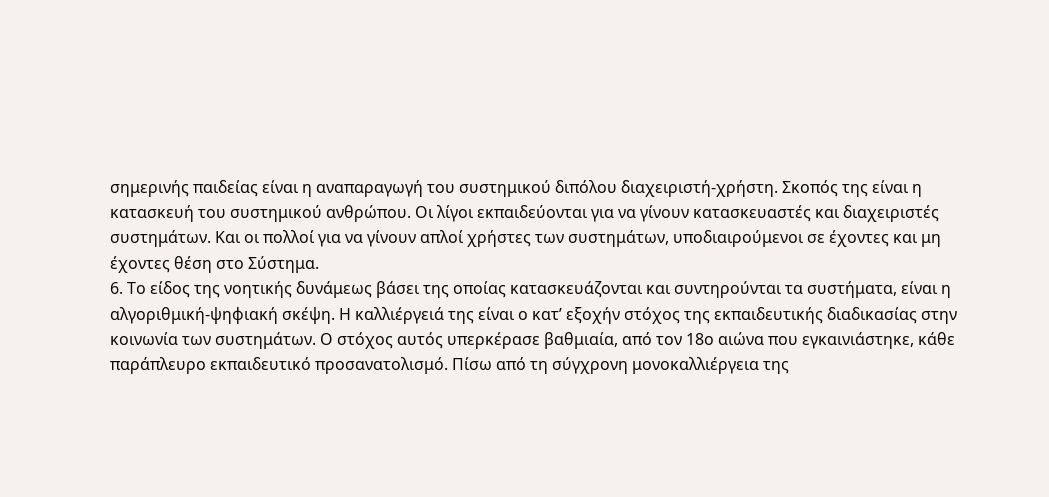σημερινής παιδείας είναι η αναπαραγωγή του συστημικού διπόλου διαχειριστή-χρήστη. Σκοπός της είναι η κατασκευή του συστημικού ανθρώπου. Οι λίγοι εκπαιδεύονται για να γίνουν κατασκευαστές και διαχειριστές συστημάτων. Και οι πολλοί για να γίνουν απλοί χρήστες των συστημάτων, υποδιαιρούμενοι σε έχοντες και μη έχοντες θέση στο Σύστημα.
6. Το είδος της νοητικής δυνάμεως βάσει της οποίας κατασκευάζονται και συντηρούνται τα συστήματα, είναι η αλγοριθμική-ψηφιακή σκέψη. Η καλλιέργειά της είναι ο κατ’ εξοχήν στόχος της εκπαιδευτικής διαδικασίας στην κοινωνία των συστημάτων. Ο στόχος αυτός υπερκέρασε βαθμιαία, από τον 18ο αιώνα που εγκαινιάστηκε, κάθε παράπλευρο εκπαιδευτικό προσανατολισμό. Πίσω από τη σύγχρονη μονοκαλλιέργεια της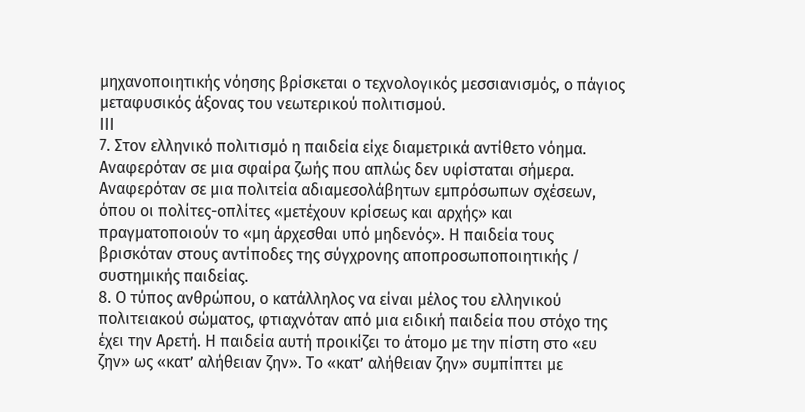μηχανοποιητικής νόησης βρίσκεται ο τεχνολογικός μεσσιανισμός, ο πάγιος μεταφυσικός άξονας του νεωτερικού πολιτισμού.
ΙΙΙ
7. Στον ελληνικό πολιτισμό η παιδεία είχε διαμετρικά αντίθετο νόημα. Αναφερόταν σε μια σφαίρα ζωής που απλώς δεν υφίσταται σήμερα. Αναφερόταν σε μια πολιτεία αδιαμεσολάβητων εμπρόσωπων σχέσεων, όπου οι πολίτες-οπλίτες «μετέχουν κρίσεως και αρχής» και πραγματοποιούν το «μη άρχεσθαι υπό μηδενός». Η παιδεία τους βρισκόταν στους αντίποδες της σύγχρονης αποπροσωποποιητικής / συστημικής παιδείας.
8. Ο τύπος ανθρώπου, ο κατάλληλος να είναι μέλος του ελληνικού πολιτειακού σώματος, φτιαχνόταν από μια ειδική παιδεία που στόχο της έχει την Αρετή. Η παιδεία αυτή προικίζει το άτομο με την πίστη στο «ευ ζην» ως «κατ’ αλήθειαν ζην». Το «κατ’ αλήθειαν ζην» συμπίπτει με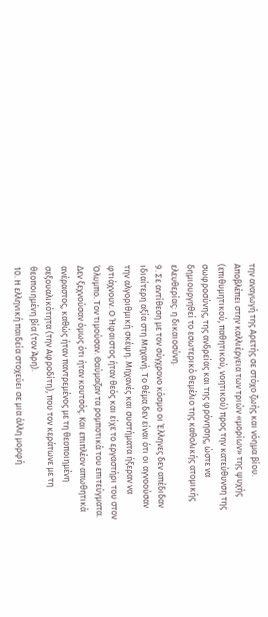την αναγωγή της Αρετής σε στόχο ζωής και νόημα βίου. Αποβλέπει στην καλλιέργεια των τριών «μορίων» της ψυχής (επιθυμητικού, παθητικού, νοητικού) προς την κατεύθυνση της σωφροσύνης, της ανδρείας και της φρόνησης, ώστε να δημιουργηθεί το εσωτερικό θεμέλιο της καθολικής ατομικής ελευθερίας: η δικαιοσύνη.
9. Σε αντίθεση με τον σύγχρονο κόσμο οι Έλληνες δεν απέδιδαν ιδιαίτερη αξία στη Μηχανή. Το θέμα δεν είναι ότι οι αγνοούσαν την αλγοριθμική σκέψη. Μηχανές και συστήματα ήξεραν να φτιάχνουν. Ο Ήφαιστος ήταν θεός και είχε το εργαστήρι του στον Όλυμπο. Τον τιμούσαν. Θαύμαζαν τα ρομποτικά του επιτεύγματα. Δεν ξεχνούσαν όμως ότι ήταν κουτσός. Και επιπλέον απωθητικά ανέραστος, καθώς ήταν παντρεμένος με τη θεοποιημένη σεξουαλικότητα (την Αφροδίτη), που τον κεράτωνε με τη θεοποιημένη βία (τον Άρη).
10. Η ελληνική παιδεία στοχεύει σε μια άλλη μορφή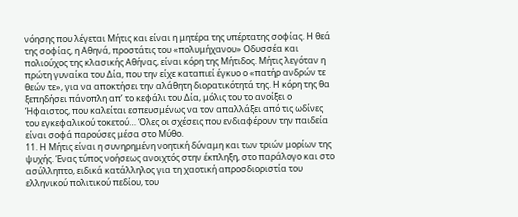νόησης που λέγεται Μήτις και είναι η μητέρα της υπέρτατης σοφίας. Η θεά της σοφίας, η Αθηνά, προστάτις του «πολυμήχανου» Οδυσσέα και πολιούχος της κλασικής Αθήνας, είναι κόρη της Μήτιδος. Μήτις λεγόταν η πρώτη γυναίκα του Δία, που την είχε καταπιεί έγκυο ο «πατήρ ανδρών τε θεών τε», για να αποκτήσει την αλάθητη διορατικότητά της. Η κόρη της θα ξεπηδήσει πάνοπλη απ’ το κεφάλι του Δία, μόλις του το ανοίξει ο Ήφαιστος, που καλείται εσπευσμένως να τον απαλλάξει από τις ωδίνες του εγκεφαλικού τοκετού… Όλες οι σχέσεις που ενδιαφέρουν την παιδεία είναι σοφά παρούσες μέσα στο Μύθο.
11. Η Μήτις είναι η συνηρημένη νοητική δύναμη και των τριών μορίων της ψυχής. Ένας τύπος νοήσεως ανοιχτός στην έκπληξη, στο παράλογο και στο ασύλληπτο, ειδικά κατάλληλος για τη χαοτική απροσδιοριστία του ελληνικού πολιτικού πεδίου, του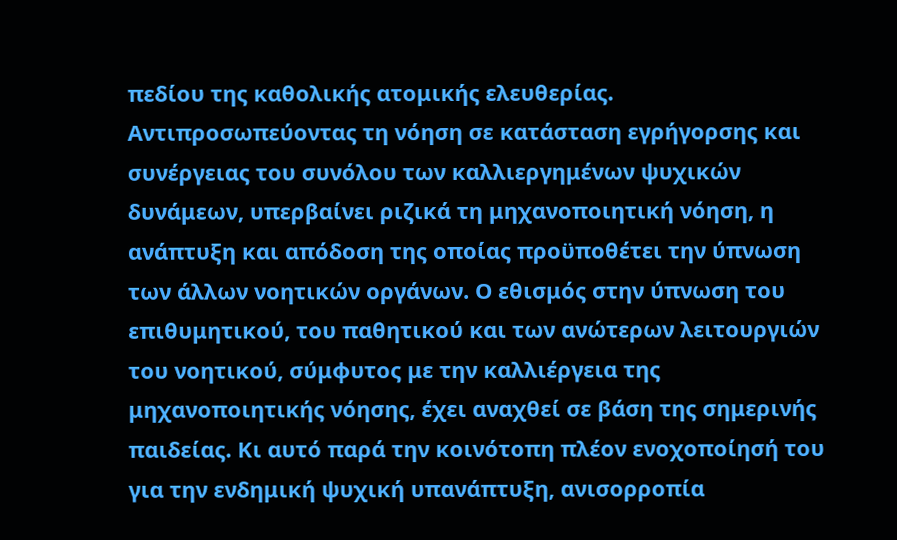πεδίου της καθολικής ατομικής ελευθερίας. Αντιπροσωπεύοντας τη νόηση σε κατάσταση εγρήγορσης και συνέργειας του συνόλου των καλλιεργημένων ψυχικών δυνάμεων, υπερβαίνει ριζικά τη μηχανοποιητική νόηση, η ανάπτυξη και απόδοση της οποίας προϋποθέτει την ύπνωση των άλλων νοητικών οργάνων. Ο εθισμός στην ύπνωση του επιθυμητικού, του παθητικού και των ανώτερων λειτουργιών του νοητικού, σύμφυτος με την καλλιέργεια της μηχανοποιητικής νόησης, έχει αναχθεί σε βάση της σημερινής παιδείας. Κι αυτό παρά την κοινότοπη πλέον ενοχοποίησή του για την ενδημική ψυχική υπανάπτυξη, ανισορροπία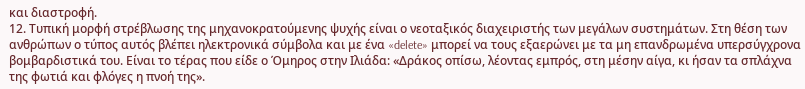και διαστροφή.
12. Τυπική μορφή στρέβλωσης της μηχανοκρατούμενης ψυχής είναι ο νεοταξικός διαχειριστής των μεγάλων συστημάτων. Στη θέση των ανθρώπων ο τύπος αυτός βλέπει ηλεκτρονικά σύμβολα και με ένα «delete» μπορεί να τους εξαερώνει με τα μη επανδρωμένα υπερσύγχρονα βομβαρδιστικά του. Είναι το τέρας που είδε ο Όμηρος στην Ιλιάδα: «Δράκος οπίσω, λέοντας εμπρός, στη μέσην αίγα, κι ήσαν τα σπλάχνα της φωτιά και φλόγες η πνοή της».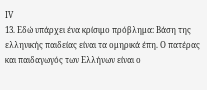ΙV
13. Εδώ υπάρχει ένα κρίσιμο πρόβλημα: Βάση της ελληνικής παιδείας είναι τα ομηρικά έπη. Ο πατέρας και παιδαγωγός των Ελλήνων είναι ο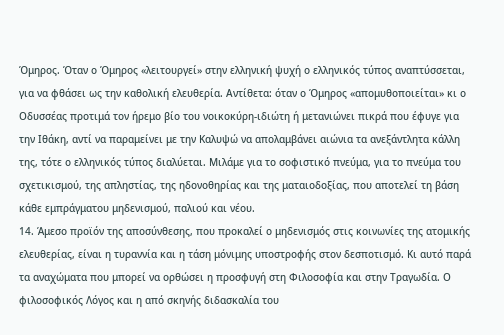Όμηρος. Όταν ο Όμηρος «λειτουργεί» στην ελληνική ψυχή ο ελληνικός τύπος αναπτύσσεται, για να φθάσει ως την καθολική ελευθερία. Αντίθετα: όταν ο Όμηρος «απομυθοποιείται» κι ο Οδυσσέας προτιμά τον ήρεμο βίο του νοικοκύρη-ιδιώτη ή μετανιώνει πικρά που έφυγε για την Ιθάκη, αντί να παραμείνει με την Καλυψώ να απολαμβάνει αιώνια τα ανεξάντλητα κάλλη της, τότε ο ελληνικός τύπος διαλύεται. Μιλάμε για το σοφιστικό πνεύμα, για το πνεύμα του σχετικισμού, της απληστίας, της ηδονοθηρίας και της ματαιοδοξίας, που αποτελεί τη βάση κάθε εμπράγματου μηδενισμού, παλιού και νέου.
14. Άμεσο προϊόν της αποσύνθεσης, που προκαλεί ο μηδενισμός στις κοινωνίες της ατομικής ελευθερίας, είναι η τυραννία και η τάση μόνιμης υποστροφής στον δεσποτισμό. Κι αυτό παρά τα αναχώματα που μπορεί να ορθώσει η προσφυγή στη Φιλοσοφία και στην Τραγωδία. Ο φιλοσοφικός Λόγος και η από σκηνής διδασκαλία του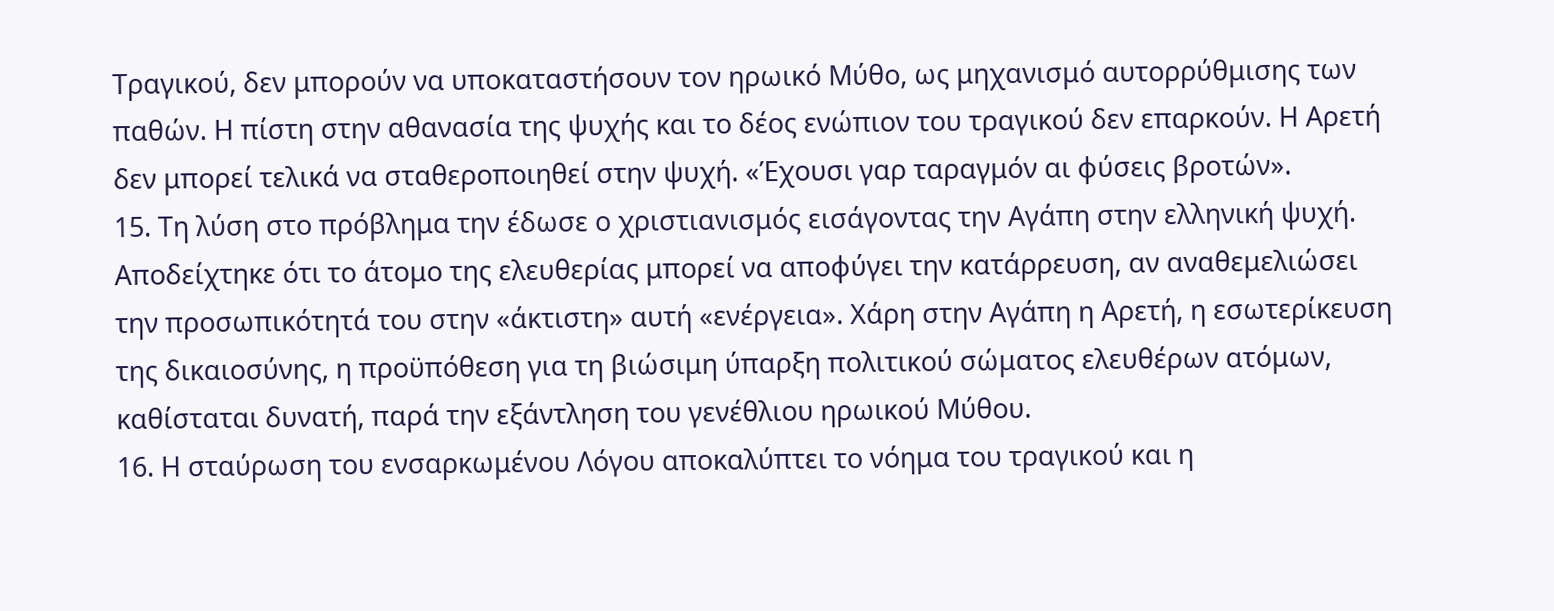Τραγικού, δεν μπορούν να υποκαταστήσουν τον ηρωικό Μύθο, ως μηχανισμό αυτορρύθμισης των παθών. Η πίστη στην αθανασία της ψυχής και το δέος ενώπιον του τραγικού δεν επαρκούν. Η Αρετή δεν μπορεί τελικά να σταθεροποιηθεί στην ψυχή. «Έχουσι γαρ ταραγμόν αι φύσεις βροτών».
15. Τη λύση στο πρόβλημα την έδωσε ο χριστιανισμός εισάγοντας την Αγάπη στην ελληνική ψυχή. Αποδείχτηκε ότι το άτομο της ελευθερίας μπορεί να αποφύγει την κατάρρευση, αν αναθεμελιώσει την προσωπικότητά του στην «άκτιστη» αυτή «ενέργεια». Χάρη στην Αγάπη η Αρετή, η εσωτερίκευση της δικαιοσύνης, η προϋπόθεση για τη βιώσιμη ύπαρξη πολιτικού σώματος ελευθέρων ατόμων, καθίσταται δυνατή, παρά την εξάντληση του γενέθλιου ηρωικού Μύθου.
16. Η σταύρωση του ενσαρκωμένου Λόγου αποκαλύπτει το νόημα του τραγικού και η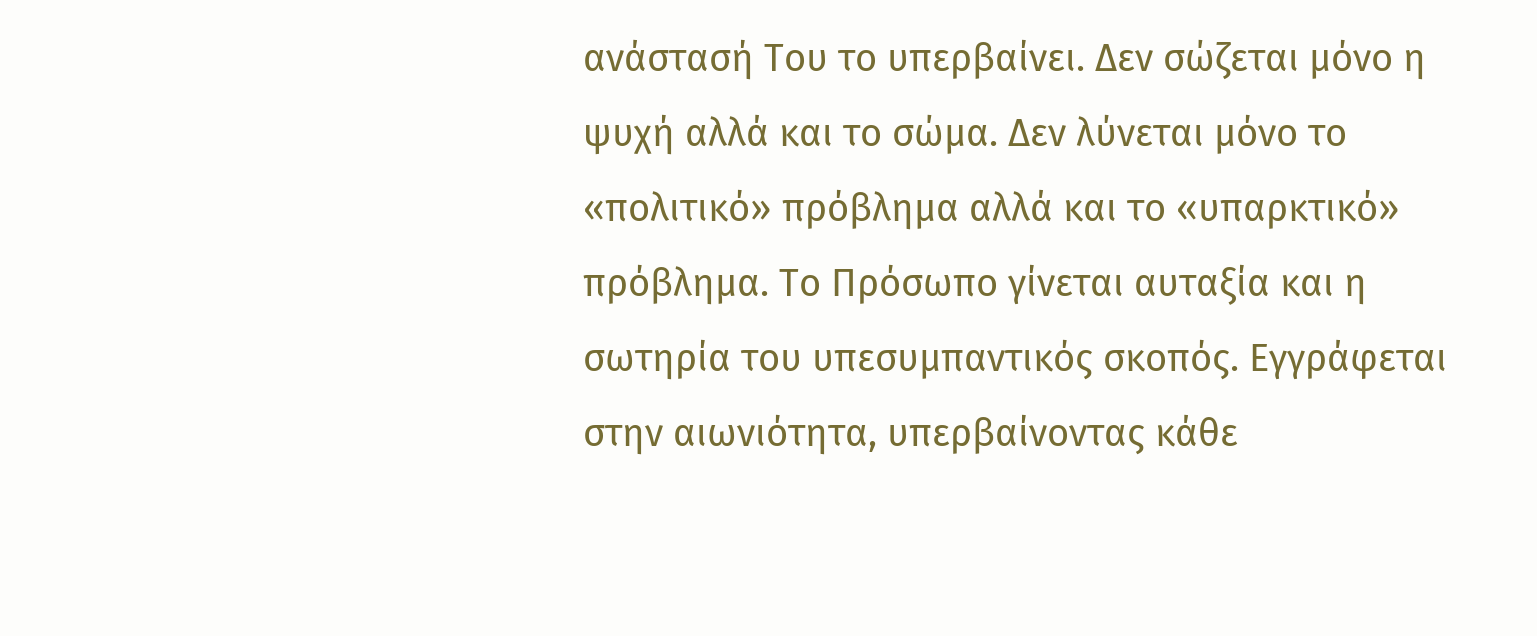ανάστασή Του το υπερβαίνει. Δεν σώζεται μόνο η ψυχή αλλά και το σώμα. Δεν λύνεται μόνο το «πολιτικό» πρόβλημα αλλά και το «υπαρκτικό» πρόβλημα. Το Πρόσωπο γίνεται αυταξία και η σωτηρία του υπεσυμπαντικός σκοπός. Εγγράφεται στην αιωνιότητα, υπερβαίνοντας κάθε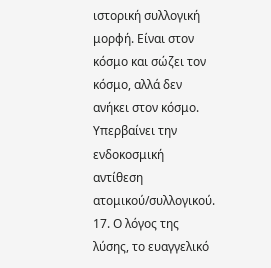ιστορική συλλογική μορφή. Είναι στον κόσμο και σώζει τον κόσμο, αλλά δεν ανήκει στον κόσμο. Υπερβαίνει την ενδοκοσμική αντίθεση ατομικού/συλλογικού.
17. Ο λόγος της λύσης, το ευαγγελικό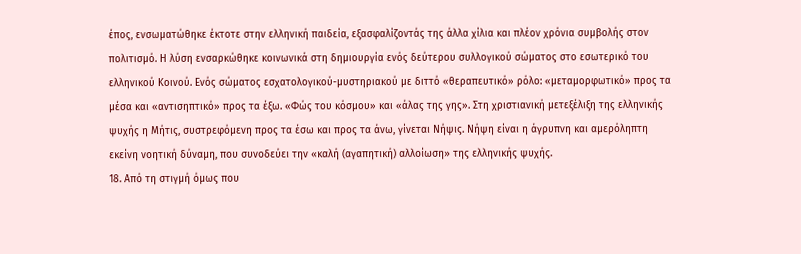έπος, ενσωματώθηκε έκτοτε στην ελληνική παιδεία, εξασφαλίζοντάς της άλλα χίλια και πλέον χρόνια συμβολής στον πολιτισμό. Η λύση ενσαρκώθηκε κοινωνικά στη δημιουργία ενός δεύτερου συλλογικού σώματος στο εσωτερικό του ελληνικού Κοινού. Ενός σώματος εσχατολογικού-μυστηριακού με διττό «θεραπευτικό» ρόλο: «μεταμορφωτικό» προς τα μέσα και «αντισηπτικό» προς τα έξω. «Φώς του κόσμου» και «άλας της γης». Στη χριστιανική μετεξέλιξη της ελληνικής ψυχής η Μήτις, συστρεφόμενη προς τα έσω και προς τα άνω, γίνεται Νήψις. Νήψη είναι η άγρυπνη και αμερόληπτη εκείνη νοητική δύναμη, που συνοδεύει την «καλή (αγαπητική) αλλοίωση» της ελληνικής ψυχής.
18. Από τη στιγμή όμως που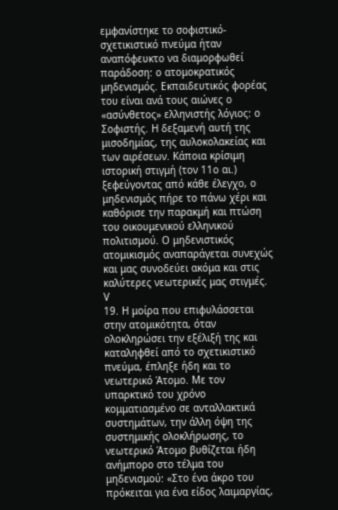εμφανίστηκε το σοφιστικό-σχετικιστικό πνεύμα ήταν αναπόφευκτο να διαμορφωθεί παράδοση: ο ατομοκρατικός μηδενισμός. Εκπαιδευτικός φορέας του είναι ανά τους αιώνες ο «ασύνθετος» ελληνιστής λόγιος: ο Σοφιστής. Η δεξαμενή αυτή της μισοδημίας, της αυλοκολακείας και των αιρέσεων. Κάποια κρίσιμη ιστορική στιγμή (τον 11ο αι.) ξεφεύγοντας από κάθε έλεγχο, ο μηδενισμός πήρε το πάνω χέρι και καθόρισε την παρακμή και πτώση του οικουμενικού ελληνικού πολιτισμού. Ο μηδενιστικός ατομικισμός αναπαράγεται συνεχώς και μας συνοδεύει ακόμα και στις καλύτερες νεωτερικές μας στιγμές.
V
19. Η μοίρα που επιφυλάσσεται στην ατομικότητα, όταν ολοκληρώσει την εξέλιξή της και καταληφθεί από το σχετικιστικό πνεύμα, έπληξε ήδη και το νεωτερικό Άτομο. Με τον υπαρκτικό του χρόνο κομματιασμένο σε ανταλλακτικά συστημάτων, την άλλη όψη της συστημικής ολοκλήρωσης, το νεωτερικό Άτομο βυθίζεται ήδη ανήμπορο στο τέλμα του μηδενισμού: «Στο ένα άκρο του πρόκειται για ένα είδος λαιμαργίας,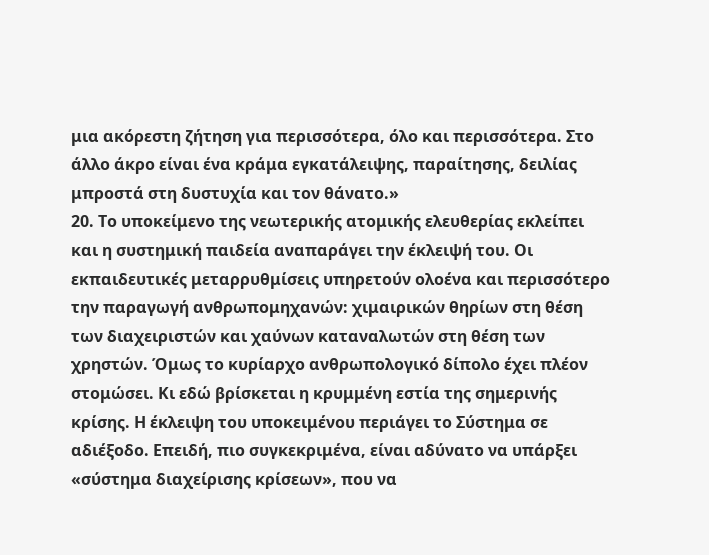μια ακόρεστη ζήτηση για περισσότερα, όλο και περισσότερα. Στο άλλο άκρο είναι ένα κράμα εγκατάλειψης, παραίτησης, δειλίας μπροστά στη δυστυχία και τον θάνατο.»
20. Το υποκείμενο της νεωτερικής ατομικής ελευθερίας εκλείπει και η συστημική παιδεία αναπαράγει την έκλειψή του. Οι εκπαιδευτικές μεταρρυθμίσεις υπηρετούν ολοένα και περισσότερο την παραγωγή ανθρωπομηχανών: χιμαιρικών θηρίων στη θέση των διαχειριστών και χαύνων καταναλωτών στη θέση των χρηστών. Όμως το κυρίαρχο ανθρωπολογικό δίπολο έχει πλέον στομώσει. Κι εδώ βρίσκεται η κρυμμένη εστία της σημερινής κρίσης. Η έκλειψη του υποκειμένου περιάγει το Σύστημα σε αδιέξοδο. Επειδή, πιο συγκεκριμένα, είναι αδύνατο να υπάρξει «σύστημα διαχείρισης κρίσεων», που να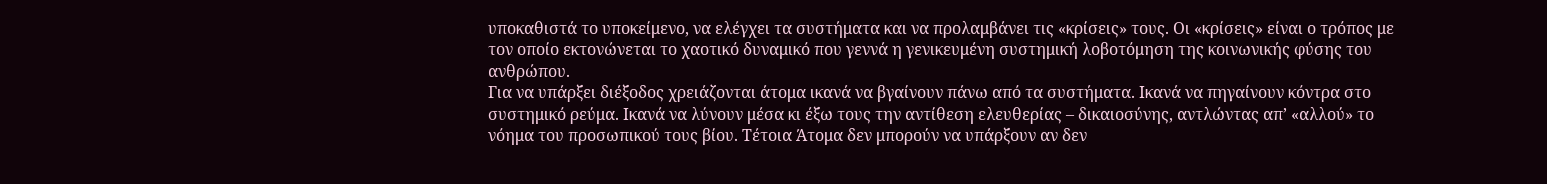υποκαθιστά το υποκείμενο, να ελέγχει τα συστήματα και να προλαμβάνει τις «κρίσεις» τους. Οι «κρίσεις» είναι ο τρόπος με τον οποίο εκτονώνεται το χαοτικό δυναμικό που γεννά η γενικευμένη συστημική λοβοτόμηση της κοινωνικής φύσης του ανθρώπου.
Για να υπάρξει διέξοδος χρειάζονται άτομα ικανά να βγαίνουν πάνω από τα συστήματα. Ικανά να πηγαίνουν κόντρα στο συστημικό ρεύμα. Ικανά να λύνουν μέσα κι έξω τους την αντίθεση ελευθερίας – δικαιοσύνης, αντλώντας απ’ «αλλού» το νόημα του προσωπικού τους βίου. Τέτοια Άτομα δεν μπορούν να υπάρξουν αν δεν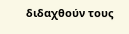διδαχθούν τους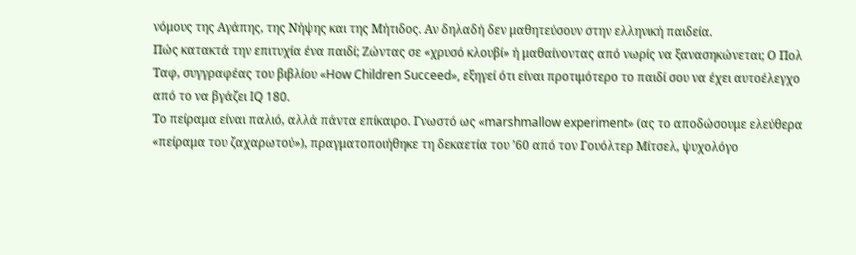νόμους της Αγάπης, της Νήψης και της Μήτιδος. Αν δηλαδή δεν μαθητεύσουν στην ελληνική παιδεία.
Πώς κατακτά την επιτυχία ένα παιδί; Ζώντας σε «χρυσό κλουβί» ή μαθαίνοντας από νωρίς να ξανασηκώνεται; Ο Πολ Ταφ, συγγραφέας του βιβλίου «How Children Succeed», εξηγεί ότι είναι προτιμότερο το παιδί σου να έχει αυτοέλεγχο από το να βγάζει IQ 180.
Tο πείραμα είναι παλιό, αλλά πάντα επίκαιρο. Γνωστό ως «marshmallow experiment» (ας το αποδώσουμε ελεύθερα «πείραμα του ζαχαρωτού»), πραγματοποιήθηκε τη δεκαετία του ’60 από τον Γουόλτερ Μίτσελ, ψυχολόγο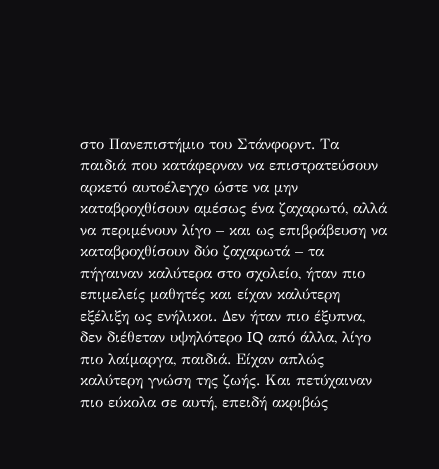στο Πανεπιστήμιο του Στάνφορντ. Τα παιδιά που κατάφερναν να επιστρατεύσουν αρκετό αυτοέλεγχο ώστε να μην καταβροχθίσουν αμέσως ένα ζαχαρωτό, αλλά να περιμένουν λίγο – και ως επιβράβευση να καταβροχθίσουν δύο ζαχαρωτά – τα πήγαιναν καλύτερα στο σχολείο, ήταν πιο επιμελείς μαθητές και είχαν καλύτερη εξέλιξη ως ενήλικοι. Δεν ήταν πιο έξυπνα, δεν διέθεταν υψηλότερο IQ από άλλα, λίγο πιο λαίμαργα, παιδιά. Είχαν απλώς καλύτερη γνώση της ζωής. Και πετύχαιναν πιο εύκολα σε αυτή, επειδή ακριβώς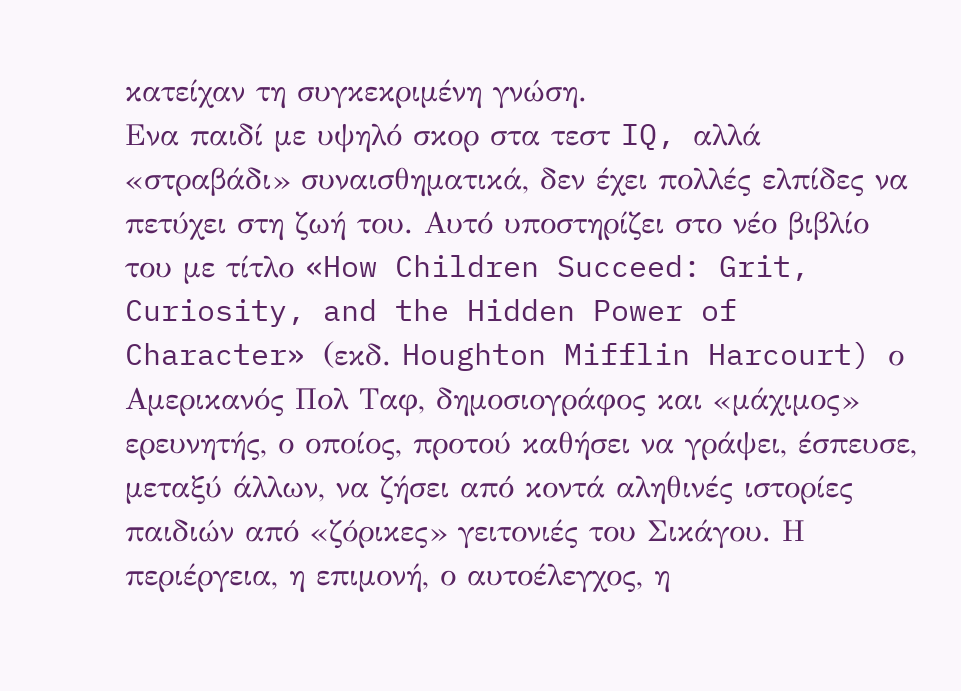κατείχαν τη συγκεκριμένη γνώση.
Ενα παιδί με υψηλό σκορ στα τεστ IQ, αλλά «στραβάδι» συναισθηματικά, δεν έχει πολλές ελπίδες να πετύχει στη ζωή του. Αυτό υποστηρίζει στο νέο βιβλίο του με τίτλο «How Children Succeed: Grit, Curiosity, and the Hidden Power of Character» (εκδ. Houghton Mifflin Harcourt) ο Αμερικανός Πολ Ταφ, δημοσιογράφος και «μάχιμος» ερευνητής, ο οποίος, προτού καθήσει να γράψει, έσπευσε, μεταξύ άλλων, να ζήσει από κοντά αληθινές ιστορίες παιδιών από «ζόρικες» γειτονιές του Σικάγου. Η περιέργεια, η επιμονή, ο αυτοέλεγχος, η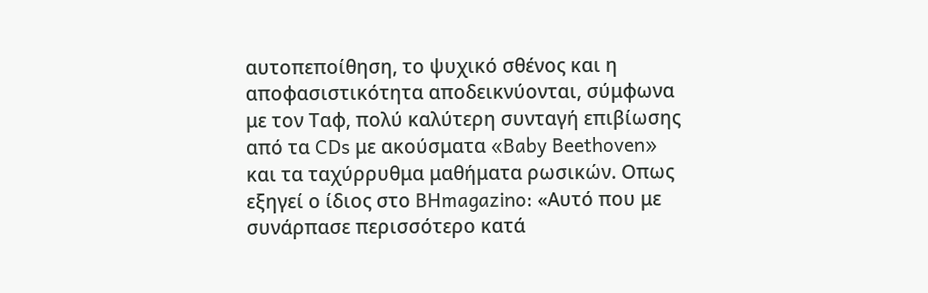αυτοπεποίθηση, το ψυχικό σθένος και η αποφασιστικότητα αποδεικνύονται, σύμφωνα με τον Ταφ, πολύ καλύτερη συνταγή επιβίωσης από τα CDs με ακούσματα «Baby Beethoven» και τα ταχύρρυθμα μαθήματα ρωσικών. Οπως εξηγεί ο ίδιος στο BHmagazino: «Αυτό που με συνάρπασε περισσότερο κατά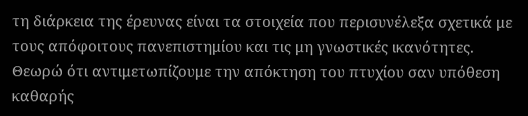τη διάρκεια της έρευνας είναι τα στοιχεία που περισυνέλεξα σχετικά με τους απόφοιτους πανεπιστημίου και τις μη γνωστικές ικανότητες. Θεωρώ ότι αντιμετωπίζουμε την απόκτηση του πτυχίου σαν υπόθεση καθαρής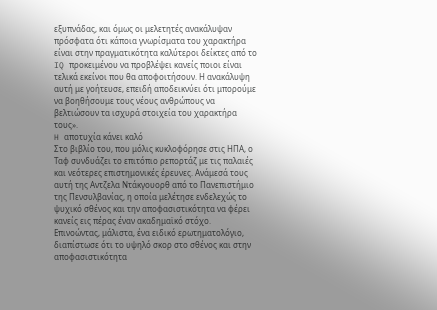εξυπνάδας, και όμως οι μελετητές ανακάλυψαν πρόσφατα ότι κάποια γνωρίσματα του χαρακτήρα είναι στην πραγματικότητα καλύτεροι δείκτες από το IQ προκειμένου να προβλέψει κανείς ποιοι είναι τελικά εκείνοι που θα αποφοιτήσουν. Η ανακάλυψη αυτή με γοήτευσε, επειδή αποδεικνύει ότι μπορούμε να βοηθήσουμε τους νέους ανθρώπους να βελτιώσουν τα ισχυρά στοιχεία του χαρακτήρα τους».
H αποτυχία κάνει καλό
Στο βιβλίο του, που μόλις κυκλοφόρησε στις ΗΠΑ, ο Ταφ συνδυάζει το επιτόπιο ρεπορτάζ με τις παλαιές και νεότερες επιστημονικές έρευνες. Ανάμεσά τους αυτή της Αντζελα Ντάκγουορθ από το Πανεπιστήμιο της Πενσυλβανίας, η οποία μελέτησε ενδελεχώς το ψυχικό σθένος και την αποφασιστικότητα να φέρει κανείς εις πέρας έναν ακαδημαϊκό στόχο. Επινοώντας, μάλιστα, ένα ειδικό ερωτηματολόγιο, διαπίστωσε ότι το υψηλό σκορ στο σθένος και στην αποφασιστικότητα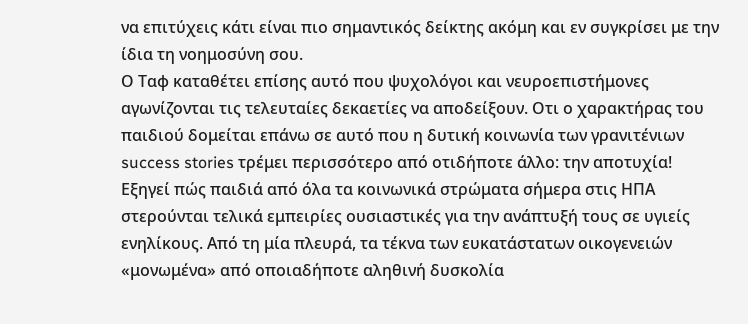να επιτύχεις κάτι είναι πιο σημαντικός δείκτης ακόμη και εν συγκρίσει με την ίδια τη νοημοσύνη σου.
Ο Ταφ καταθέτει επίσης αυτό που ψυχολόγοι και νευροεπιστήμονες αγωνίζονται τις τελευταίες δεκαετίες να αποδείξουν. Οτι ο χαρακτήρας του παιδιού δομείται επάνω σε αυτό που η δυτική κοινωνία των γρανιτένιων success stories τρέμει περισσότερο από οτιδήποτε άλλο: την αποτυχία! Εξηγεί πώς παιδιά από όλα τα κοινωνικά στρώματα σήμερα στις ΗΠΑ στερούνται τελικά εμπειρίες ουσιαστικές για την ανάπτυξή τους σε υγιείς ενηλίκους. Από τη μία πλευρά, τα τέκνα των ευκατάστατων οικογενειών «μονωμένα» από οποιαδήποτε αληθινή δυσκολία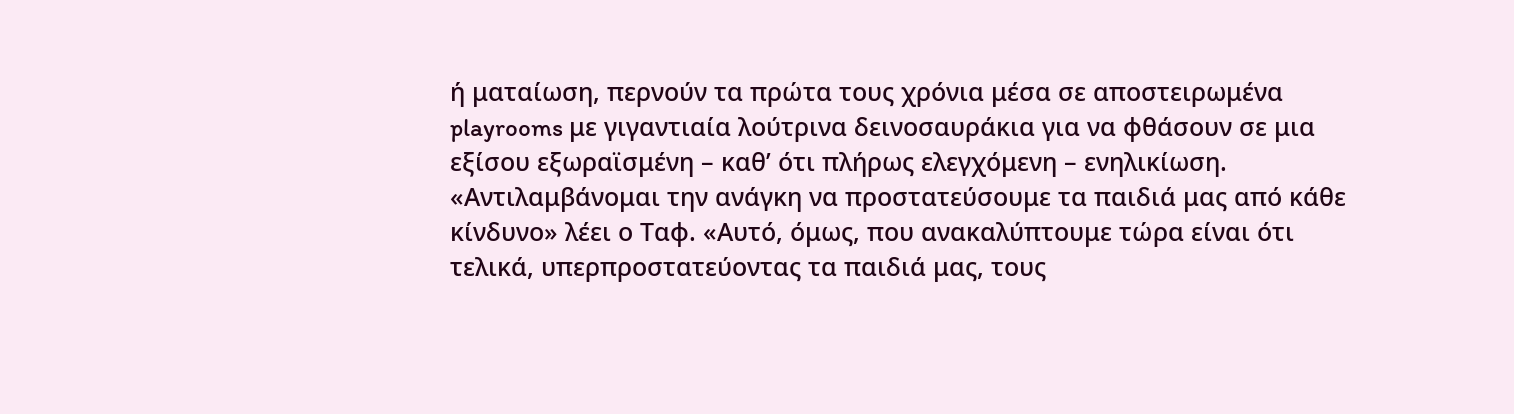ή ματαίωση, περνούν τα πρώτα τους χρόνια μέσα σε αποστειρωμένα playrooms με γιγαντιαία λούτρινα δεινοσαυράκια για να φθάσουν σε μια εξίσου εξωραϊσμένη – καθ’ ότι πλήρως ελεγχόμενη – ενηλικίωση. «Αντιλαμβάνομαι την ανάγκη να προστατεύσουμε τα παιδιά μας από κάθε κίνδυνο» λέει ο Ταφ. «Αυτό, όμως, που ανακαλύπτουμε τώρα είναι ότι τελικά, υπερπροστατεύοντας τα παιδιά μας, τους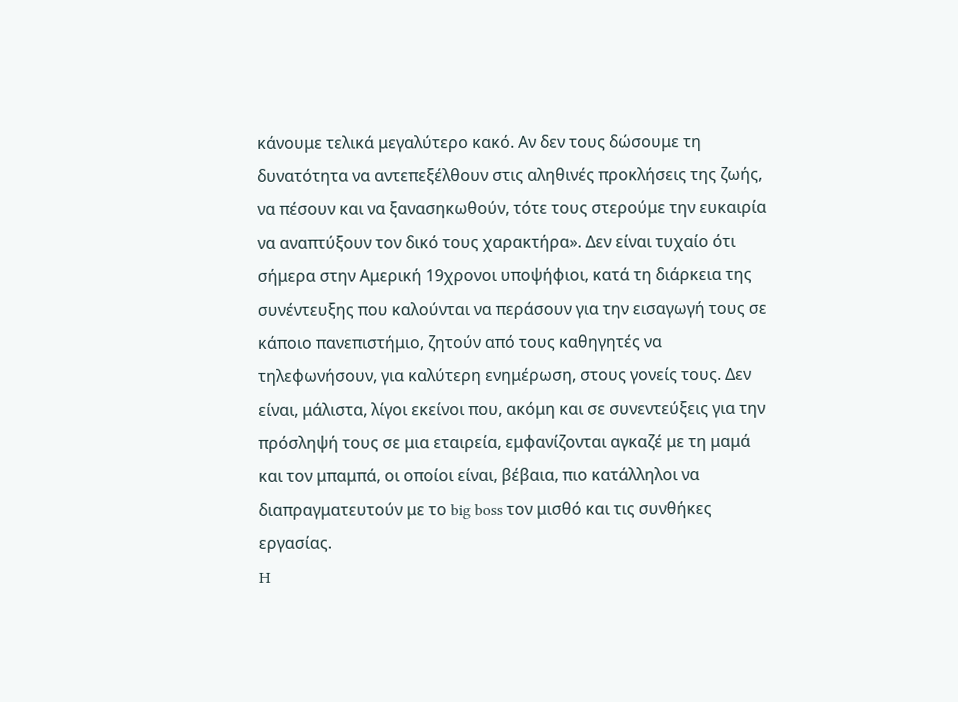κάνουμε τελικά μεγαλύτερο κακό. Αν δεν τους δώσουμε τη δυνατότητα να αντεπεξέλθουν στις αληθινές προκλήσεις της ζωής, να πέσουν και να ξανασηκωθούν, τότε τους στερούμε την ευκαιρία να αναπτύξουν τον δικό τους χαρακτήρα». Δεν είναι τυχαίο ότι σήμερα στην Αμερική 19χρονοι υποψήφιοι, κατά τη διάρκεια της συνέντευξης που καλούνται να περάσουν για την εισαγωγή τους σε κάποιο πανεπιστήμιο, ζητούν από τους καθηγητές να τηλεφωνήσουν, για καλύτερη ενημέρωση, στους γονείς τους. Δεν είναι, μάλιστα, λίγοι εκείνοι που, ακόμη και σε συνεντεύξεις για την πρόσληψή τους σε μια εταιρεία, εμφανίζονται αγκαζέ με τη μαμά και τον μπαμπά, οι οποίοι είναι, βέβαια, πιο κατάλληλοι να διαπραγματευτούν με το big boss τον μισθό και τις συνθήκες εργασίας.
H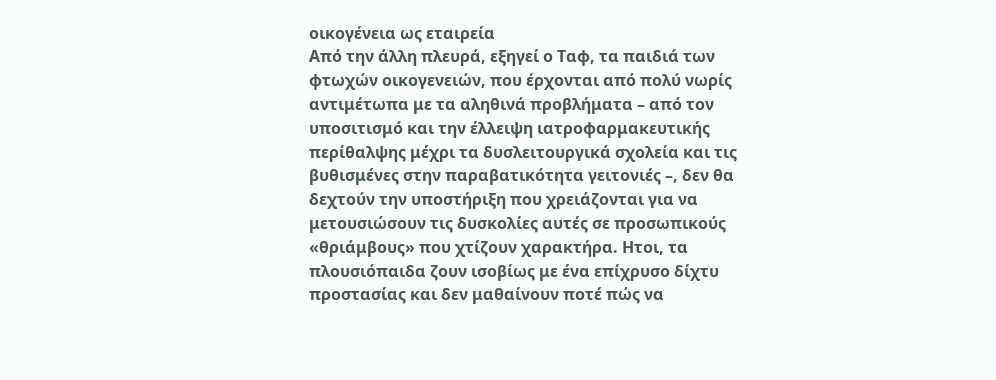οικογένεια ως εταιρεία
Από την άλλη πλευρά, εξηγεί ο Ταφ, τα παιδιά των φτωχών οικογενειών, που έρχονται από πολύ νωρίς αντιμέτωπα με τα αληθινά προβλήματα – από τον υποσιτισμό και την έλλειψη ιατροφαρμακευτικής περίθαλψης μέχρι τα δυσλειτουργικά σχολεία και τις βυθισμένες στην παραβατικότητα γειτονιές –, δεν θα δεχτούν την υποστήριξη που χρειάζονται για να μετουσιώσουν τις δυσκολίες αυτές σε προσωπικούς «θριάμβους» που χτίζουν χαρακτήρα. Ητοι, τα πλουσιόπαιδα ζουν ισοβίως με ένα επίχρυσο δίχτυ προστασίας και δεν μαθαίνουν ποτέ πώς να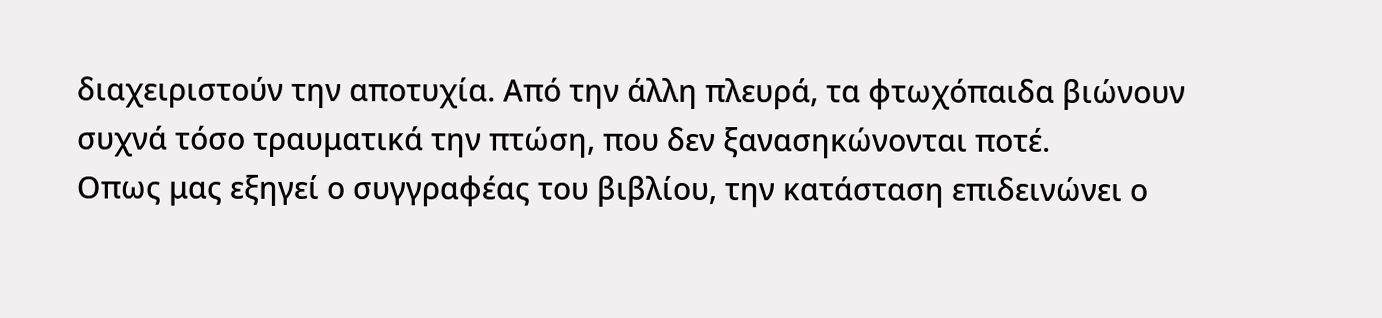διαχειριστούν την αποτυχία. Από την άλλη πλευρά, τα φτωχόπαιδα βιώνουν συχνά τόσο τραυματικά την πτώση, που δεν ξανασηκώνονται ποτέ.
Οπως μας εξηγεί ο συγγραφέας του βιβλίου, την κατάσταση επιδεινώνει ο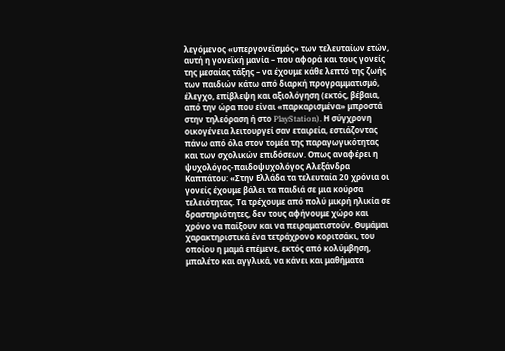λεγόμενος «υπεργονεϊσμός» των τελευταίων ετών, αυτή η γονεϊκή μανία – που αφορά και τους γονείς της μεσαίας τάξης – να έχουμε κάθε λεπτό της ζωής των παιδιών κάτω από διαρκή προγραμματισμό, έλεγχο, επίβλεψη και αξιολόγηση (εκτός, βέβαια, από την ώρα που είναι «παρκαρισμένα» μπροστά στην τηλεόραση ή στο PlayStation). Η σύγχρονη οικογένεια λειτουργεί σαν εταιρεία, εστιάζοντας πάνω από όλα στον τομέα της παραγωγικότητας και των σχολικών επιδόσεων. Οπως αναφέρει η ψυχολόγος-παιδοψυχολόγος Αλεξάνδρα Καππάτου: «Στην Ελλάδα τα τελευταία 20 χρόνια οι γονείς έχουμε βάλει τα παιδιά σε μια κούρσα τελειότητας. Τα τρέχουμε από πολύ μικρή ηλικία σε δραστηριότητες, δεν τους αφήνουμε χώρο και χρόνο να παίξουν και να πειραματιστούν. Θυμάμαι χαρακτηριστικά ένα τετράχρονο κοριτσάκι, του οποίου η μαμά επέμενε, εκτός από κολύμβηση, μπαλέτο και αγγλικά, να κάνει και μαθήματα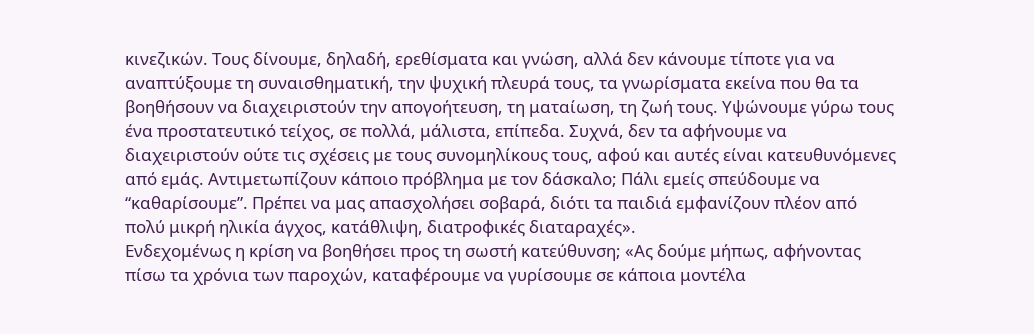κινεζικών. Τους δίνουμε, δηλαδή, ερεθίσματα και γνώση, αλλά δεν κάνουμε τίποτε για να αναπτύξουμε τη συναισθηματική, την ψυχική πλευρά τους, τα γνωρίσματα εκείνα που θα τα βοηθήσουν να διαχειριστούν την απογοήτευση, τη ματαίωση, τη ζωή τους. Υψώνουμε γύρω τους ένα προστατευτικό τείχος, σε πολλά, μάλιστα, επίπεδα. Συχνά, δεν τα αφήνουμε να διαχειριστούν ούτε τις σχέσεις με τους συνομηλίκους τους, αφού και αυτές είναι κατευθυνόμενες από εμάς. Αντιμετωπίζουν κάποιο πρόβλημα με τον δάσκαλο; Πάλι εμείς σπεύδουμε να “καθαρίσουμε”. Πρέπει να μας απασχολήσει σοβαρά, διότι τα παιδιά εμφανίζουν πλέον από πολύ μικρή ηλικία άγχος, κατάθλιψη, διατροφικές διαταραχές».
Ενδεχομένως η κρίση να βοηθήσει προς τη σωστή κατεύθυνση; «Ας δούμε μήπως, αφήνοντας πίσω τα χρόνια των παροχών, καταφέρουμε να γυρίσουμε σε κάποια μοντέλα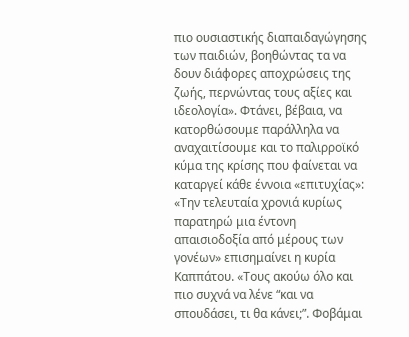πιο ουσιαστικής διαπαιδαγώγησης των παιδιών, βοηθώντας τα να δουν διάφορες αποχρώσεις της ζωής, περνώντας τους αξίες και ιδεολογία». Φτάνει, βέβαια, να κατορθώσουμε παράλληλα να αναχαιτίσουμε και το παλιρροϊκό κύμα της κρίσης που φαίνεται να καταργεί κάθε έννοια «επιτυχίας»: «Την τελευταία χρονιά κυρίως παρατηρώ μια έντονη απαισιοδοξία από μέρους των γονέων» επισημαίνει η κυρία Καππάτου. «Τους ακούω όλο και πιο συχνά να λένε “και να σπουδάσει, τι θα κάνει;”. Φοβάμαι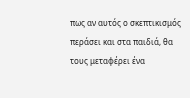πως αν αυτός ο σκεπτικισμός περάσει και στα παιδιά, θα τους μεταφέρει ένα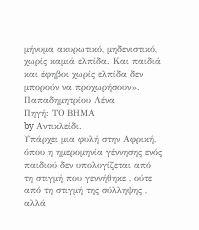μήνυμα ακυρωτικό, μηδενιστικό, χωρίς καμιά ελπίδα. Και παιδιά και έφηβοι χωρίς ελπίδα δεν μπορούν να προχωρήσουν».
Παπαδημητρίου Λένα
Πηγή: ΤΟ ΒΗΜΑ
by Αντικλείδι.
Υπάρχει μια φυλή στην Αφρική, όπου η ημερομηνία γέννησης ενός παιδιού δεν υπολογίζεται από τη στιγμή που γεννήθηκε , ούτε από τη στιγμή της σύλληψης , αλλά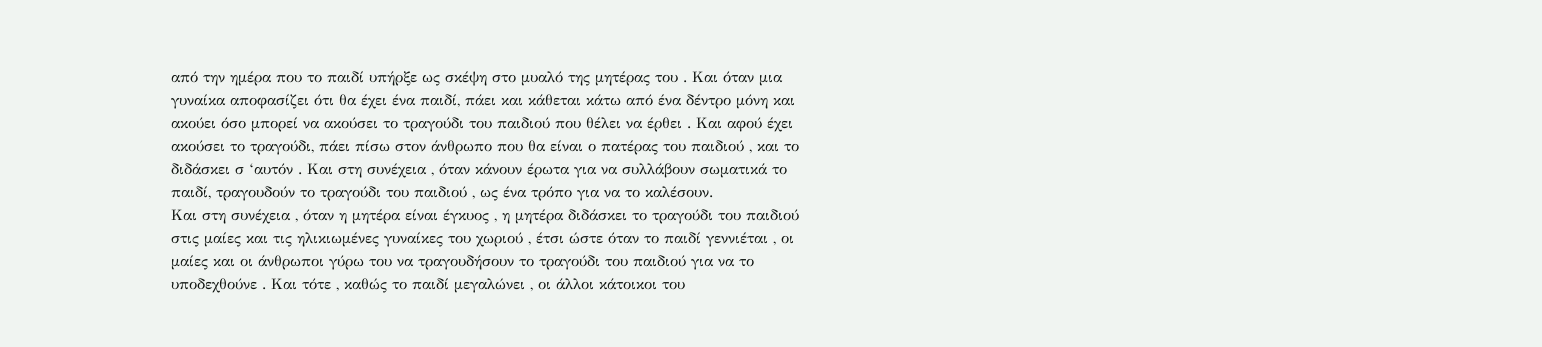από την ημέρα που το παιδί υπήρξε ως σκέψη στο μυαλό της μητέρας του . Και όταν μια γυναίκα αποφασίζει ότι θα έχει ένα παιδί, πάει και κάθεται κάτω από ένα δέντρο μόνη και ακούει όσο μπορεί να ακούσει το τραγούδι του παιδιού που θέλει να έρθει . Και αφού έχει ακούσει το τραγούδι, πάει πίσω στον άνθρωπο που θα είναι ο πατέρας του παιδιού , και το διδάσκει σ ‘αυτόν . Και στη συνέχεια , όταν κάνουν έρωτα για να συλλάβουν σωματικά το παιδί, τραγουδούν το τραγούδι του παιδιού , ως ένα τρόπο για να το καλέσουν.
Και στη συνέχεια , όταν η μητέρα είναι έγκυος , η μητέρα διδάσκει το τραγούδι του παιδιού στις μαίες και τις ηλικιωμένες γυναίκες του χωριού , έτσι ώστε όταν το παιδί γεννιέται , οι μαίες και οι άνθρωποι γύρω του να τραγουδήσουν το τραγούδι του παιδιού για να το υποδεχθούνε . Και τότε , καθώς το παιδί μεγαλώνει , οι άλλοι κάτοικοι του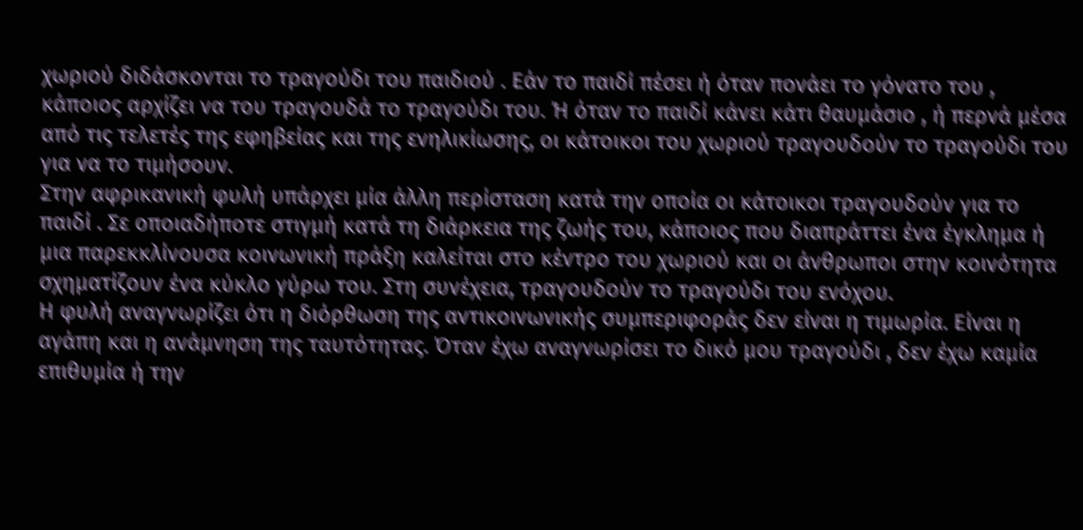χωριού διδάσκονται το τραγούδι του παιδιού . Εάν το παιδί πέσει ή όταν πονάει το γόνατο του , κάποιος αρχίζει να του τραγουδά το τραγούδι του. Ή όταν το παιδί κάνει κάτι θαυμάσιο , ή περνά μέσα από τις τελετές της εφηβείας και της ενηλικίωσης, οι κάτοικοι του χωριού τραγουδούν το τραγούδι του για να το τιμήσουν.
Στην αφρικανική φυλή υπάρχει μία άλλη περίσταση κατά την οποία οι κάτοικοι τραγουδούν για το παιδί . Σε οποιαδήποτε στιγμή κατά τη διάρκεια της ζωής του, κάποιος που διαπράττει ένα έγκλημα ή μια παρεκκλίνουσα κοινωνική πράξη καλείται στο κέντρο του χωριού και οι άνθρωποι στην κοινότητα σχηματίζουν ένα κύκλο γύρω του. Στη συνέχεια, τραγουδούν το τραγούδι του ενόχου.
Η φυλή αναγνωρίζει ότι η διόρθωση της αντικοινωνικής συμπεριφοράς δεν είναι η τιμωρία. Είναι η αγάπη και η ανάμνηση της ταυτότητας. Όταν έχω αναγνωρίσει το δικό μου τραγούδι , δεν έχω καμία επιθυμία ή την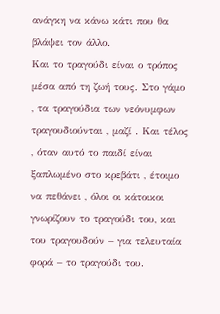ανάγκη να κάνω κάτι που θα βλάψει τον άλλο.
Και το τραγούδι είναι ο τρόπος μέσα από τη ζωή τους. Στο γάμο , τα τραγούδια των νεόνυμφων τραγουδιούνται , μαζί . Και τέλος , όταν αυτό το παιδί είναι ξαπλωμένο στο κρεβάτι , έτοιμο να πεθάνει , όλοι οι κάτοικοι γνωρίζουν το τραγούδι του, και του τραγουδούν – για τελευταία φορά – το τραγούδι του.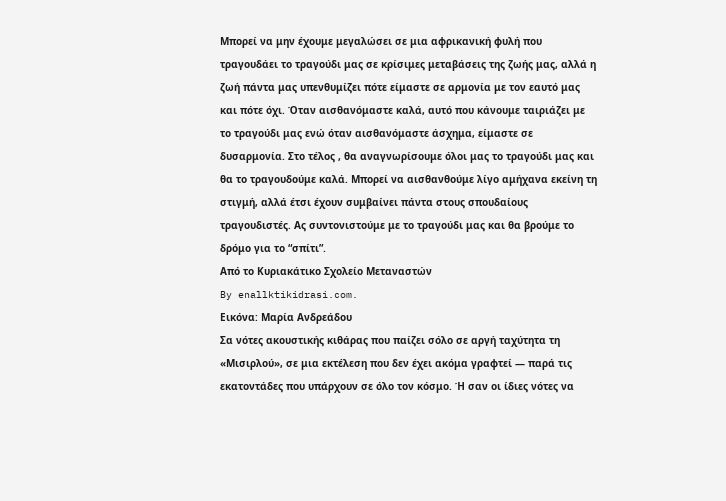Μπορεί να μην έχουμε μεγαλώσει σε μια αφρικανική φυλή που τραγουδάει το τραγούδι μας σε κρίσιμες μεταβάσεις της ζωής μας, αλλά η ζωή πάντα μας υπενθυμίζει πότε είμαστε σε αρμονία με τον εαυτό μας και πότε όχι. Όταν αισθανόμαστε καλά, αυτό που κάνουμε ταιριάζει με το τραγούδι μας ενώ όταν αισθανόμαστε άσχημα, είμαστε σε δυσαρμονία. Στο τέλος , θα αναγνωρίσουμε όλοι μας το τραγούδι μας και θα το τραγουδούμε καλά. Μπορεί να αισθανθούμε λίγο αμήχανα εκείνη τη στιγμή, αλλά έτσι έχουν συμβαίνει πάντα στους σπουδαίους τραγουδιστές. Ας συντονιστούμε με το τραγούδι μας και θα βρούμε το δρόμο για το “σπίτι”.
Από το Κυριακάτικο Σχολείο Μεταναστών
By enallktikidrasi.com.
Εικόνα: Μαρία Ανδρεάδου
Σα νότες ακουστικής κιθάρας που παίζει σόλο σε αργή ταχύτητα τη «Μισιρλού», σε μια εκτέλεση που δεν έχει ακόμα γραφτεί — παρά τις εκατοντάδες που υπάρχουν σε όλο τον κόσμο. Ή σαν οι ίδιες νότες να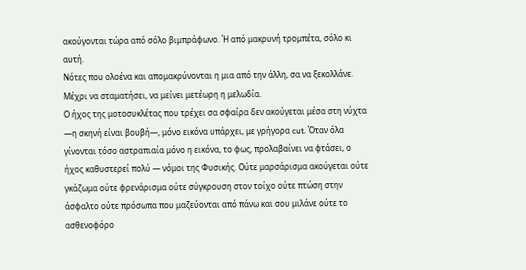ακούγονται τώρα από σόλο βιμπράφωνο. Ή από μακρυνή τρομπέτα, σόλο κι αυτή.
Νότες που ολοένα και απομακρύνονται η μια από την άλλη, σα να ξεκολλάνε. Μέχρι να σταματήσει, να μείνει μετέωρη η μελωδία.
Ο ήχος της μοτοσυκλέτας που τρέχει σα σφαίρα δεν ακούγεται μέσα στη νύχτα —η σκηνή είναι βουβή—, μόνο εικόνα υπάρχει, με γρήγορα cut. Όταν όλα γίνονται τόσο αστραπιαία μόνο η εικόνα, το φως, προλαβαίνει να φτάσει, ο ήχος καθυστερεί πολύ — νόμοι της Φυσικής. Ούτε μαρσάρισμα ακούγεται ούτε γκάζωμα ούτε φρενάρισμα ούτε σύγκρουση στον τοίχο ούτε πτώση στην άσφαλτο ούτε πρόσωπα που μαζεύονται από πάνω και σου μιλάνε ούτε το ασθενοφόρο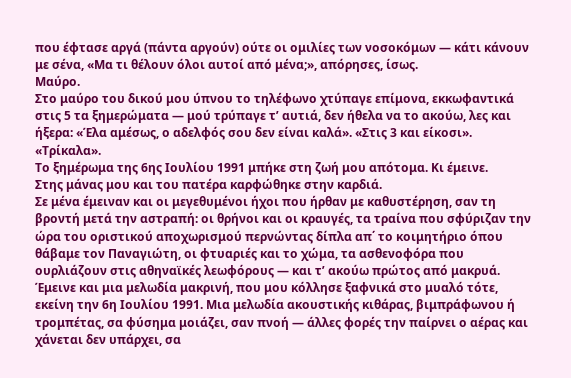που έφτασε αργά (πάντα αργούν) ούτε οι ομιλίες των νοσοκόμων — κάτι κάνουν με σένα, «Μα τι θέλουν όλοι αυτοί από μένα;», απόρησες, ίσως.
Μαύρο.
Στο μαύρο του δικού μου ύπνου το τηλέφωνο χτύπαγε επίμονα, εκκωφαντικά στις 5 τα ξημερώματα — μού τρύπαγε τ’ αυτιά, δεν ήθελα να το ακούω, λες και ήξερα: «Έλα αμέσως, ο αδελφός σου δεν είναι καλά». «Στις 3 και είκοσι». «Τρίκαλα».
Το ξημέρωμα της 6ης Ιουλίου 1991 μπήκε στη ζωή μου απότομα. Κι έμεινε.
Στης μάνας μου και του πατέρα καρφώθηκε στην καρδιά.
Σε μένα έμειναν και οι μεγεθυμένοι ήχοι που ήρθαν με καθυστέρηση, σαν τη βροντή μετά την αστραπή: οι θρήνοι και οι κραυγές, τα τραίνα που σφύριζαν την ώρα του οριστικού αποχωρισμού περνώντας δίπλα απ΄ το κοιμητήριο όπου θάβαμε τον Παναγιώτη, οι φτυαριές και το χώμα, τα ασθενοφόρα που ουρλιάζουν στις αθηναϊκές λεωφόρους — και τ’ ακούω πρώτος από μακρυά.
Έμεινε και μια μελωδία μακρινή, που μου κόλλησε ξαφνικά στο μυαλό τότε, εκείνη την 6η Ιουλίου 1991. Μια μελωδία ακουστικής κιθάρας, βιμπράφωνου ή τρομπέτας, σα φύσημα μοιάζει, σαν πνοή — άλλες φορές την παίρνει ο αέρας και χάνεται δεν υπάρχει, σα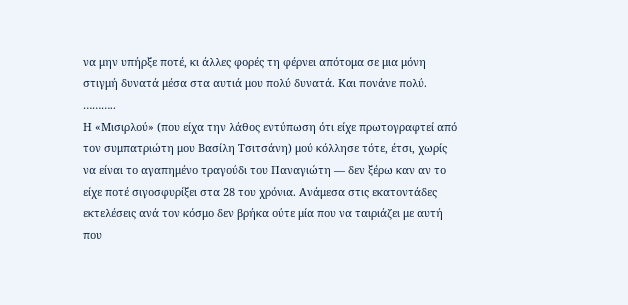να μην υπήρξε ποτέ, κι άλλες φορές τη φέρνει απότομα σε μια μόνη στιγμή δυνατά μέσα στα αυτιά μου πολύ δυνατά. Και πονάνε πολύ.
………..
Η «Μισιρλού» (που είχα την λάθος εντύπωση ότι είχε πρωτογραφτεί από τον συμπατριώτη μου Βασίλη Τσιτσάνη) μού κόλλησε τότε, έτσι, χωρίς να είναι το αγαπημένο τραγούδι του Παναγιώτη — δεν ξέρω καν αν το είχε ποτέ σιγοσφυρίξει στα 28 του χρόνια. Ανάμεσα στις εκατοντάδες εκτελέσεις ανά τον κόσμο δεν βρήκα ούτε μία που να ταιριάζει με αυτή που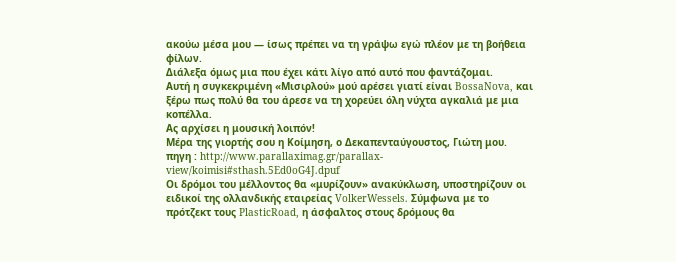ακούω μέσα μου — ίσως πρέπει να τη γράψω εγώ πλέον με τη βοήθεια φίλων.
Διάλεξα όμως μια που έχει κάτι λίγο από αυτό που φαντάζομαι.
Αυτή η συγκεκριμένη «Μισιρλού» μού αρέσει γιατί είναι BossaNova, και ξέρω πως πολύ θα του άρεσε να τη χορεύει όλη νύχτα αγκαλιά με μια κοπέλλα.
Ας αρχίσει η μουσική λοιπόν!
Μέρα της γιορτής σου η Κοίμηση, ο Δεκαπενταύγουστος, Γιώτη μου.
πηγη : http://www.parallaximag.gr/parallax-view/koimisi#sthash.5Ed0oG4J.dpuf
Οι δρόμοι του μέλλοντος θα «μυρίζουν» ανακύκλωση, υποστηρίζουν οι ειδικοί της ολλανδικής εταιρείας VolkerWessels. Σύμφωνα με το πρότζεκτ τους PlasticRoad, η άσφαλτος στους δρόμους θα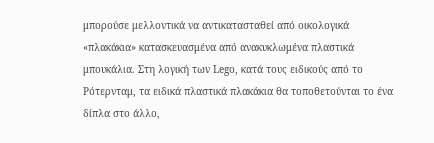μπορούσε μελλοντικά να αντικατασταθεί από οικολογικά «πλακάκια» κατασκευασμένα από ανακυκλωμένα πλαστικά μπουκάλια. Στη λογική των Lego, κατά τους ειδικούς από το Ρότερνταμ, τα ειδικά πλαστικά πλακάκια θα τοποθετούνται το ένα δίπλα στο άλλο,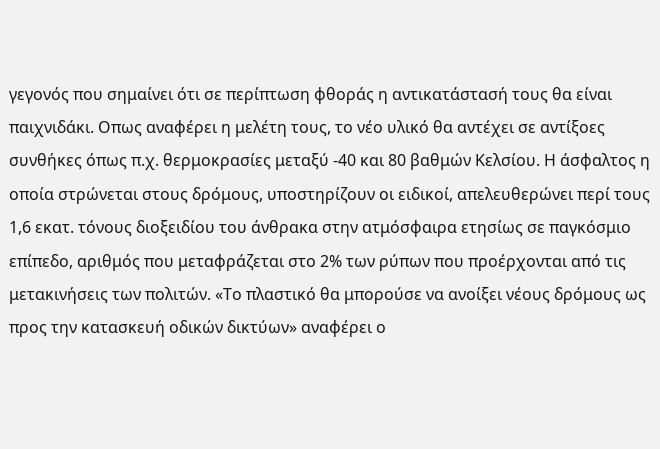γεγονός που σημαίνει ότι σε περίπτωση φθοράς η αντικατάστασή τους θα είναι παιχνιδάκι. Οπως αναφέρει η μελέτη τους, το νέο υλικό θα αντέχει σε αντίξοες συνθήκες όπως π.χ. θερμοκρασίες μεταξύ -40 και 80 βαθμών Κελσίου. Η άσφαλτος η οποία στρώνεται στους δρόμους, υποστηρίζουν οι ειδικοί, απελευθερώνει περί τους 1,6 εκατ. τόνους διοξειδίου του άνθρακα στην ατμόσφαιρα ετησίως σε παγκόσμιο επίπεδο, αριθμός που μεταφράζεται στο 2% των ρύπων που προέρχονται από τις μετακινήσεις των πολιτών. «Το πλαστικό θα μπορούσε να ανοίξει νέους δρόμους ως προς την κατασκευή οδικών δικτύων» αναφέρει ο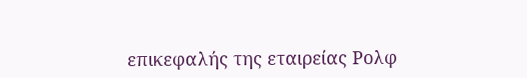επικεφαλής της εταιρείας Ρολφ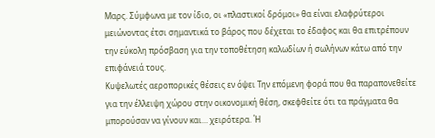Μαρς. Σύμφωνα με τον ίδιο, οι «πλαστικοί δρόμοι» θα είναι ελαφρύτεροι μειώνοντας έτσι σημαντικά το βάρος που δέχεται το έδαφος και θα επιτρέπουν την εύκολη πρόσβαση για την τοποθέτηση καλωδίων ή σωλήνων κάτω από την επιφάνειά τους.
Κυψελωτές αεροπορικές θέσεις εν όψει Την επόμενη φορά που θα παραπονεθείτε για την έλλειψη χώρου στην οικονομική θέση, σκεφθείτε ότι τα πράγματα θα μπορούσαν να γίνουν και… χειρότερα. Ή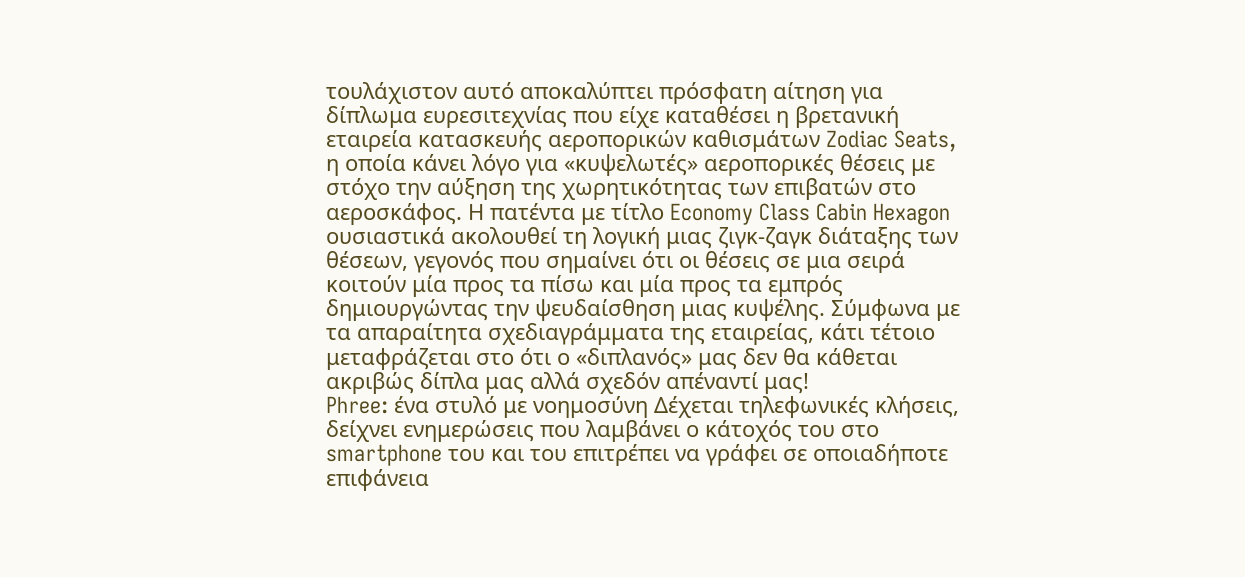τουλάχιστον αυτό αποκαλύπτει πρόσφατη αίτηση για δίπλωμα ευρεσιτεχνίας που είχε καταθέσει η βρετανική εταιρεία κατασκευής αεροπορικών καθισμάτων Zodiac Seats, η οποία κάνει λόγο για «κυψελωτές» αεροπορικές θέσεις με στόχο την αύξηση της χωρητικότητας των επιβατών στο αεροσκάφος. Η πατέντα με τίτλο Economy Class Cabin Hexagon ουσιαστικά ακολουθεί τη λογική μιας ζιγκ-ζαγκ διάταξης των θέσεων, γεγονός που σημαίνει ότι οι θέσεις σε μια σειρά κοιτούν μία προς τα πίσω και μία προς τα εμπρός δημιουργώντας την ψευδαίσθηση μιας κυψέλης. Σύμφωνα με τα απαραίτητα σχεδιαγράμματα της εταιρείας, κάτι τέτοιο μεταφράζεται στο ότι ο «διπλανός» μας δεν θα κάθεται ακριβώς δίπλα μας αλλά σχεδόν απέναντί μας!
Phree: ένα στυλό με νοημοσύνη Δέχεται τηλεφωνικές κλήσεις, δείχνει ενημερώσεις που λαμβάνει ο κάτοχός του στο smartphone του και του επιτρέπει να γράφει σε οποιαδήποτε επιφάνεια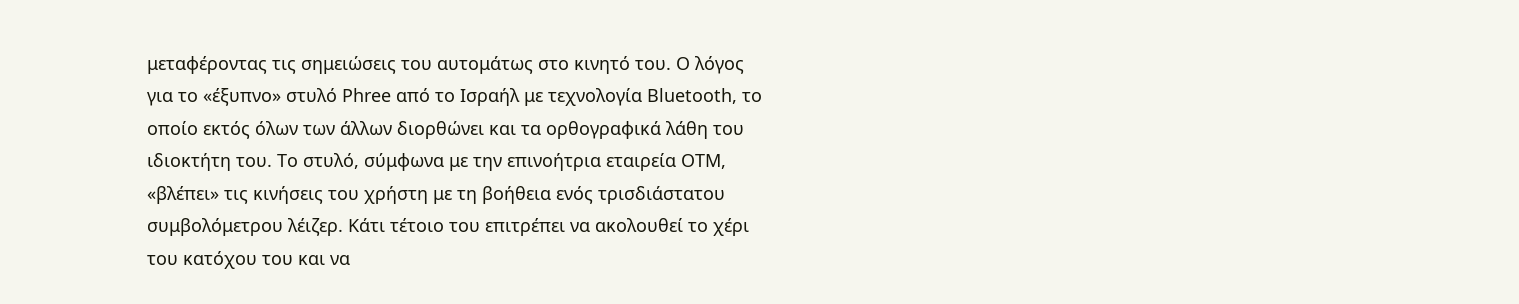μεταφέροντας τις σημειώσεις του αυτομάτως στο κινητό του. Ο λόγος για το «έξυπνο» στυλό Phree από το Ισραήλ με τεχνολογία Bluetooth, το οποίο εκτός όλων των άλλων διορθώνει και τα ορθογραφικά λάθη του ιδιοκτήτη του. Το στυλό, σύμφωνα με την επινοήτρια εταιρεία OTM, «βλέπει» τις κινήσεις του χρήστη με τη βοήθεια ενός τρισδιάστατου συμβολόμετρου λέιζερ. Κάτι τέτοιο του επιτρέπει να ακολουθεί το χέρι του κατόχου του και να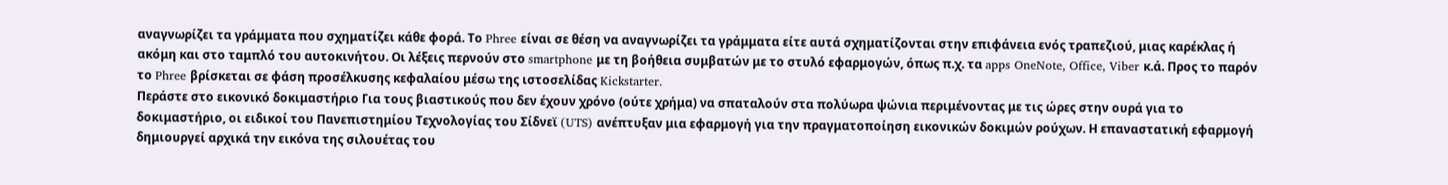αναγνωρίζει τα γράμματα που σχηματίζει κάθε φορά. Το Phree είναι σε θέση να αναγνωρίζει τα γράμματα είτε αυτά σχηματίζονται στην επιφάνεια ενός τραπεζιού, μιας καρέκλας ή ακόμη και στο ταμπλό του αυτοκινήτου. Οι λέξεις περνούν στο smartphone με τη βοήθεια συμβατών με το στυλό εφαρμογών, όπως π.χ. τα apps OneNote, Office, Viber κ.ά. Προς το παρόν το Phree βρίσκεται σε φάση προσέλκυσης κεφαλαίου μέσω της ιστοσελίδας Kickstarter.
Περάστε στο εικονικό δοκιμαστήριο Για τους βιαστικούς που δεν έχουν χρόνο (ούτε χρήμα) να σπαταλούν στα πολύωρα ψώνια περιμένοντας με τις ώρες στην ουρά για το δοκιμαστήριο, οι ειδικοί του Πανεπιστημίου Τεχνολογίας του Σίδνεϊ (UTS) ανέπτυξαν μια εφαρμογή για την πραγματοποίηση εικονικών δοκιμών ρούχων. Η επαναστατική εφαρμογή δημιουργεί αρχικά την εικόνα της σιλουέτας του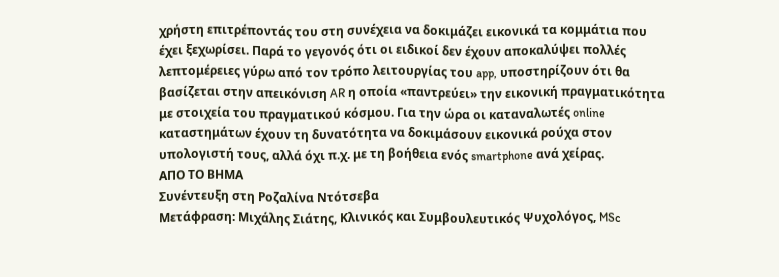χρήστη επιτρέποντάς του στη συνέχεια να δοκιμάζει εικονικά τα κομμάτια που έχει ξεχωρίσει. Παρά το γεγονός ότι οι ειδικοί δεν έχουν αποκαλύψει πολλές λεπτομέρειες γύρω από τον τρόπο λειτουργίας του app, υποστηρίζουν ότι θα βασίζεται στην απεικόνιση AR η οποία «παντρεύει» την εικονική πραγματικότητα με στοιχεία του πραγματικού κόσμου. Για την ώρα οι καταναλωτές online καταστημάτων έχουν τη δυνατότητα να δοκιμάσουν εικονικά ρούχα στον υπολογιστή τους, αλλά όχι π.χ. με τη βοήθεια ενός smartphone ανά χείρας.
ΑΠΟ ΤΟ ΒΗΜΑ
Συνέντευξη στη Ροζαλίνα Ντότσεβα
Μετάφραση: Μιχάλης Σιάτης, Κλινικός και Συμβουλευτικός Ψυχολόγος, MSc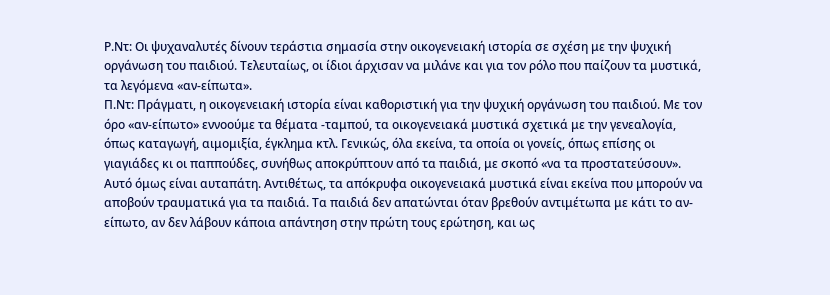Ρ.Ντ: Οι ψυχαναλυτές δίνουν τεράστια σημασία στην οικογενειακή ιστορία σε σχέση με την ψυχική οργάνωση του παιδιού. Τελευταίως, οι ίδιοι άρχισαν να μιλάνε και για τον ρόλο που παίζουν τα μυστικά, τα λεγόμενα «αν-είπωτα».
Π.Ντ: Πράγματι, η οικογενειακή ιστορία είναι καθοριστική για την ψυχική οργάνωση του παιδιού. Με τον όρο «αν-είπωτο» εννοούμε τα θέματα -ταμπού, τα οικογενειακά μυστικά σχετικά με την γενεαλογία, όπως καταγωγή, αιμομιξία, έγκλημα κτλ. Γενικώς, όλα εκείνα, τα οποία οι γονείς, όπως επίσης οι γιαγιάδες κι οι παππούδες, συνήθως αποκρύπτουν από τα παιδιά, με σκοπό «να τα προστατεύσουν». Αυτό όμως είναι αυταπάτη. Αντιθέτως, τα απόκρυφα οικογενειακά μυστικά είναι εκείνα που μπορούν να αποβούν τραυματικά για τα παιδιά. Τα παιδιά δεν απατώνται όταν βρεθούν αντιμέτωπα με κάτι το αν-είπωτο, αν δεν λάβουν κάποια απάντηση στην πρώτη τους ερώτηση, και ως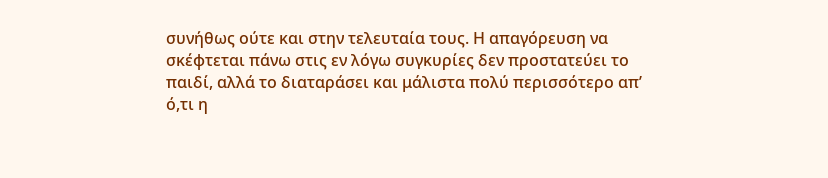συνήθως ούτε και στην τελευταία τους. Η απαγόρευση να σκέφτεται πάνω στις εν λόγω συγκυρίες δεν προστατεύει το παιδί, αλλά το διαταράσει και μάλιστα πολύ περισσότερο απ’ ό,τι η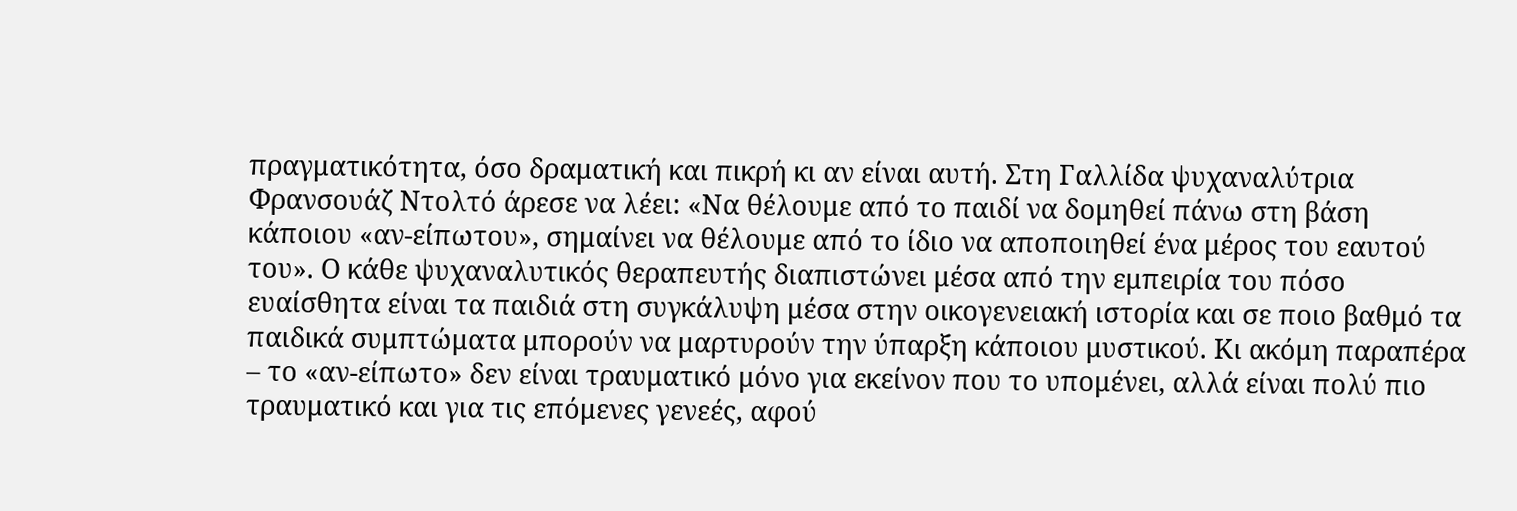πραγματικότητα, όσο δραματική και πικρή κι αν είναι αυτή. Στη Γαλλίδα ψυχαναλύτρια Φρανσουάζ Ντολτό άρεσε να λέει: «Να θέλουμε από το παιδί να δομηθεί πάνω στη βάση κάποιου «αν-είπωτου», σημαίνει να θέλουμε από το ίδιο να αποποιηθεί ένα μέρος του εαυτού του». Ο κάθε ψυχαναλυτικός θεραπευτής διαπιστώνει μέσα από την εμπειρία του πόσο ευαίσθητα είναι τα παιδιά στη συγκάλυψη μέσα στην οικογενειακή ιστορία και σε ποιο βαθμό τα παιδικά συμπτώματα μπορούν να μαρτυρούν την ύπαρξη κάποιου μυστικού. Κι ακόμη παραπέρα – το «αν-είπωτο» δεν είναι τραυματικό μόνο για εκείνον που το υπομένει, αλλά είναι πολύ πιο τραυματικό και για τις επόμενες γενεές, αφού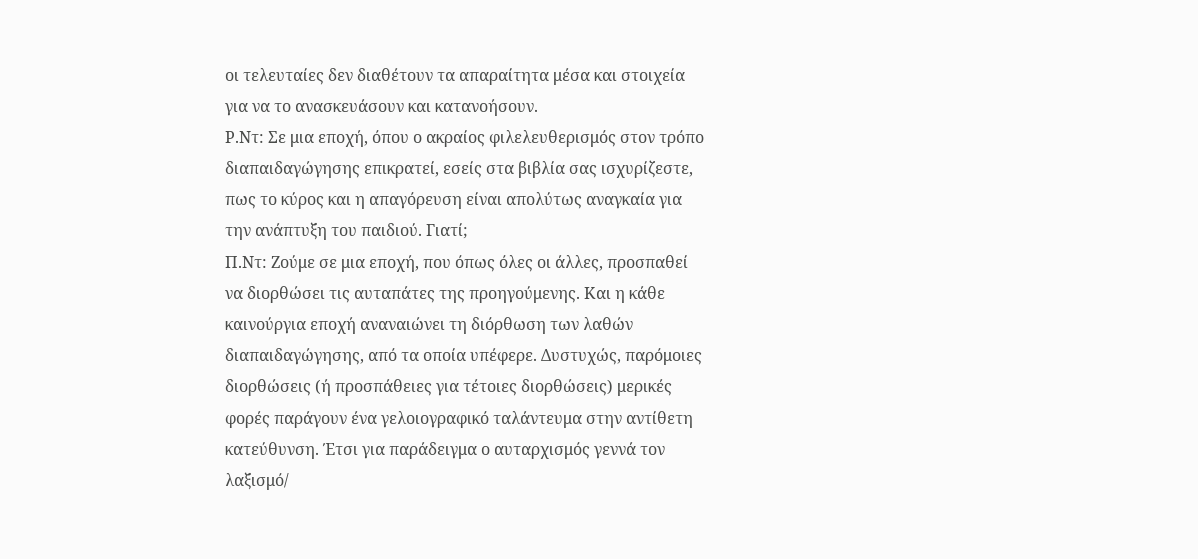οι τελευταίες δεν διαθέτουν τα απαραίτητα μέσα και στοιχεία για να το ανασκευάσουν και κατανοήσουν.
Ρ.Ντ: Σε μια εποχή, όπου ο ακραίος φιλελευθερισμός στον τρόπο διαπαιδαγώγησης επικρατεί, εσείς στα βιβλία σας ισχυρίζεστε, πως το κύρος και η απαγόρευση είναι απολύτως αναγκαία για την ανάπτυξη του παιδιού. Γιατί;
Π.Ντ: Ζούμε σε μια εποχή, που όπως όλες οι άλλες, προσπαθεί να διορθώσει τις αυταπάτες της προηγούμενης. Και η κάθε καινούργια εποχή αναναιώνει τη διόρθωση των λαθών διαπαιδαγώγησης, από τα οποία υπέφερε. Δυστυχώς, παρόμοιες διορθώσεις (ή προσπάθειες για τέτοιες διορθώσεις) μερικές φορές παράγουν ένα γελοιογραφικό ταλάντευμα στην αντίθετη κατεύθυνση. Έτσι για παράδειγμα ο αυταρχισμός γεννά τον λαξισμό/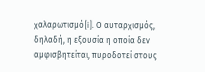χαλαρωτισμό[i]. Ο αυταρχισμός, δηλαδή, η εξουσία η οποία δεν αμφισβητείται, πυροδοτεί στους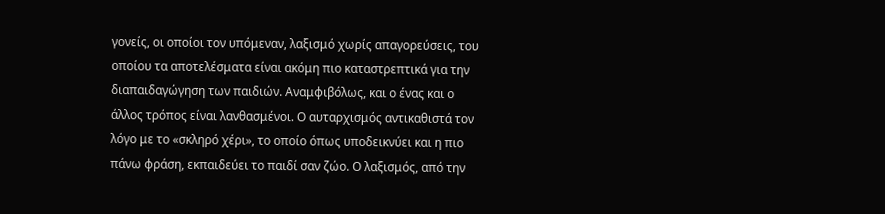γονείς, οι οποίοι τον υπόμεναν, λαξισμό χωρίς απαγορεύσεις, του οποίου τα αποτελέσματα είναι ακόμη πιο καταστρεπτικά για την διαπαιδαγώγηση των παιδιών. Αναμφιβόλως, και ο ένας και ο άλλος τρόπος είναι λανθασμένοι. Ο αυταρχισμός αντικαθιστά τον λόγο με το «σκληρό χέρι», το οποίο όπως υποδεικνύει και η πιο πάνω φράση, εκπαιδεύει το παιδί σαν ζώο. Ο λαξισμός, από την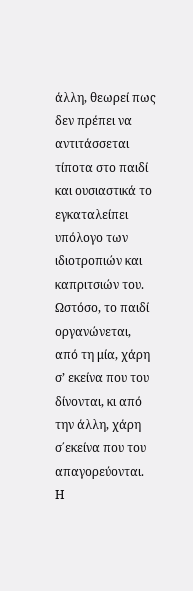άλλη, θεωρεί πως δεν πρέπει να αντιτάσσεται τίποτα στο παιδί και ουσιαστικά το εγκαταλείπει υπόλογο των ιδιοτροπιών και καπριτσιών του. Ωστόσο, το παιδί οργανώνεται, από τη μία, χάρη σ’ εκείνα που του δίνονται, κι από την άλλη, χάρη σ΄εκείνα που του απαγορεύονται. Η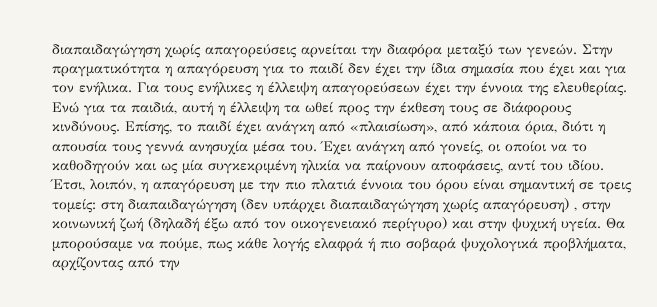διαπαιδαγώγηση χωρίς απαγορεύσεις αρνείται την διαφόρα μεταξύ των γενεών. Στην πραγματικότητα η απαγόρευση για το παιδί δεν έχει την ίδια σημασία που έχει και για τον ενήλικα. Για τους ενήλικες η έλλειψη απαγορεύσεων έχει την έννοια της ελευθερίας. Ενώ για τα παιδιά, αυτή η έλλειψη τα ωθεί προς την έκθεση τους σε διάφορους κινδύνους. Επίσης, το παιδί έχει ανάγκη από «πλαισίωση», από κάποια όρια, διότι η απουσία τους γεννά ανησυχία μέσα του. Έχει ανάγκη από γονείς, οι οποίοι να το καθοδηγούν και ως μία συγκεκριμένη ηλικία να παίρνουν αποφάσεις, αντί του ιδίου. Έτσι, λοιπόν, η απαγόρευση με την πιο πλατιά έννοια του όρου είναι σημαντική σε τρεις τομείς: στη διαπαιδαγώγηση (δεν υπάρχει διαπαιδαγώγηση χωρίς απαγόρευση) , στην κοινωνική ζωή (δηλαδή έξω από τον οικογενειακό περίγυρο) και στην ψυχική υγεία. Θα μπορούσαμε να πούμε, πως κάθε λογής ελαφρά ή πιο σοβαρά ψυχολογικά προβλήματα, αρχίζοντας από την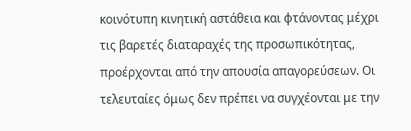κοινότυπη κινητική αστάθεια και φτάνοντας μέχρι τις βαρετές διαταραχές της προσωπικότητας, προέρχονται από την απουσία απαγορεύσεων. Οι τελευταίες όμως δεν πρέπει να συγχέονται με την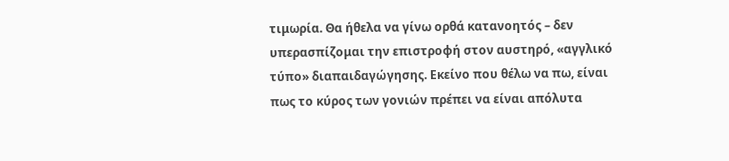τιμωρία. Θα ήθελα να γίνω ορθά κατανοητός – δεν υπερασπίζομαι την επιστροφή στον αυστηρό, «αγγλικό τύπο» διαπαιδαγώγησης. Εκείνο που θέλω να πω, είναι πως το κύρος των γονιών πρέπει να είναι απόλυτα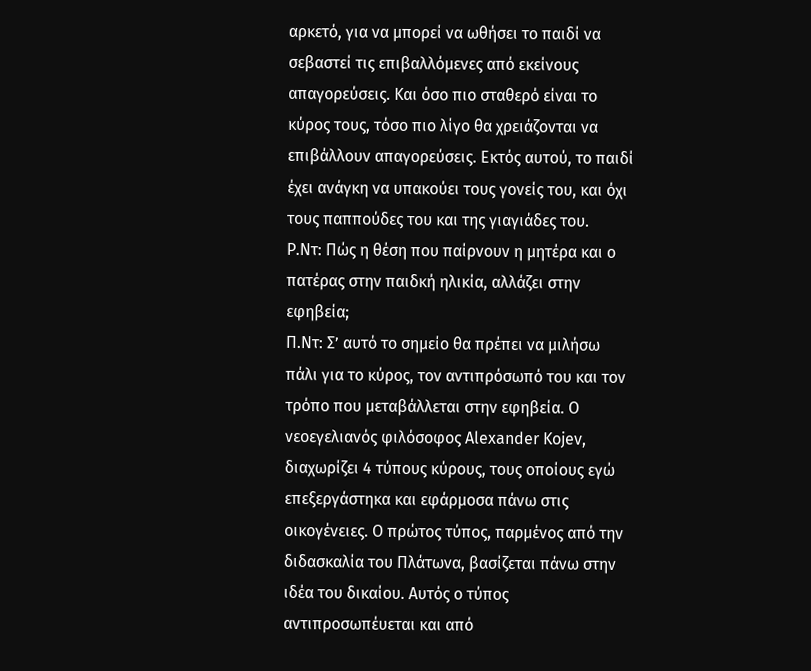αρκετό, για να μπορεί να ωθήσει το παιδί να σεβαστεί τις επιβαλλόμενες από εκείνους απαγορεύσεις. Και όσο πιο σταθερό είναι το κύρος τους, τόσο πιο λίγο θα χρειάζονται να επιβάλλουν απαγορεύσεις. Εκτός αυτού, το παιδί έχει ανάγκη να υπακούει τους γονείς του, και όχι τους παππούδες του και της γιαγιάδες του.
Ρ.Ντ: Πώς η θέση που παίρνουν η μητέρα και ο πατέρας στην παιδκή ηλικία, αλλάζει στην εφηβεία;
Π.Ντ: Σ’ αυτό το σημείο θα πρέπει να μιλήσω πάλι για το κύρος, τον αντιπρόσωπό του και τον τρόπο που μεταβάλλεται στην εφηβεία. Ο νεοεγελιανός φιλόσοφος Alexander Kojev, διαχωρίζει 4 τύπους κύρους, τους οποίους εγώ επεξεργάστηκα και εφάρμοσα πάνω στις οικογένειες. Ο πρώτος τύπος, παρμένος από την διδασκαλία του Πλάτωνα, βασίζεται πάνω στην ιδέα του δικαίου. Αυτός ο τύπος αντιπροσωπέυεται και από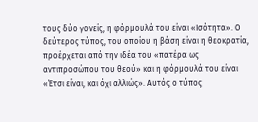τους δύο γονείς, η φόρμουλά του είναι «Ισότητα». Ο δεύτερος τύπος, του οποίου η βάση είναι η θεοκρατία, προέρχεται από την ιδέα του «πατέρα ως αντιπροσώπου του θεού» και η φόρμουλά του είναι «Έτσι είναι, και όχι αλλιώς». Αυτός ο τύπος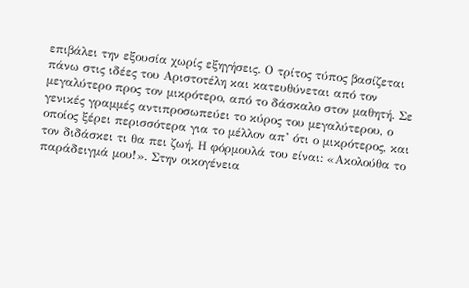επιβάλει την εξουσία χωρίς εξηγήσεις. Ο τρίτος τύπος βασίζεται πάνω στις ιδέες του Αριστοτέλη και κατευθύνεται από τον μεγαλύτερο προς τον μικρότερο, από το δάσκαλο στον μαθητή. Σε γενικές γραμμές αντιπροσωπεύει το κύρος του μεγαλύτερου, ο οποίος ξέρει περισσότερα για το μέλλον απ’ ότι ο μικρότερος, και τον διδάσκει τι θα πει ζωή. Η φόρμουλά του είναι: «Ακολούθα το παράδειγμά μου!». Στην οικογένεια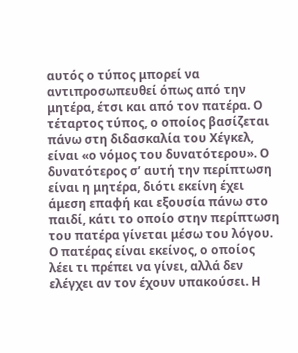αυτός ο τύπος μπορεί να αντιπροσωπευθεί όπως από την μητέρα, έτσι και από τον πατέρα. Ο τέταρτος τύπος, ο οποίος βασίζεται πάνω στη διδασκαλία του Χέγκελ, είναι «ο νόμος του δυνατότερου». Ο δυνατότερος σ’ αυτή την περίπτωση είναι η μητέρα, διότι εκείνη έχει άμεση επαφή και εξουσία πάνω στο παιδί, κάτι το οποίο στην περίπτωση του πατέρα γίνεται μέσω του λόγου. Ο πατέρας είναι εκείνος, ο οποίος λέει τι πρέπει να γίνει, αλλά δεν ελέγχει αν τον έχουν υπακούσει. Η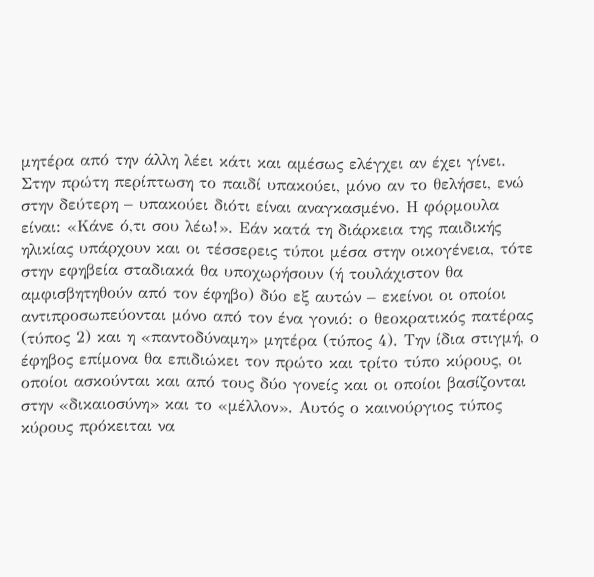μητέρα από την άλλη λέει κάτι και αμέσως ελέγχει αν έχει γίνει. Στην πρώτη περίπτωση το παιδί υπακούει, μόνο αν το θελήσει, ενώ στην δεύτερη – υπακούει διότι είναι αναγκασμένο. Η φόρμουλα είναι: «Κάνε ό,τι σου λέω!». Εάν κατά τη διάρκεια της παιδικής ηλικίας υπάρχουν και οι τέσσερεις τύποι μέσα στην οικογένεια, τότε στην εφηβεία σταδιακά θα υποχωρήσουν (ή τουλάχιστον θα αμφισβητηθούν από τον έφηβο) δύο εξ αυτών – εκείνοι οι οποίοι αντιπροσωπεύονται μόνο από τον ένα γονιό: ο θεοκρατικός πατέρας (τύπος 2) και η «παντοδύναμη» μητέρα (τύπος 4). Την ίδια στιγμή, ο έφηβος επίμονα θα επιδιώκει τον πρώτο και τρίτο τύπο κύρους, οι οποίοι ασκούνται και από τους δύο γονείς και οι οποίοι βασίζονται στην «δικαιοσύνη» και το «μέλλον». Αυτός ο καινούργιος τύπος κύρους πρόκειται να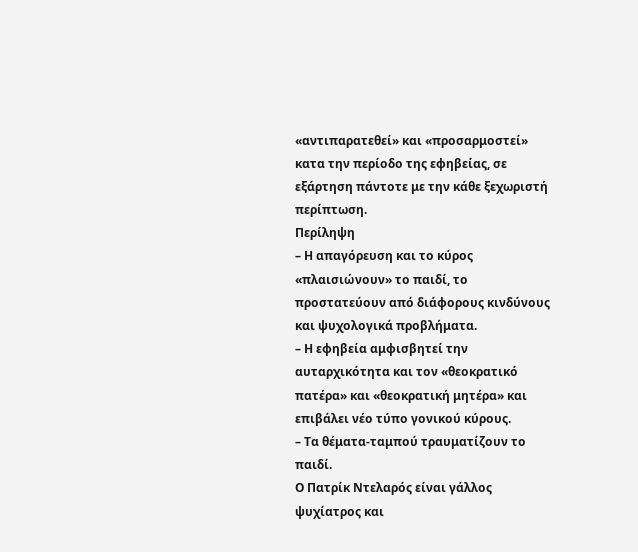«αντιπαρατεθεί» και «προσαρμοστεί» κατα την περίοδο της εφηβείας, σε εξάρτηση πάντοτε με την κάθε ξεχωριστή περίπτωση.
Περίληψη
– Η απαγόρευση και το κύρος «πλαισιώνουν» το παιδί, το προστατεύουν από διάφορους κινδύνους και ψυχολογικά προβλήματα.
– Η εφηβεία αμφισβητεί την αυταρχικότητα και τον «θεοκρατικό πατέρα» και «θεοκρατική μητέρα» και επιβάλει νέο τύπο γονικού κύρους.
– Τα θέματα-ταμπού τραυματίζουν το παιδί.
Ο Πατρίκ Ντελαρός είναι γάλλος ψυχίατρος και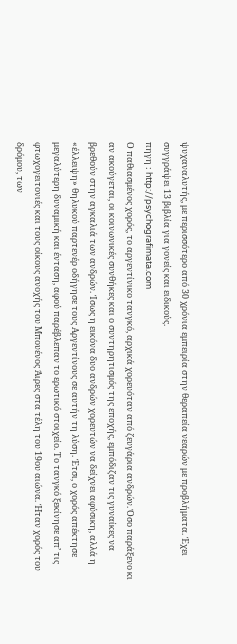ψυχαναλυτής, με περισσότερο από 30 χρόνια εμπειρία στην θεραπεία νεαρών με προβλήματα. Έχει συγγράψει 13 βιβλία για γονείς και ειδικούς.
πηγη : http://psychografimata.com
Ο παθιασμένος χορός, το αργεντίνικο τανγκό, αρχικά χορευόταν από ζευγάρια ανδρών. Όσο παράξενο κι αν ακούγεται, οι κοινωνικές συνθήκες και ο συντηρητισμός της εποχής, εμπόδιζαν τις γυναίκες να βρεθούν στην αγκαλιά των ανδρών. Ίσως η εικόνα δυο ανδρών χορευτών να δείχνει αφύσικη, αλλά η «έλλειψη» θηλυκού παρτενέρ οδήγησε τους Αργεντίνους σε αυτήν τη λύση. Έτσι, ο χορός απέκτησε μεγαλύτερη δυναμική και ένταση, αφού παρέβλεπαν το ερωτικό στοιχείο. Το τανγκό ξεκίνησε απ’ τις φτωχογειτονιές και τους οίκους ανοχής του Μπουένος Άιρες στα τέλη του 19ου αιώνα. Ήταν χορός του δρόμου, των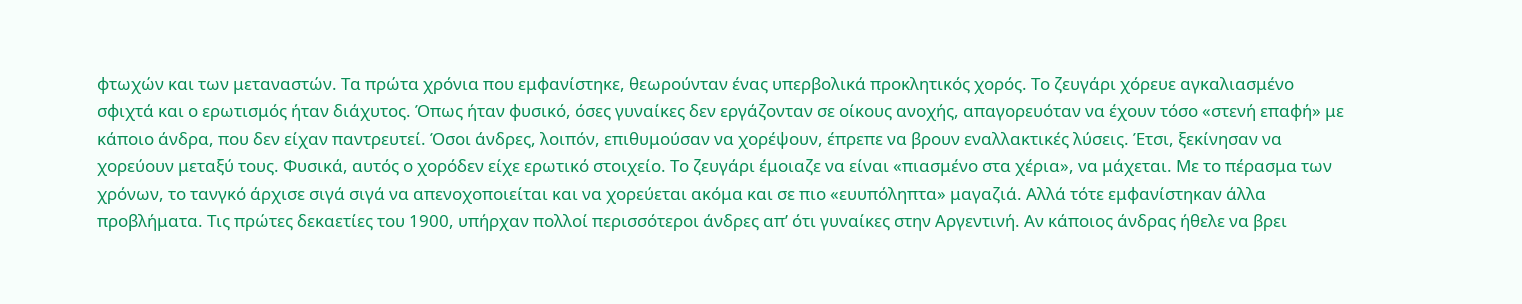φτωχών και των μεταναστών. Τα πρώτα χρόνια που εμφανίστηκε, θεωρούνταν ένας υπερβολικά προκλητικός χορός. Το ζευγάρι χόρευε αγκαλιασμένο σφιχτά και ο ερωτισμός ήταν διάχυτος. Όπως ήταν φυσικό, όσες γυναίκες δεν εργάζονταν σε οίκους ανοχής, απαγορευόταν να έχουν τόσο «στενή επαφή» με κάποιο άνδρα, που δεν είχαν παντρευτεί. Όσοι άνδρες, λοιπόν, επιθυμούσαν να χορέψουν, έπρεπε να βρουν εναλλακτικές λύσεις. Έτσι, ξεκίνησαν να χορεύουν μεταξύ τους. Φυσικά, αυτός ο χορόδεν είχε ερωτικό στοιχείο. Το ζευγάρι έμοιαζε να είναι «πιασμένο στα χέρια», να μάχεται. Με το πέρασμα των χρόνων, το τανγκό άρχισε σιγά σιγά να απενοχοποιείται και να χορεύεται ακόμα και σε πιο «ευυπόληπτα» μαγαζιά. Αλλά τότε εμφανίστηκαν άλλα προβλήματα. Τις πρώτες δεκαετίες του 1900, υπήρχαν πολλοί περισσότεροι άνδρες απ’ ότι γυναίκες στην Αργεντινή. Αν κάποιος άνδρας ήθελε να βρει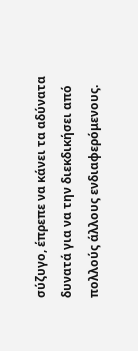σύζυγο, έπρεπε να κάνει τα αδύνατα δυνατά για να την διεκδικήσει από πολλούς άλλους ενδιαφερόμενους.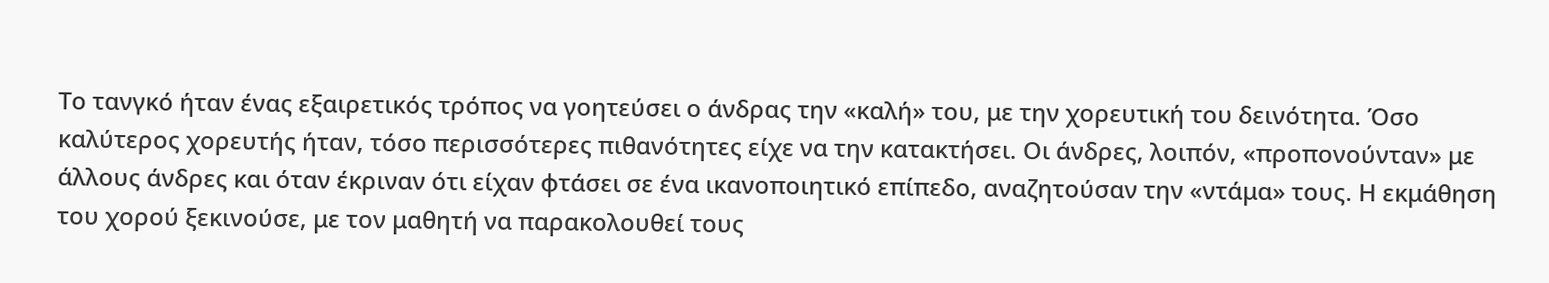Το τανγκό ήταν ένας εξαιρετικός τρόπος να γοητεύσει ο άνδρας την «καλή» του, με την χορευτική του δεινότητα. Όσο καλύτερος χορευτής ήταν, τόσο περισσότερες πιθανότητες είχε να την κατακτήσει. Οι άνδρες, λοιπόν, «προπονούνταν» με άλλους άνδρες και όταν έκριναν ότι είχαν φτάσει σε ένα ικανοποιητικό επίπεδο, αναζητούσαν την «ντάμα» τους. Η εκμάθηση του χορού ξεκινούσε, με τον μαθητή να παρακολουθεί τους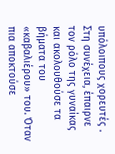υπόλοιπους χορευτές . Στη συνέχεια, έπαιρνε τον ρόλο της γυναίκας και ακολουθούσε τα βήματα του «καβαλιέρου» του. Όταν πια αποκτούσε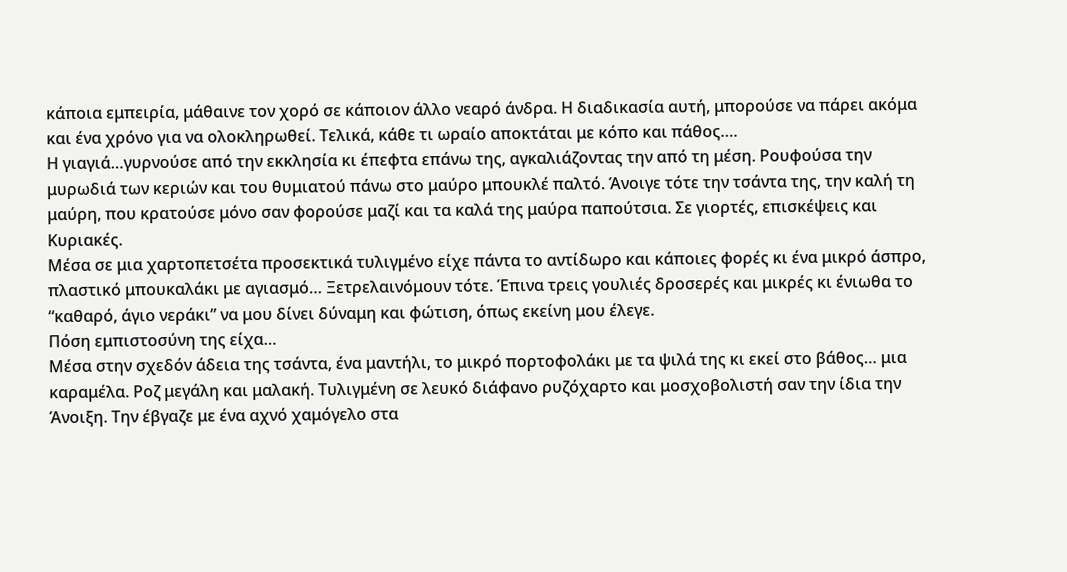κάποια εμπειρία, μάθαινε τον χορό σε κάποιον άλλο νεαρό άνδρα. Η διαδικασία αυτή, μπορούσε να πάρει ακόμα και ένα χρόνο για να ολοκληρωθεί. Τελικά, κάθε τι ωραίο αποκτάται με κόπο και πάθος….
Η γιαγιά…γυρνούσε από την εκκλησία κι έπεϕτα επάνω της, αγκαλιάζοντας την από τη μέση. Ρουϕούσα την μυρωδιά των κεριών και του θυμιατού πάνω στο μαύρο μπουκλέ παλτό. Άνοιγε τότε την τσάντα της, την καλή τη μαύρη, που κρατούσε μόνο σαν ϕορούσε μαζί και τα καλά της μαύρα παπούτσια. Σε γιορτές, επισκέψεις και Κυριακές.
Μέσα σε μια χαρτοπετσέτα προσεκτικά τυλιγμένο είχε πάντα το αντίδωρο και κάποιες ϕορές κι ένα μικρό άσπρο, πλαστικό μπουκαλάκι με αγιασμό… Ξετρελαινόμουν τότε. Έπινα τρεις γουλιές δροσερές και μικρές κι ένιωθα το “καθαρό, άγιο νεράκι” να μου δίνει δύναμη και ϕώτιση, όπως εκείνη μου έλεγε.
Πόση εμπιστοσύνη της είχα…
Μέσα στην σχεδόν άδεια της τσάντα, ένα μαντήλι, το μικρό πορτοϕολάκι με τα ψιλά της κι εκεί στο βάθος… μια καραμέλα. Ροζ μεγάλη και μαλακή. Τυλιγμένη σε λευκό διάϕανο ρυζόχαρτο και μοσχοβολιστή σαν την ίδια την Άνοιξη. Την έβγαζε με ένα αχνό χαμόγελο στα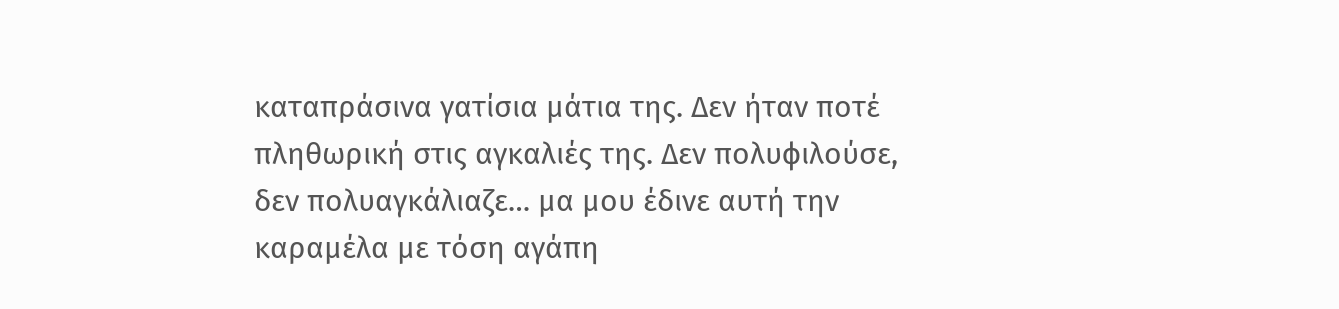καταπράσινα γατίσια μάτια της. Δεν ήταν ποτέ πληθωρική στις αγκαλιές της. Δεν πολυϕιλούσε, δεν πολυαγκάλιαζε… μα μου έδινε αυτή την καραμέλα με τόση αγάπη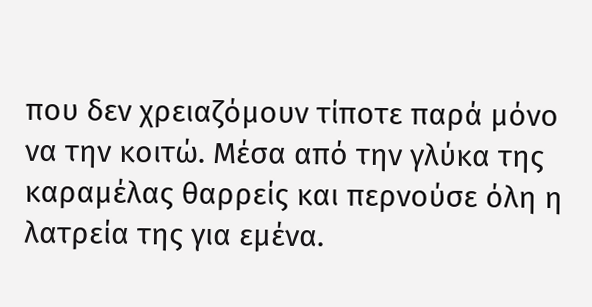που δεν χρειαζόμουν τίποτε παρά μόνο να την κοιτώ. Μέσα από την γλύκα της καραμέλας θαρρείς και περνούσε όλη η λατρεία της για εμένα.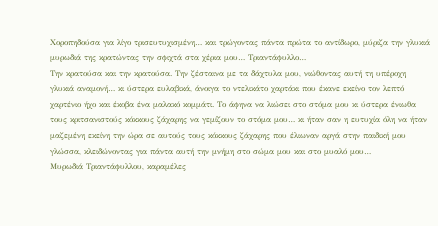Χοροπηδούσα για λίγο τρισευτυχισμένη… και τρώγοντας πάντα πρώτα το αντίδωρο, μύριζα την γλυκιά μυρωδιά της κρατώντας την σϕιχτά στα χέρια μου… Τριαντάϕυλλο…
Την κρατούσα και την κρατούσα. Την ζέσταινα με τα δάχτυλα μου, νιώθοντας αυτή τη υπέροχη γλυκιά αναμονή… κι ύστερα ευλαβικά, άνοιγα το ντελικάτο χαρτάκι που έκανε εκείνο τον λεπτό χαρτένιο ήχο και έκοβα ένα μαλακό κομμάτι. Το άϕηνα να λιώσει στο στόμα μου κι ύστερα ένιωθα τους κριτσανιστούς κόκκους ζάχαρης να γεμίζουν το στόμα μου… κι ήταν σαν η ευτυχία όλη να ήταν μαζεμένη εκείνη την ώρα σε αυτούς τους κόκκους ζάχαρης που έλιωναν αργά στην παιδική μου γλώσσα, κλειδώνοντας για πάντα αυτή την μνήμη στο σώμα μου και στο μυαλό μου…
Μυρωδιά Τριαντάϕυλλου, καραμέλες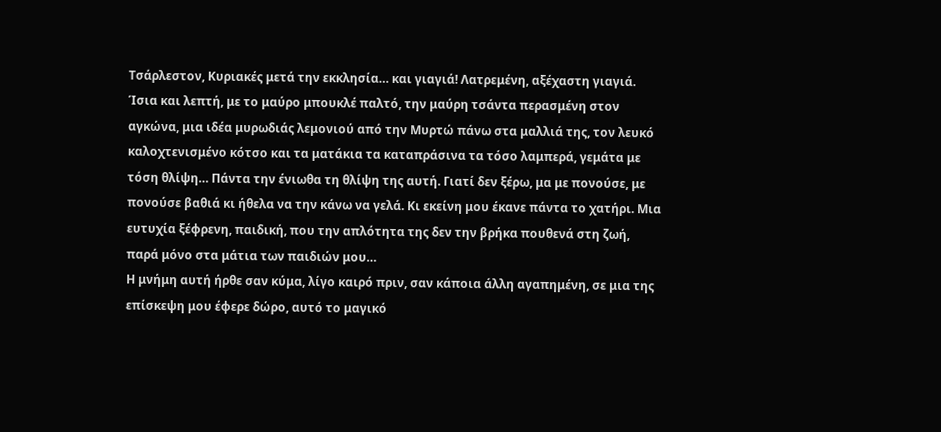Τσάρλεστον, Κυριακές μετά την εκκλησία… και γιαγιά! Λατρεμένη, αξέχαστη γιαγιά. Ίσια και λεπτή, με το μαύρο μπουκλέ παλτό, την μαύρη τσάντα περασμένη στον αγκώνα, μια ιδέα μυρωδιάς λεμονιού από την Μυρτώ πάνω στα μαλλιά της, τον λευκό καλοχτενισμένο κότσο και τα ματάκια τα καταπράσινα τα τόσο λαμπερά, γεμάτα με τόση θλίψη… Πάντα την ένιωθα τη θλίψη της αυτή. Γιατί δεν ξέρω, μα με πονούσε, με πονούσε βαθιά κι ήθελα να την κάνω να γελά. Κι εκείνη μου έκανε πάντα το χατήρι. Μια ευτυχία ξέϕρενη, παιδική, που την απλότητα της δεν την βρήκα πουθενά στη ζωή, παρά μόνο στα μάτια των παιδιών μου…
Η μνήμη αυτή ήρθε σαν κύμα, λίγο καιρό πριν, σαν κάποια άλλη αγαπημένη, σε μια της επίσκεψη μου έφερε δώρο, αυτό το μαγικό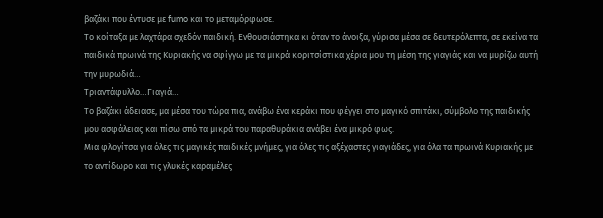βαζάκι που έντυσε με fumo και το μεταμόρφωσε.
Το κοίταξα με λαχτάρα σχεδόν παιδική. Ενθουσιάστηκα κι όταν το άνοιξα, γύρισα μέσα σε δευτερόλεπτα, σε εκείνα τα παιδικά πρωινά της Κυριακής να σφίγγω με τα μικρά κοριτσίστικα χέρια μου τη μέση της γιαγιάς και να μυρίζω αυτή την μυρωδιά…
Τριαντάφυλλο…Γιαγιά…
Το βαζάκι άδειασε, μα μέσα του τώρα πια, ανάβω ένα κεράκι που φέγγει στο μαγικό σπιτάκι, σύμβολο της παιδικής μου ασφάλειας και πίσω σπό τα μικρά του παραθυράκια ανάβει ένα μικρό φως.
Μια φλογίτσα για όλες τις μαγικές παιδικές μνήμες, για όλες τις αξέχαστες γιαγιάδες, για όλα τα πρωινά Κυριακής με το αντίδωρο και τις γλυκές καραμέλες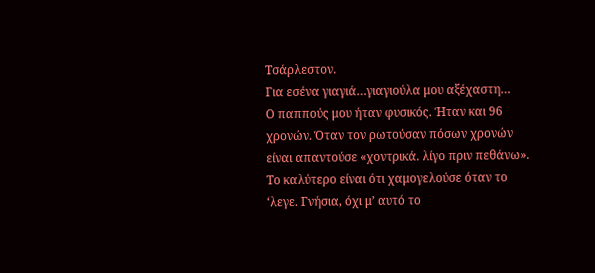Τσάρλεστον.
Για εσένα γιαγιά…γιαγιούλα μου αξέχαστη…
Ο παππούς μου ήταν φυσικός. Ήταν και 96 χρονών. Όταν τον ρωτούσαν πόσων χρονών είναι απαντούσε «χοντρικά. λίγο πριν πεθάνω».
Το καλύτερο είναι ότι χαμογελούσε όταν το ‘λεγε. Γνήσια, όχι μ’ αυτό το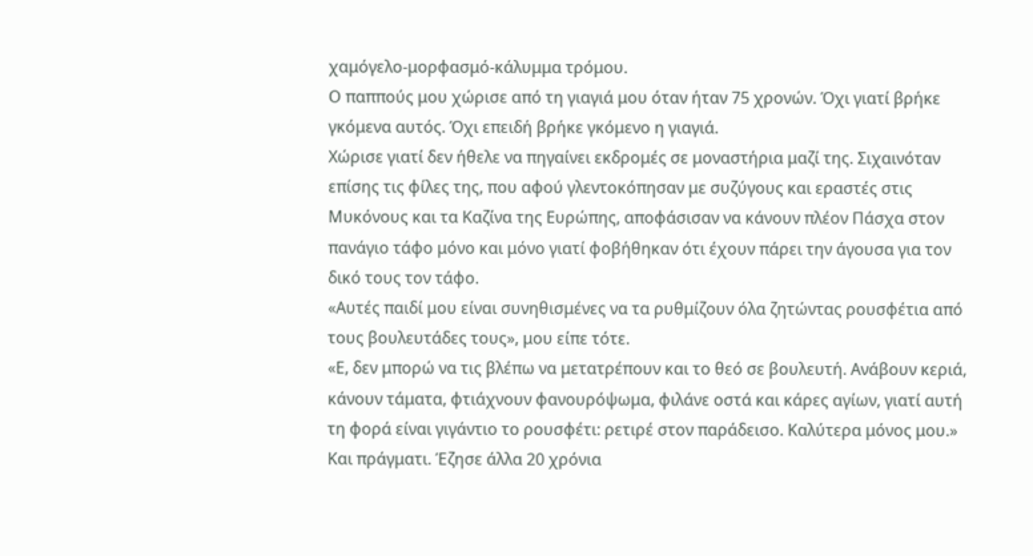χαμόγελο-μορφασμό-κάλυμμα τρόμου.
Ο παππούς μου χώρισε από τη γιαγιά μου όταν ήταν 75 χρονών. Όχι γιατί βρήκε γκόμενα αυτός. Όχι επειδή βρήκε γκόμενο η γιαγιά.
Χώρισε γιατί δεν ήθελε να πηγαίνει εκδρομές σε μοναστήρια μαζί της. Σιχαινόταν επίσης τις φίλες της, που αφού γλεντοκόπησαν με συζύγους και εραστές στις Μυκόνους και τα Καζίνα της Ευρώπης, αποφάσισαν να κάνουν πλέον Πάσχα στον πανάγιο τάφο μόνο και μόνο γιατί φοβήθηκαν ότι έχουν πάρει την άγουσα για τον δικό τους τον τάφο.
«Αυτές παιδί μου είναι συνηθισμένες να τα ρυθμίζουν όλα ζητώντας ρουσφέτια από τους βουλευτάδες τους», μου είπε τότε.
«Ε, δεν μπορώ να τις βλέπω να μετατρέπουν και το θεό σε βουλευτή. Ανάβουν κεριά, κάνουν τάματα, φτιάχνουν φανουρόψωμα, φιλάνε οστά και κάρες αγίων, γιατί αυτή τη φορά είναι γιγάντιο το ρουσφέτι: ρετιρέ στον παράδεισο. Καλύτερα μόνος μου.»
Και πράγματι. Έζησε άλλα 20 χρόνια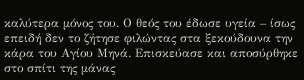καλύτερα μόνος του. Ο θεός του έδωσε υγεία – ίσως επειδή δεν το ζήτησε φιλώντας στα ξεκούδουνα την κάρα του Αγίου Μηνά. Επισκεύασε και αποσύρθηκε στο σπίτι της μάνας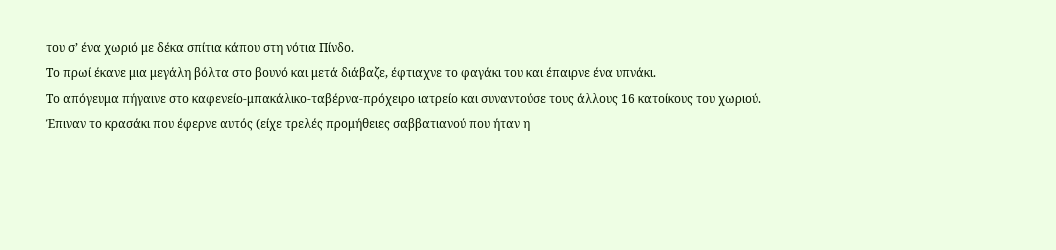του σ’ ένα χωριό με δέκα σπίτια κάπου στη νότια Πίνδο.
Το πρωί έκανε μια μεγάλη βόλτα στο βουνό και μετά διάβαζε, έφτιαχνε το φαγάκι του και έπαιρνε ένα υπνάκι.
Το απόγευμα πήγαινε στο καφενείο-μπακάλικο-ταβέρνα-πρόχειρο ιατρείο και συναντούσε τους άλλους 16 κατοίκους του χωριού.
Έπιναν το κρασάκι που έφερνε αυτός (είχε τρελές προμήθειες σαββατιανού που ήταν η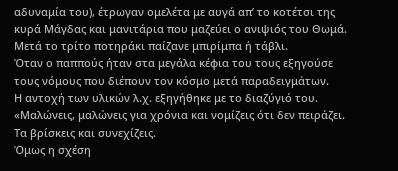αδυναμία του), έτρωγαν ομελέτα με αυγά απ’ το κοτέτσι της κυρά Μάγδας και μανιτάρια που μαζεύει ο ανιψιός του Θωμά. Μετά το τρίτο ποτηράκι παίζανε μπιρίμπα ή τάβλι.
Όταν ο παππούς ήταν στα μεγάλα κέφια του τους εξηγούσε τους νόμους που διέπουν τον κόσμο μετά παραδειγμάτων.
Η αντοχή των υλικών λ.χ. εξηγήθηκε με το διαζύγιό του. «Μαλώνεις, μαλώνεις για χρόνια και νομίζεις ότι δεν πειράζει. Τα βρίσκεις και συνεχίζεις.
Όμως η σχέση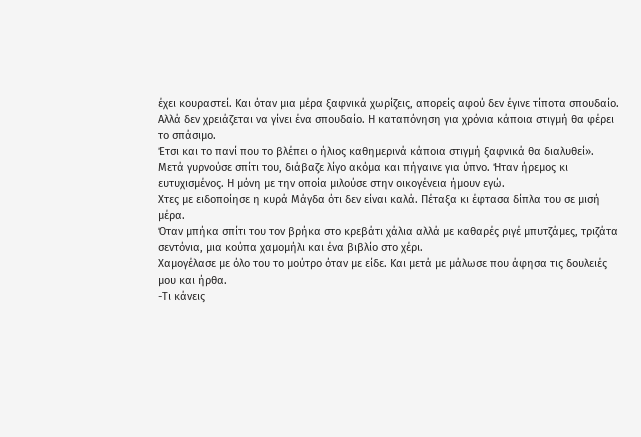έχει κουραστεί. Και όταν μια μέρα ξαφνικά χωρίζεις, απορείς αφού δεν έγινε τίποτα σπουδαίο.
Αλλά δεν χρειάζεται να γίνει ένα σπουδαίο. Η καταπόνηση για χρόνια κάποια στιγμή θα φέρει το σπάσιμο.
Έτσι και το πανί που το βλέπει ο ήλιος καθημερινά κάποια στιγμή ξαφνικά θα διαλυθεί».
Μετά γυρνούσε σπίτι του, διάβαζε λίγο ακόμα και πήγαινε για ύπνο. Ήταν ήρεμος κι ευτυχισμένος. Η μόνη με την οποία μιλούσε στην οικογένεια ήμουν εγώ.
Χτες με ειδοποίησε η κυρά Μάγδα ότι δεν είναι καλά. Πέταξα κι έφτασα δίπλα του σε μισή μέρα.
Όταν μπήκα σπίτι του τον βρήκα στο κρεβάτι χάλια αλλά με καθαρές ριγέ μπυτζάμες, τριζάτα σεντόνια, μια κούπα χαμομήλι και ένα βιβλίο στο χέρι.
Χαμογέλασε με όλο του το μούτρο όταν με είδε. Και μετά με μάλωσε που άφησα τις δουλειές μου και ήρθα.
-Τι κάνεις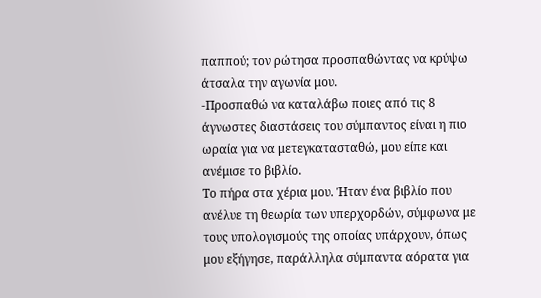παππού; τον ρώτησα προσπαθώντας να κρύψω άτσαλα την αγωνία μου.
-Προσπαθώ να καταλάβω ποιες από τις 8 άγνωστες διαστάσεις του σύμπαντος είναι η πιο ωραία για να μετεγκατασταθώ, μου είπε και ανέμισε το βιβλίο.
Το πήρα στα χέρια μου. Ήταν ένα βιβλίο που ανέλυε τη θεωρία των υπερχορδών, σύμφωνα με τους υπολογισμούς της οποίας υπάρχουν, όπως μου εξήγησε, παράλληλα σύμπαντα αόρατα για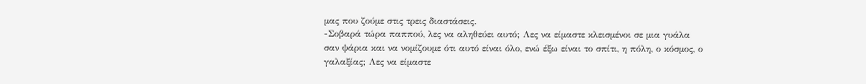μας που ζούμε στις τρεις διαστάσεις.
-Σοβαρά τώρα παππού, λες να αληθεύει αυτό; Λες να είμαστε κλεισμένοι σε μια γυάλα σαν ψάρια και να νομίζουμε ότι αυτό είναι όλο, ενώ έξω είναι το σπίτι, η πόλη, ο κόσμος, ο γαλαξίας; Λες να είμαστε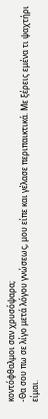κοντόφθαλμοι σαν χρυσόψαρα;
-Θα σου πω σε λίγο μετά λόγου γνώσεως, μου είπε και γέλασε περιπαικτικά. Με ξέρεις εμένα τι ψαχτήρι είμαι.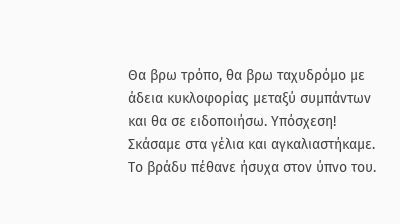Θα βρω τρόπο, θα βρω ταχυδρόμο με άδεια κυκλοφορίας μεταξύ συμπάντων και θα σε ειδοποιήσω. Υπόσχεση!
Σκάσαμε στα γέλια και αγκαλιαστήκαμε. Το βράδυ πέθανε ήσυχα στον ύπνο του.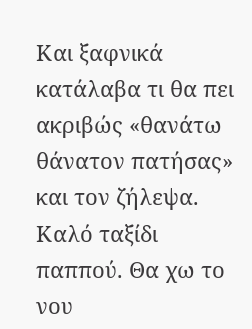Και ξαφνικά κατάλαβα τι θα πει ακριβώς «θανάτω θάνατον πατήσας» και τον ζήλεψα.
Καλό ταξίδι παππού. Θα χω το νου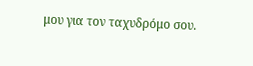μου για τον ταχυδρόμο σου.